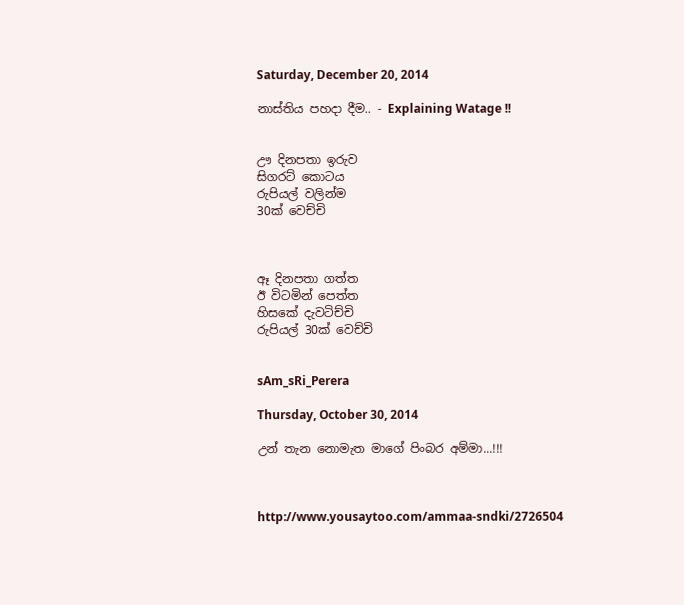Saturday, December 20, 2014

නාස්තිය පහදා දීම.. - Explaining Watage !!


ඌ දිනපතා ඉරුව
සිගරට් කොටය
රුපියල් වලින්ම
30ක් වෙච්චි



ඈ දිනපතා ගත්ත
ඊ විටමින් පෙත්ත
හිසකේ දැවටිච්චි
රුපියල් 30ක් වෙච්චි


sAm_sRi_Perera

Thursday, October 30, 2014

උන් තැන නොමැත මාගේ පිංබර අම්මා...!!!



http://www.yousaytoo.com/ammaa-sndki/2726504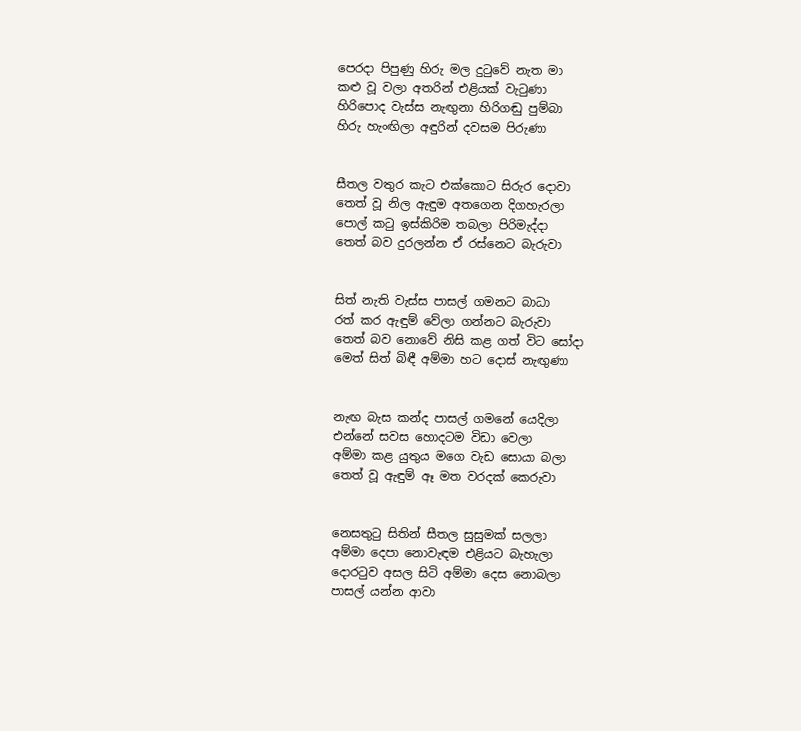පෙරදා පිපුණු හිරු මල දුටුවේ නැත මා
කළු වූ වලා අතරින් එළියක් වැටුණා
හිරිපොද වැස්ස නැඟුනා හිරිගඬු පුම්බා
හිරු හැංඟිලා අඳුරින් දවසම පිරුණා


සීතල වතුර කැට එක්කොට සිරුර දොවා
තෙත් වූ නිල ඇඳුම අතගෙන දිගහැරලා
පොල් කටු ඉස්කිරිම තබලා පිරිමැද්දා
තෙත් බව දුරලන්න ඒ රස්නෙට බැරුවා


සිත් නැති වැස්ස පාසල් ගමනට බාධා
රත් කර ඇඳුම් වේලා ගන්නට බැරුවා
තෙත් බව නොවේ නිසි කළ ගත් විට සෝදා
මෙත් සිත් බිඳී අම්මා හට දොස් නැඟුණා


නැඟ බැස කන්ද පාසල් ගමනේ යෙදිලා
එන්නේ සවස හොදටම විඩා වෙලා
අම්මා කළ යුතුය මගෙ වැඩ සොයා බලා
තෙත් වූ ඇඳුම් ඈ මත වරදක් කෙරුවා


නෙසතුටු සිතින් සීතල සුසුමක් සලලා
අම්මා දෙපා නොවැඳම එළියට බැහැලා
දොරටුව අසල සිටි අම්මා දෙස නොබලා
පාසල් යන්න ආවා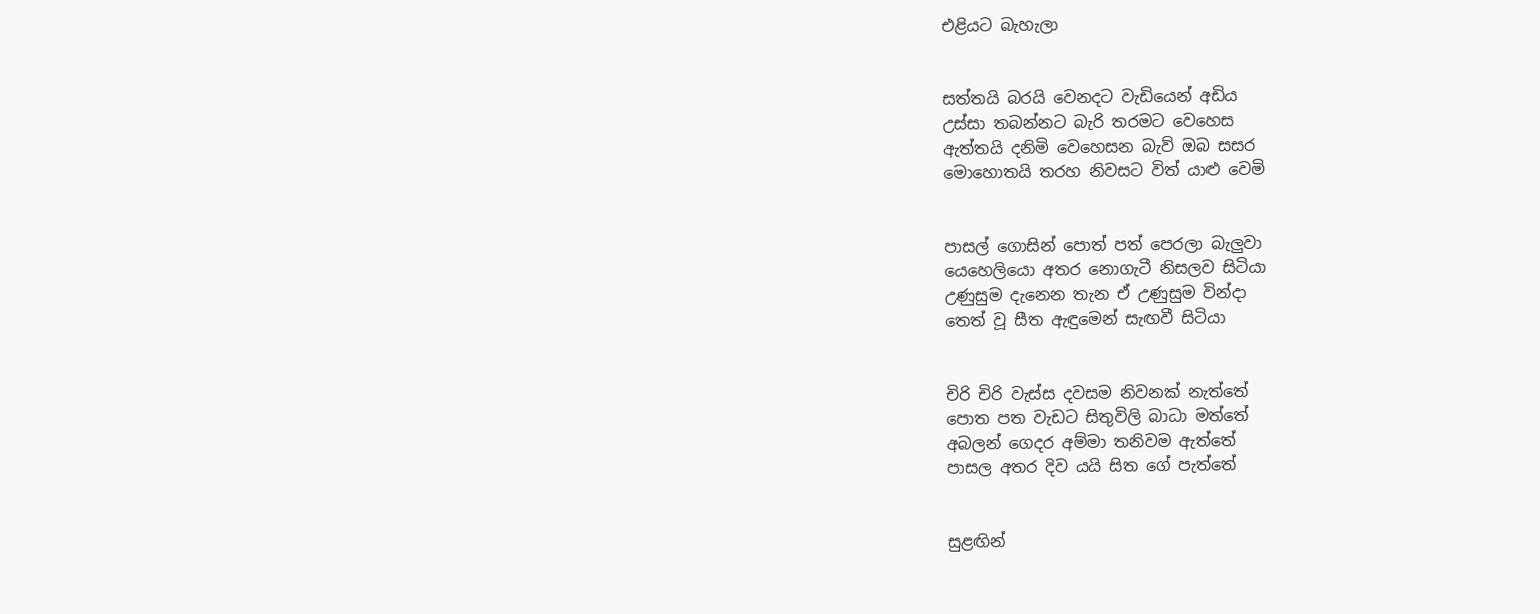එළියට බැහැලා


සත්තයි බරයි වෙනදට වැඩියෙන් අඩිය
උස්සා තබන්නට බැරි තරමට වෙහෙස
ඇත්තයි දනිමි වෙහෙසන බැව් ඔබ සසර
මොහොතයි තරහ නිවසට විත් යාළු වෙමි


පාසල් ගොසින් පොත් පත් පෙරලා බැලුවා
යෙහෙලියො අතර නොගැටී නිසලව සිටියා
උණුසුම දැනෙන තැන ඒ උණුසුම වින්දා
තෙත් වූ සීත ඇඳුමෙන් සැඟවී සිටියා


චිරි චිරි වැස්ස දවසම නිවනක් නැත්තේ
පොත පත වැඩට සිතුවිලි බාධා මත්තේ
අබලන් ගෙදර අම්මා තනිවම ඇත්තේ
පාසල අතර දිව යයි සිත ගේ පැත්තේ


සුළඟින්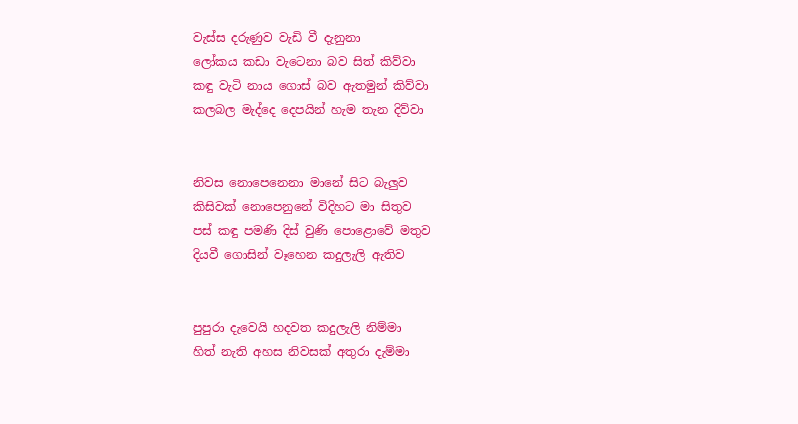වැස්ස දරුණුව වැඩි වී දැනුනා
ලෝකය කඩා වැටෙනා බව සිත් කිව්වා
කඳු වැටි නාය ගොස් බව ඇතමුන් කිව්වා
කලබල මැද්දෙ දෙපයින් හැම තැන දිව්වා


නිවස නොපෙනෙනා මානේ සිට බැලුව
කිසිවක් නොපෙනුනේ විදිහට මා සිතුව
පස් කඳු පමණි දිස් වුණි පොළොවේ මතුව
දියවී ගොසින් වෑහෙන කදුලැලි ඇතිව


පුපුරා දැවෙයි හදවත කදුලැලි නිම්මා
හිත් නැති අහස නිවසක් අතුරා දැම්මා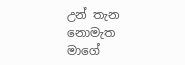උන් තැන නොමැත මාගේ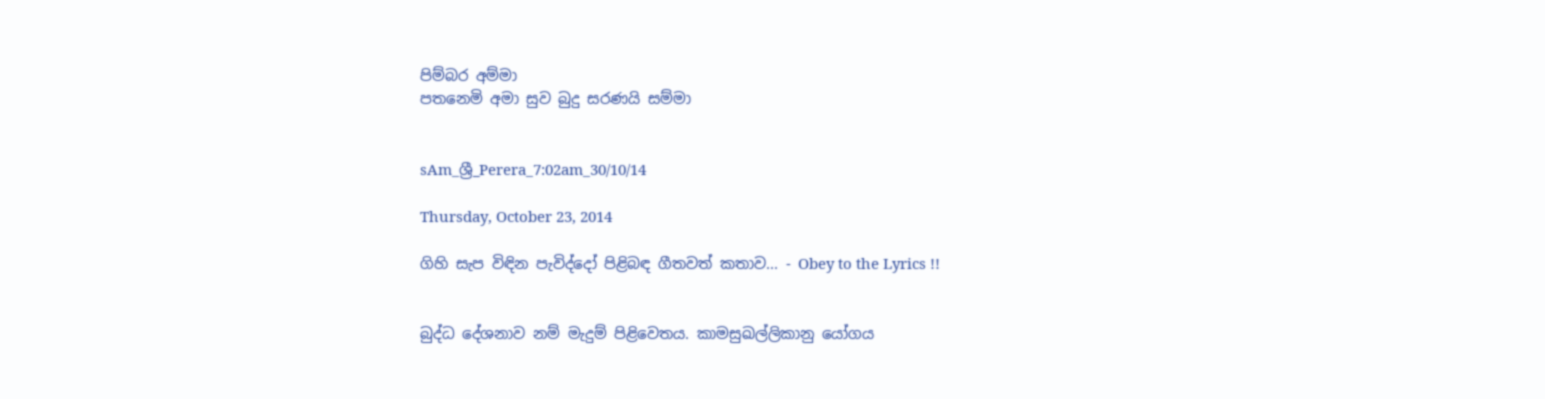පිම්බර අම්මා
පතනෙමි අමා සුව බුදු සරණයි සම්මා


sAm_ශ්‍රී_Perera_7:02am_30/10/14

Thursday, October 23, 2014

ගිහි සැප විඳින පැවිද්දෝ පිළිබඳ ගීතවත් කතාව... - Obey to the Lyrics !!


බුද්ධ දේශනාව නම් මැදුම් පිළිවෙතය. කාමසුඛල්ලිකානු යෝගය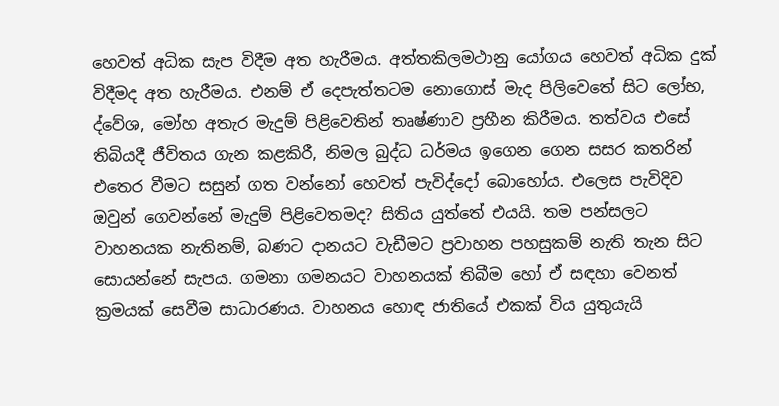හෙවත් අධික සැප විදීම අත හැරීමය. අත්තකිලමථානු යෝගය හෙවත් අධික දුක් විදීමද අත හැරීමය. එනම් ඒ දෙපැත්තටම නොගොස් මැද පිලිවෙතේ සිට ලෝභ, ද්වේශ, මෝහ අතැර මැදුම් පිළිවෙතින් තෘෂ්ණාව ප්‍රහීන කිරීමය. තත්වය එසේ තිබියදී ජීවිතය ගැන කළකිරී, නිමල බුද්ධ ධර්මය ඉගෙන ගෙන සසර කතරින් එතෙර වීමට සසුන් ගත වන්නෝ හෙවත් පැවිද්දෝ බොහෝය. එලෙස පැවිදිව ඔවුන් ගෙවන්නේ මැදුම් පිළිවෙතමද? සිතිය යුත්තේ එයයි. තම පන්සලට වාහනයක නැතිනම්, බණට දානයට වැඩීමට ප්‍රවාහන පහසුකම් නැති තැන සිට සොයන්නේ සැපය. ගමනා ගමනයට වාහනයක් තිබීම හෝ ඒ සඳහා වෙනත් ක්‍රමයක් සෙවීම සාධාරණය. වාහනය හොඳ ජාතියේ එකක් විය යුතුයැයි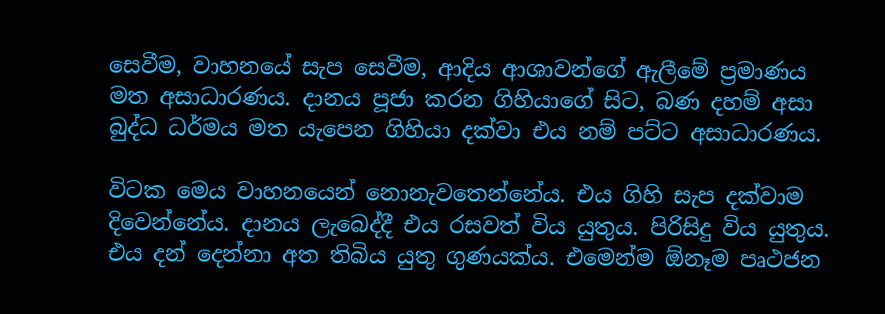සෙවීම, වාහන‍යේ සැප සෙවීම, ආදිය ආශාවන්ගේ ඇලීමේ ප්‍රමාණය මත අසාධාරණය. දානය පූජා කරන ගිහියාගේ සිට, බණ දහම් අසා බුද්ධ ධර්මය මත යැපෙන ගිහියා දක්වා එය නම් පට්ට අසාධාරණය.

විටක මෙය වාහනයෙන් නොනැවතෙන්නේය. එය ගිහි සැප දක්වාම දිවෙන්නේය. දානය ලැබෙද්දී එය රසවත් විය යුතුය. පිරිසිදු විය යුතුය. එය දන් දෙන්නා අත තිබිය යුතු ගුණයක්ය. එමෙන්ම ඕනෑම පෘථජන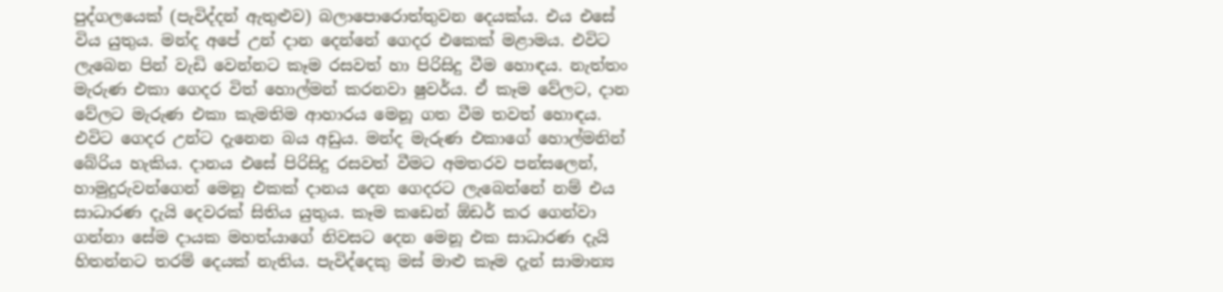පුද්ගලයෙක් (පැවිද්දන් ඇතුළුව) බලාපොරොත්තුවන දෙයක්ය. එය එසේ විය යුතුය. මන්ද අපේ උන් දාන දෙන්නේ ගෙදර එකෙක් මළාමය. එවිට ලැබෙන පින් වැඩි වෙන්නට කෑම රසවත් හා පිරිසිදු වීම හොඳය. නැත්තං මැරුණ එකා ගෙදර විත් හොල්මන් කරනවා ෂුවර්ය. ඒ කෑම වේලට, දාන වේලට මැරුණ එකා කැමතිම ආහාරය මෙනූ ගත වීම තවත් හොඳය. එවිට ගෙදර උන්ට දැනෙන බය අඩුය. මන්ද මැරුණ එකාගේ හොල්මනින් බේරිය හැකිය. දානය එසේ පිරිසිදු රසවත් වීමට අමතරව පන්සලෙන්, හාමුදුරුවන්ගෙන් මෙනූ එකක් දානය දෙන ගෙදරට ලැබෙන්නේ නම් එය සාධාරණ දැයි දෙවරක් සිතිය යුතුය. කෑම කඩෙන් ඕඩර් කර ගෙන්වා ගන්නා සේම දායක මහත්යාගේ නිවසට දෙන මෙනූ එක සාධාරණ දැයි හිතන්නට තරම් දෙයක් නැතිය. පැවිද්දෙකු මස් මාළු කෑම දැන් සාමාන්‍ය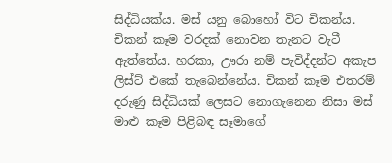සිද්ධියක්ය. මස් යනු බොහෝ විට චිකන්ය. චිකන් කෑම වරදක් නොවන තැනට වැටී ඇත්තේය. හරකා, ඌරා නම් පැවිද්දන්ට අකැප ලිස්ට් එකේ තැබෙන්නේය. චිකන් කෑම එතරම් දරුණු සිද්ධියක් ලෙසට නොගැනෙන නිසා මස් මාළු කෑම පිළිබඳ සෑමාගේ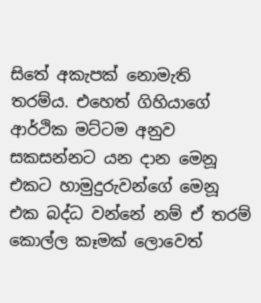සිතේ අකැපක් නොමැති තරම්ය. එහෙත් ගිහියාගේ ආර්ථික මට්ටම අනුව සකසන්නට යන දාන මෙනූ එකට හාමුදුරුවන්ගේ මෙනූ එක බද්ධ වන්නේ නම් ඒ තරම් කොල්ල කෑමක් ලොවෙත්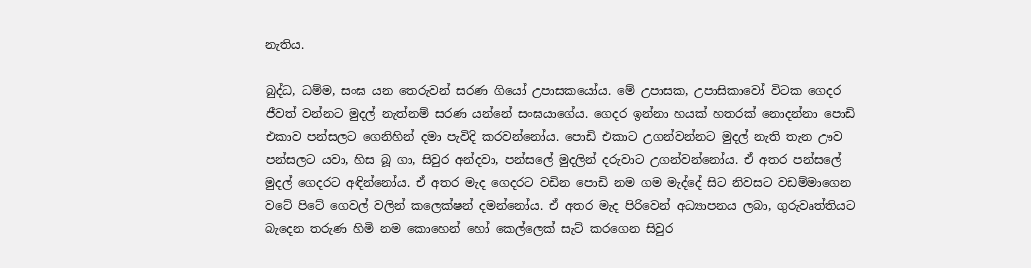නැතිය.

බුද්ධ, ධම්ම, සංඝ යන තෙරුවන් සරණ ගියෝ උපාසකයෝය. මේ උපාසක, උපාසිකාවෝ විටක ගෙදර ජීවත් වන්නට මුදල් නැත්නම් සරණ යන්නේ සංඝයාගේය. ගෙදර ඉන්නා හයක් හතරක් නොදන්නා පොඩි එකාව පන්සලට ගෙනිහින් දමා පැවිදි කරවන්නෝය. පොඩි එකාට උගන්වන්නට මුදල් නැති තැන ඌව පන්සලට යවා, හිස බූ ගා, සිවුර අන්දවා, පන්සලේ මුදලින් දරුවාට උගන්වන්නෝය. ඒ අතර පන්සලේ මුදල් ගෙදරට අඳින්නෝය. ඒ අතර මැද ගෙදරට වඩින පොඩි නම ගම මැද්දේ සිට නිවසට වඩම්මාගෙන වටේ පිටේ ගෙවල් වලින් කලෙක්ෂන් දමන්නෝය. ඒ අතර මැද පිරිවෙන් අධ්‍යාපනය ලබා, ගුරුවෘත්තියට බැදෙන තරුණ හිමි නම කොහෙන් හෝ කෙල්ලෙක් සැට් කරගෙන සිවුර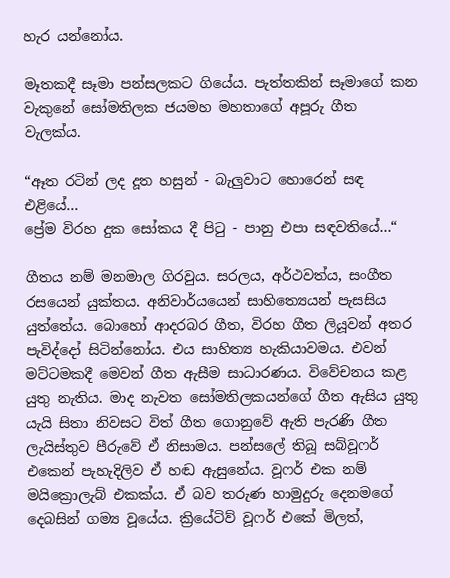හැර යන්නෝය.

මෑතකදී සෑමා පන්සලකට ගියේය. පැත්තකින් සෑමාගේ කන වැකුනේ සෝමතිලක ජයමහ මහතාගේ අපූරු ගීත වැලක්ය.

“ඈත රටින් ලද දූත හසුන් - බැලුවාට හොරෙන් සඳ එළියේ...
ප්‍රේම විරහ දුක සෝකය දී පිටු - පානු එපා සඳවතියේ...“

ගීතය නම් මනමාල ගිරවුය. සරලය, අර්ථවත්ය, සංගීත රසයෙන් යුක්තය. අනිවාර්යයෙන් සාහිත්‍යෙයන් පැසසිය යුත්තේය. බොහෝ ආදරබර ගීත, විරහ ගීත ලියූවන් අතර පැවිද්දෝ සිටින්නෝය. එය සාහිත්‍ය හැකියාවමය. එවන් මට්ටමකදී මෙවන් ගීත ඇසීම සාධාරණය. විවේචනය කළ යුතු නැතිය. මාද නැවත සෝමතිලකයන්ගේ ගීත ඇසිය යුතු යැයි සිතා නිවසට විත් ගීත ගොනුවේ ඇති පැරණි ගීත ලැයිස්තුව පීරුවේ ඒ නිසාමය. පන්සලේ තිබූ සබ්වූෆර් එකෙන් පැහැදිලිව ඒ හඬ ඇසුනේය. වූෆර් එක නම් මයික්‍රොලැබ් එකක්ය. ඒ බව තරුණ හාමුදුරු දෙනමගේ දෙබසින් ගම්‍ය වූයේය. ක්‍රියේටිව් වූෆර් එකේ මිලත්,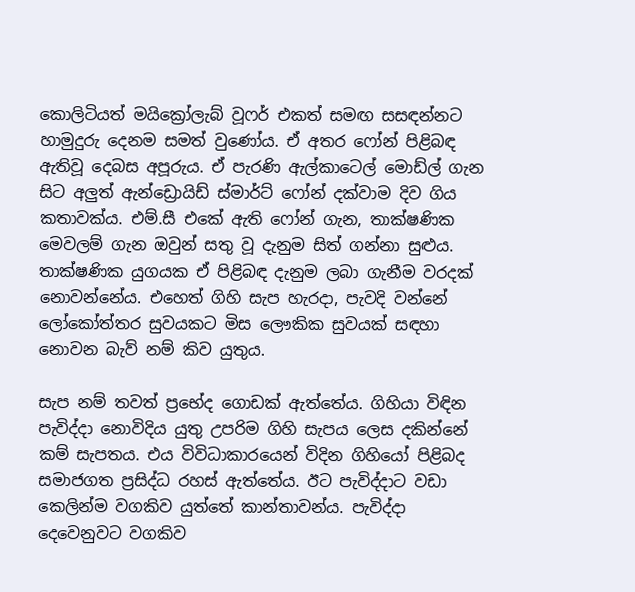කොලිටියත් මයික්‍රෝලැබ් වූෆර් එකත් සමඟ සසඳන්නට හාමුදුරු දෙනම සමත් වුණෝය. ඒ අතර ෆෝන් පිළිබඳ ඇතිවූ දෙබස අපූරුය. ඒ පැරණි ඇල්කාටෙල් මොඩ්ල් ගැන සිට අලුත් ඇන්ඩ්‍රොයිඩ් ස්මාර්ට් ෆෝන් දක්වාම දිව ගිය කතාවක්ය. එම්.සී එකේ ඇති ෆෝන් ගැන, තාක්ෂණික මෙවලම් ගැන ඔවුන් සතු වූ දැනුම සිත් ගන්නා සුළුය. තාක්ෂණික යුගයක ඒ පිළිබඳ දැනුම ලබා ගැනීම වරදක් නොවන්නේය. එහෙත් ගිහි සැප හැරදා, පැවදි වන්නේ ලෝකෝත්තර සුවයකට මිස ලෞකික සුවයක් සඳහා නොවන බැව් නම් කිව යුතුය.

සැප නම් තවත් ප්‍රභේද ගොඩක් ඇත්තේය. ගිහියා විඳින පැවිද්දා නොවිදිය යුතු උපරිම ගිහි සැපය ලෙස දකින්නේ කම් සැපතය. එය විවිධාකාරයෙන් විදින ගිහියෝ පිළිබද සමාජගත ප්‍රසිද්ධ රහස් ඇත්තේය. ඊට පැවිද්දාට වඩා කෙලින්ම වගකිව යුත්තේ කාන්තාවන්ය. පැවිද්දා දෙවෙනුවට වගකිව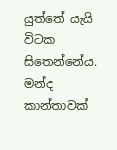යුත්තේ යැයි විටක සිතෙන්නේය. මන්ද කාන්තාවක්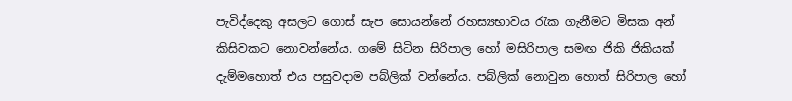පැවිද්දෙකු අසලට ගොස් සැප සොයන්නේ රහස්‍යභාවය රැක ගැනීමට මිසක අන් කිසිවකට නොවන්නේය. ගමේ සිටින සිරිපාල හෝ මසිරිපාල සමඟ ජිකි ජිකියක් දැම්මහොත් එය පසුවදාම පබ්ලික් වන්නේය. පබ්ලික් නොවුන හොත් සිරිපාල හෝ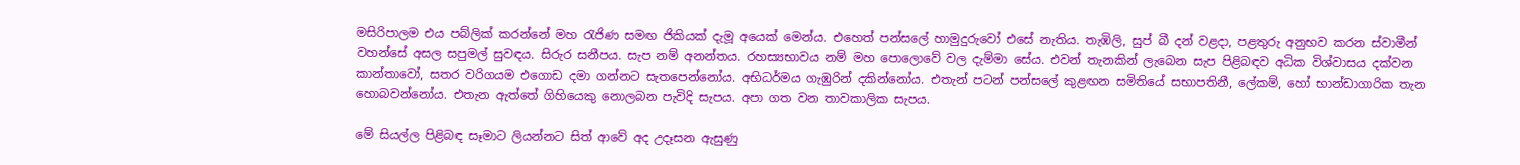මසිරිපාලම එය පබ්ලික් කරන්නේ මහ රැජිණ සමඟ ජිකියක් දැමූ අයෙක් මෙන්ය. එහෙත් පන්සලේ හාමුදුරුවෝ එසේ නැතිය. තැඹිලි, සුප් බී දන් වළදා, පළතුරු අනුභව කරන ස්වාමීන් වහන්සේ අසල සපුමල් සුවඳය. සිරුර සනීපය. සැප නම් අනන්තය. රහස්‍යභාවය නම් මහ පොලොවේ වල දැම්මා සේය. එවන් තැනකින් ලැබෙන සැප පිළිබඳව අධික විශ්වාසය දක්වන කාන්තාවෝ, සතර වරිගයම එගොඩ දමා ගන්නට සැතපෙන්නෝය. අභිධර්මය ගැඹුරින් දකින්නෝය. එතැන් පටන් පන්සලේ කුළඟන සමිතියේ සභාපතිනී, ලේකම්, හෝ භාන්ඩාගාරික තැන හොබවන්නෝය. එතැන ඇත්තේ ගිහියෙකු නොලබන පැවිදි සැපය. අපා ගත වන තාවකාලික සැපය.

මේ සියල්ල පිළිබඳ සෑමාට ලියන්නට සිත් ආවේ අද උදෑසන ඇසුණු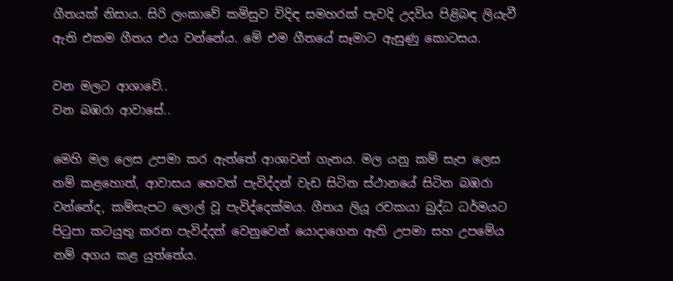ගීතයක් නිසාය. සිරි ලංකාවේ කම්සුව විදිඳ සමහරක් පැවදි උදවිය පිළිබඳ ලියැවී ඇති එකම ගීතය එය වන්නේය. මේ එම ගීතයේ සෑමාට ඇසුණු කොටසය.

වන මලට ආශාවේ..
වන බඹරා ආවාසේ..

මෙහි මල ලෙස උපමා කර ඇත්තේ ආශාවන් ගැනය. මල යනු කම් සැප ලෙස නම් කළහොත්, ආවාසය හෙවත් පැවිද්දන් වැඩ සිටින ස්ථානයේ සිටින බඹරා වන්නේද, කම්සැපට ලොල් වූ පැවිද්දෙක්මය. ගීතය ලියූ රචකයා බුද්ධ ධර්මයට පිටුපා කටයුතු කරන පැවිද්දන් වෙනුවෙන් යොදාගෙන ඇති උපමා සහ උපමේය නම් අගය කළ යුත්තේය.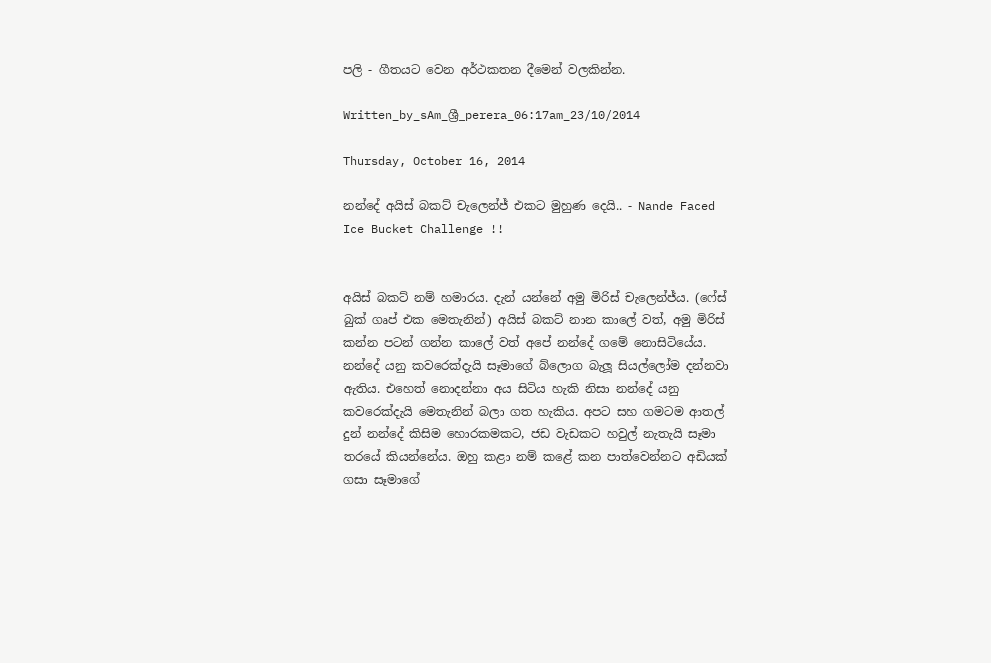පලි - ගීතයට වෙන අර්ථකතන දීමෙන් වලකින්න.

Written_by_sAm_ශ්‍රී_perera_06:17am_23/10/2014

Thursday, October 16, 2014

නන්දේ අයිස් බකට් චැලෙන්ජ් එකට මුහුණ දෙයි.. - Nande Faced Ice Bucket Challenge !!


අයිස් බකට් නම් හමාරය. දැන් යන්නේ අමු මිරිස් චැලෙන්ජ්ය. (ෆේස් බුක් ගෘප් එක මෙතැනින්) අයිස් බකට් නාන කාලේ වත්, අමු මිරිස් කන්න පටන් ගන්න කාලේ වත් අපේ නන්දේ ගමේ නොසිටියේය. නන්දේ යනු කවරෙක්දැයි සෑමාගේ බ්ලොග බැලූ සියල්ලෝම දන්නවා ඇතිය. එහෙත් නොදන්නා අය සිටිය හැකි නිසා නන්දේ යනු කවරෙක්දැයි මෙතැනින් බලා ගත හැකිය. අපට සහ ගමටම ආතල් දුන් නන්දේ කිසිම හොරකමකට, ජඩ වැඩකට හවුල් නැතැයි සෑමා තරයේ කියන්නේය. ඔහු කළා නම් කළේ කන පාත්වෙන්නට අඩියක් ගසා සෑමාගේ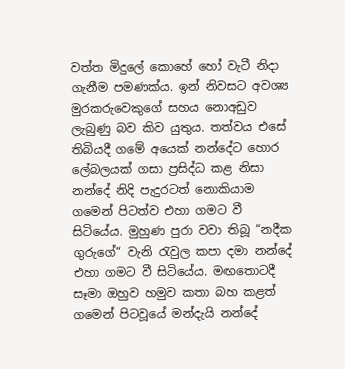වත්ත මිදුලේ කොහේ හෝ වැටී නිදා ගැනීම පමණක්ය. ඉන් නිවසට අවශ්‍ය මුරකරුවෙකුගේ සහය නොඅඩුව ලැබුණු බව කිව යුතුය. තත්වය එසේ තිබියදී ගමේ අයෙක් නන්දේට හොර ලේබලයක් ගසා ප්‍රසිද්ධ කළ නිසා නන්දේ නිදි පැදුරටත් නොකියාම ගමෙන් පිටත්ව එහා ගමට වී සිටියේය. මුහුණ පුරා වවා තිබූ “නදීක ගුරුගේ“ වැනි රැවුල කපා දමා නන්දේ එහා ගමට වී සිටියේය. මඟතොටදී සෑමා ඔහුව හමුව කතා බහ කළත් ගමෙන් පිටවූයේ මන්දැයි නන්දේ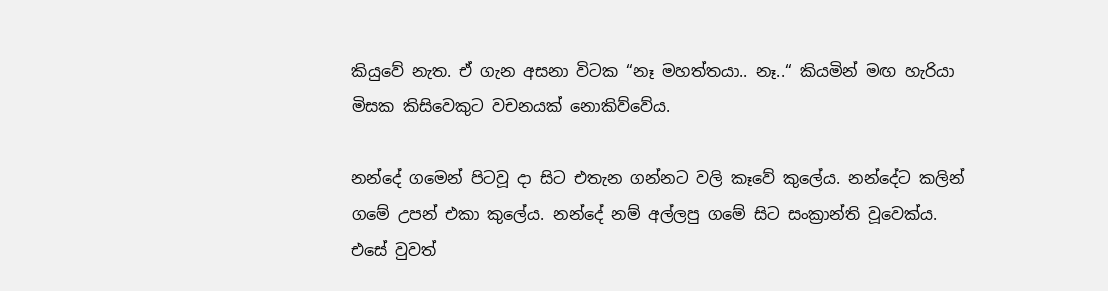කියුවේ නැත. ඒ ගැන අසනා විටක “නෑ මහත්තයා.. නෑ..“ කියමින් මඟ හැරියා මිසක කිසිවෙකුට වචනයක් නොකිව්වේය.

නන්දේ ගමෙන් පිටවූ දා සිට එතැන ගන්නට වලි කෑවේ කුලේය. නන්දේට කලින් ගමේ උපන් එකා කුලේය. නන්දේ නම් අල්ලපු ගමේ සිට සංක්‍රාන්ති වූවෙක්ය. එසේ වුවත්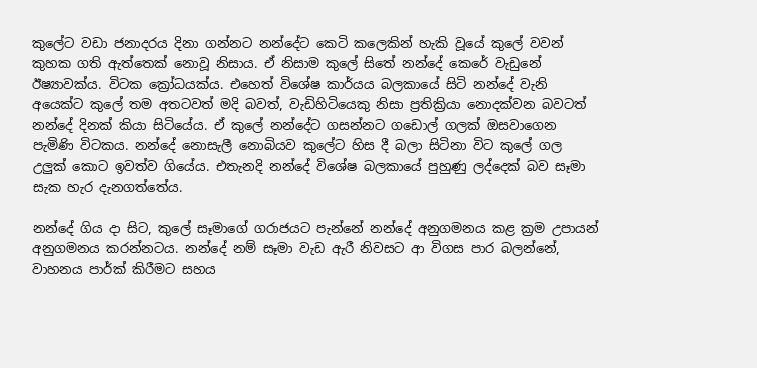කුලේට වඩා ජනාදරය දිනා ගන්නට නන්දේට කෙටි කලෙකින් හැකි වූයේ කුලේ වවන් කුහක ගති ඇත්තෙක් නොවූ නිසාය. ඒ නිසාම කුලේ සිතේ නන්දේ කෙරේ වැඩුනේ ඊෂ්‍යාවක්ය. විටක ක්‍රෝධයක්ය. එහෙත් විශේෂ කාර්යය බලකායේ සිටි නන්දේ වැනි අයෙක්ට කුලේ තම අතටවත් මදි බවත්, වැඩිහිටියෙකු නිසා ප්‍රතික්‍රියා නොදක්වන බවටත් නන්දේ දිනක් කියා සිටියේය. ඒ කුලේ නන්දේට ගසන්නට ගඩොල් ගලක් ඔසවාගෙන පැමිණි විටකය. නන්දේ නොසැලී නොබියව කුලේට හිස දී බලා සිටිනා විට කුලේ ගල උලුක් කොට ඉවත්ව ගියේය. එතැනදි නන්දේ විශේෂ බලකායේ පුහුණු ලද්දෙක් බව සෑමා සැක හැර දැනගත්තේය.

නන්දේ ගිය දා සිට, කුලේ සෑමාගේ ගරාජයට පැන්නේ නන්දේ අනුගමනය කළ ක්‍රම උපායන් අනුගමනය කරන්නටය. නන්දේ නම් සෑමා වැඩ ඇරී නිවසට ආ විගස පාර බලන්නේ, වාහනය පාර්ක් කිරීමට සහය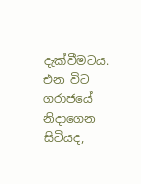දැක්වීමටය. එන විට ගරාජයේ නිදාගෙන සිටියද,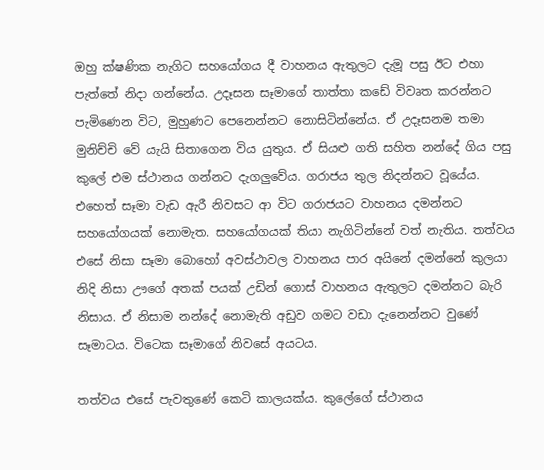ඔහු ක්ෂණික නැගිට සහයෝගය දී වාහනය ඇතුලට දැමූ පසු ඊට එහා පැත්තේ නිදා ගන්නේය. උදෑසන සෑමාගේ තාත්තා කඩේ විවෘත කරන්නට පැමිණෙන විට, මුහුණට පෙනෙන්නට නොසිටින්නේය. ඒ උදෑසනම තමා මුනිච්චි වේ යැයි සිතාගෙන විය යුතුය. ඒ සියළු ගති සහිත නන්දේ ගිය පසු කුලේ එම ස්ථානය ගන්නට දැගලුවේය. ගරාජය තුල නිදන්නට වූයේය. එහෙත් සෑමා වැඩ ඇරී නිවසට ආ විට ගරාජයට වාහනය දමන්නට සහයෝගයක් නොමැත. සහයෝගයක් තියා නැගිටින්නේ වත් නැතිය. තත්වය එසේ නිසා සෑමා බොහෝ අවස්ථාවල වාහනය පාර අයිනේ දමන්නේ කුලයා නිදි නිසා ඌගේ අතක් පයක් උඩින් ගොස් වාහනය ඇතුලට දමන්නට බැරි නිසාය. ඒ නිසාම නන්දේ නොමැති අඩුව ගමට වඩා දැනෙන්නට වුණේ සෑමාටය. විටෙක සෑමාගේ නිවසේ අයටය.

තත්වය එසේ පැවතුණේ කෙටි කාලයක්ය. කුලේගේ ස්ථානය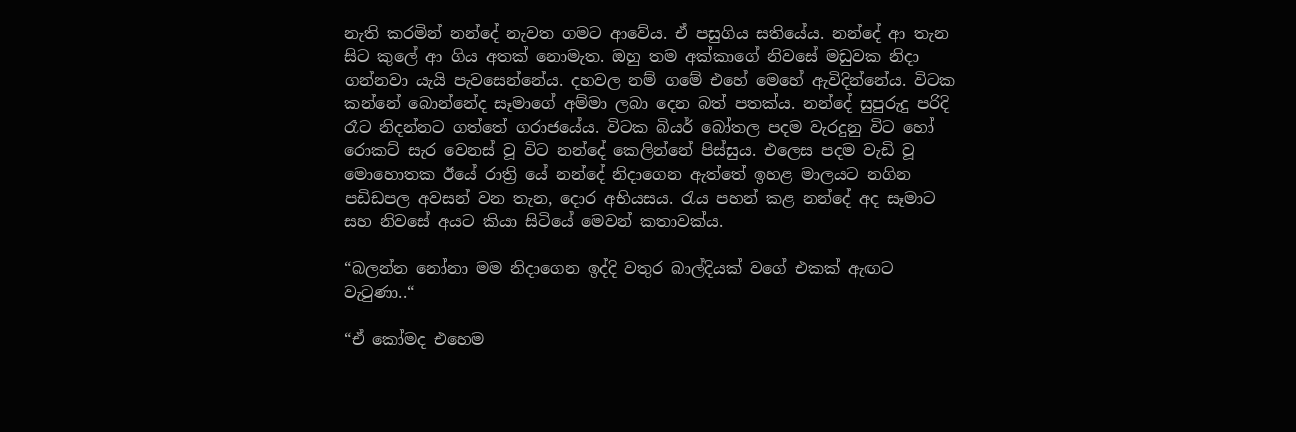නැති කරමින් නන්දේ නැවත ගමට ආවේය. ඒ පසුගිය සතියේය. නන්දේ ආ තැන සිට කුලේ ආ ගිය අතක් නොමැත. ඔහු තම අක්කාගේ නිවසේ මඩුවක නිදා ගන්නවා යැයි පැවසෙන්නේය. දහවල නම් ගමේ එහේ මෙහේ ඇවිදින්නේය. විටක කන්නේ බොන්නේද සෑමාගේ අම්මා ලබා දෙන බත් පතක්ය. නන්දේ සුපුරුදු පරිදි රෑට නිදන්නට ගත්තේ ගරාජයේය. විටක බියර් බෝතල පදම වැරදුනු විට හෝ රොකට් සැර වෙනස් වූ විට නන්දේ කෙලින්නේ පිස්සුය. එලෙස පදම වැඩි වූ මොහොතක ඊයේ රාත්‍රි යේ නන්දේ නිදාගෙන ඇත්තේ ඉහළ මාලයට නගින පඩිඩපල අවසන් වන තැන, දොර අභියසය. රැය පහන් කළ නන්දේ අද සෑමාට සහ නිවසේ අයට කියා සිටියේ මෙවන් කතාවක්ය.

“බලන්න නෝනා මම නිදාගෙන ඉද්දි වතුර බාල්දියක් වගේ එකක් ඇඟට වැටුණා..“

“ඒ කෝමද එහෙම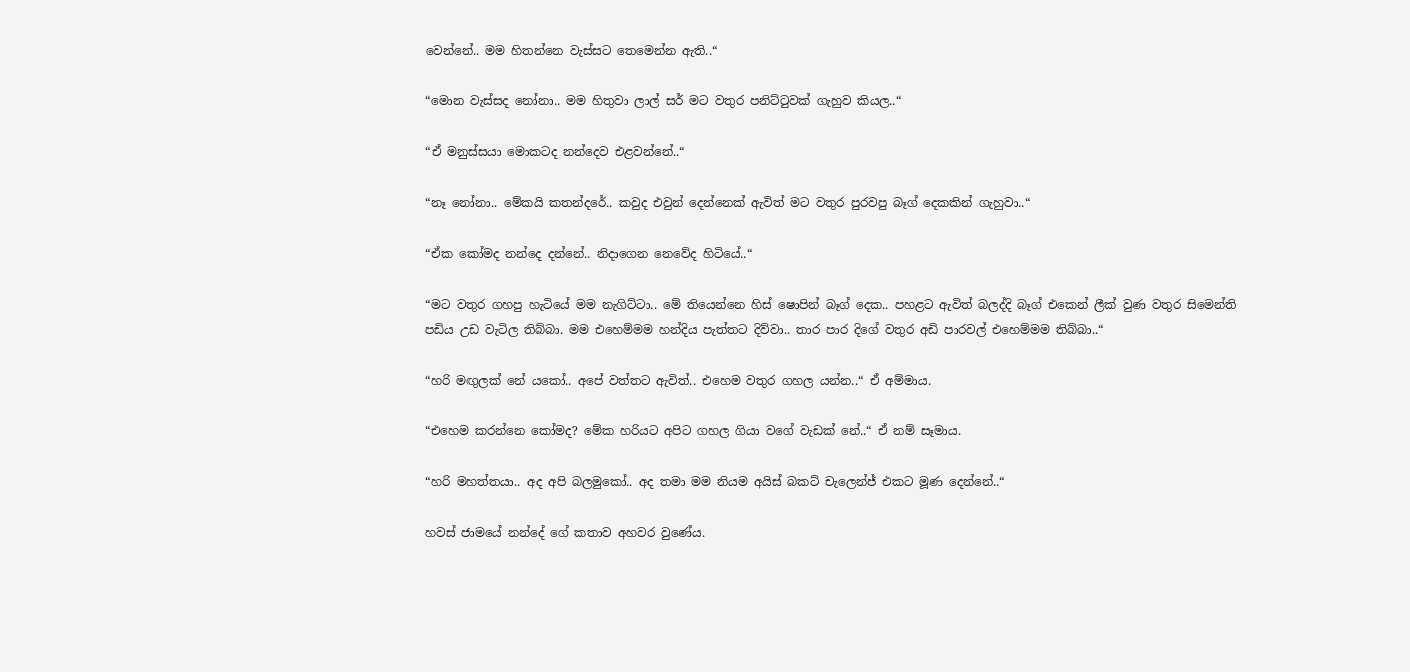වෙන්නේ.. මම හිතන්නෙ වැස්සට තෙමෙන්න ඇති..“

“මොන වැස්සද නෝනා.. මම හිතුවා ලාල් සර් මට වතුර පනිට්ටුවක් ගැහුව කියල..“

“ඒ මනුස්සයා මොකටද නන්දෙව එළවන්නේ..“

“නෑ නෝනා.. මේකයි කතන්දරේ.. කවුද එවුන් දෙන්නෙක් ඇවිත් මට වතුර පුරවපු බෑග් දෙකකින් ගැහුවා..“

“ඒක කෝමද නන්දෙ දන්නේ.. නිදාගෙන නෙවේද හිටියේ..“

“මට වතුර ගහපු හැටියේ මම නැගිට්ටා.. මේ තියෙන්නෙ හිස් ෂොපින් බෑග් දෙක.. පහළට ඇවිත් බලද්දි බෑග් එකෙන් ලීක් වුණ වතුර සිමෙන්ති පඩිය උඩ වැටිල තිබ්බා. මම එහෙම්මම හන්දිය පැත්තට දිව්වා.. තාර පාර දිගේ වතුර අඩි පාරවල් එහෙම්මම තිබ්බා..“

“හරි මඟුලක් නේ යකෝ.. අපේ වත්තට ඇවිත්.. එහෙම වතුර ගහල යන්න..“ ඒ අම්මාය.

“එහෙම කරන්නෙ කෝමද? මේක හරියට අපිට ගහල ගියා වගේ වැඩක් නේ..“ ඒ නම් සෑමාය.

“හරි මහත්තයා.. අද අපි බලමුකෝ.. අද තමා මම නියම අයිස් බකට් චැලෙන්ජ් එකට මූණ දෙන්නේ..“

හවස් ජාමයේ නන්දේ ගේ කතාව අහවර වුණේය.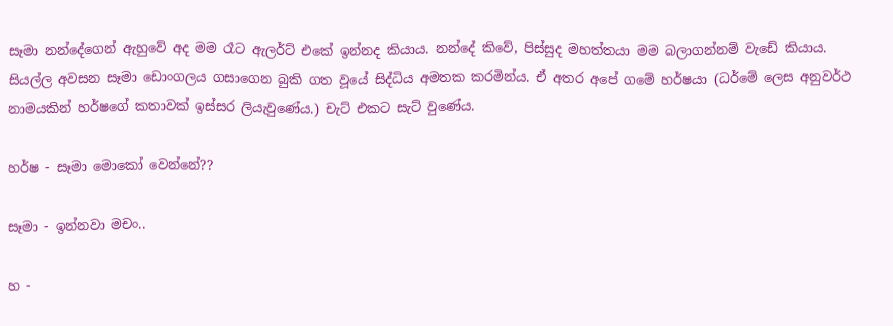සෑමා නන්දේගෙන් ඇහුවේ අද මම රෑට ඇලර්ට් එකේ ඉන්නද කියාය. නන්දේ කිවේ, පිස්සුද මහත්තයා මම බලාගන්නම් වැඩේ කියාය. සියල්ල අවසන සෑමා ඩොංගලය ගසාගෙන බුකි ගත වූයේ සිද්ධිය අමතක කරමින්ය. ඒ අතර අපේ ගමේ හර්ෂයා (ධර්මේ ලෙස අනුවර්ථ නාමයකින් හර්ෂගේ කතාවක් ඉස්සර ලියැවුණේය.) චැට් එකට සැට් වුණේය.

හර්ෂ - සෑමා මොකෝ වෙන්නේ??

සෑමා - ඉන්නවා මචං..

හ -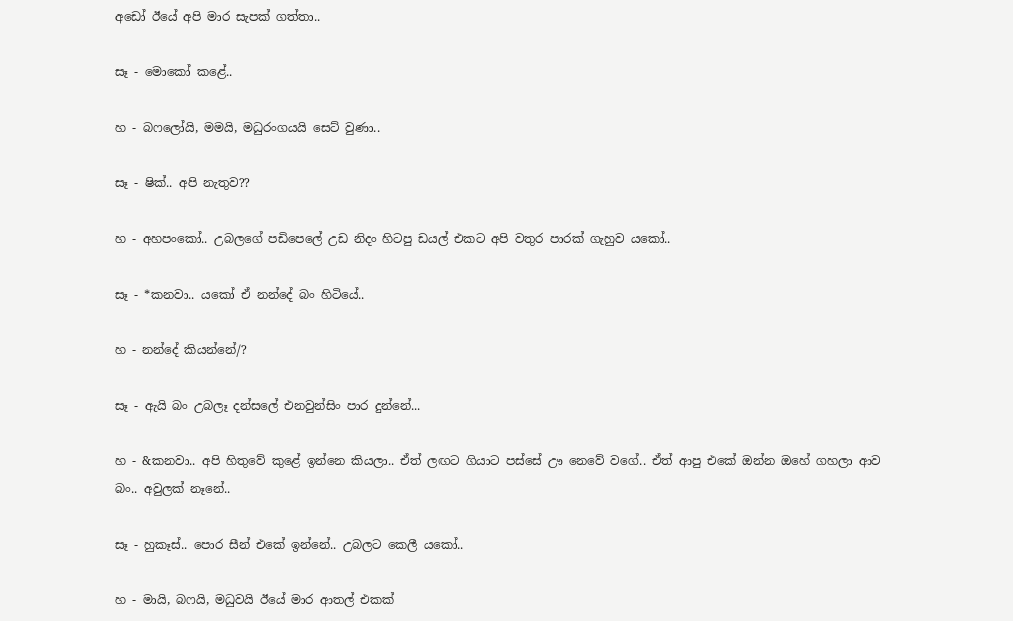අඩෝ ඊයේ අපි මාර සැපක් ගත්තා..

සෑ - මොකෝ කළේ..

හ - බෆලෝයි, මමයි, මධුරංගයයි සෙට් වුණා..

සෑ - ෂික්.. අපි නැතුව??

හ - අහපංකෝ.. උබලගේ පඩිපෙලේ උඩ නිදං හිටපු ඩයල් එකට අපි වතුර පාරක් ගැහුව යකෝ..

සෑ - *කනවා.. යකෝ ඒ නන්දේ බං හිටියේ..

හ - නන්දේ කියන්නේ/?

සෑ - ඇයි බං උබලෑ දන්සලේ එනවුන්සිං පාර දුන්නේ...

හ - &කනවා.. අපි හිතුවේ කුළේ ඉන්නෙ කියලා.. ඒත් ලඟට ගියාට පස්සේ ඌ නෙවේ වගේ.. ඒත් ආපු එකේ ඔන්න ඔහේ ගහලා ආව බං.. අවුලක් නෑනේ..

සෑ - හුකෑස්.. පොර සීන් එකේ ඉන්නේ.. උබලට කෙලී යකෝ..

හ - මායි, බෆයි, මධුවයි ඊයේ මාර ආතල් එකක්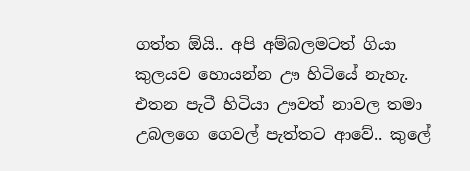ගත්ත ඕයි.. අපි අම්බලමටත් ගියා කුලයව හොයන්න ඌ හිටියේ නැහැ. එතන පැටී හිටියා ඌවත් නාවල තමා උබලගෙ ගෙවල් පැත්තට ආවේ.. කුලේ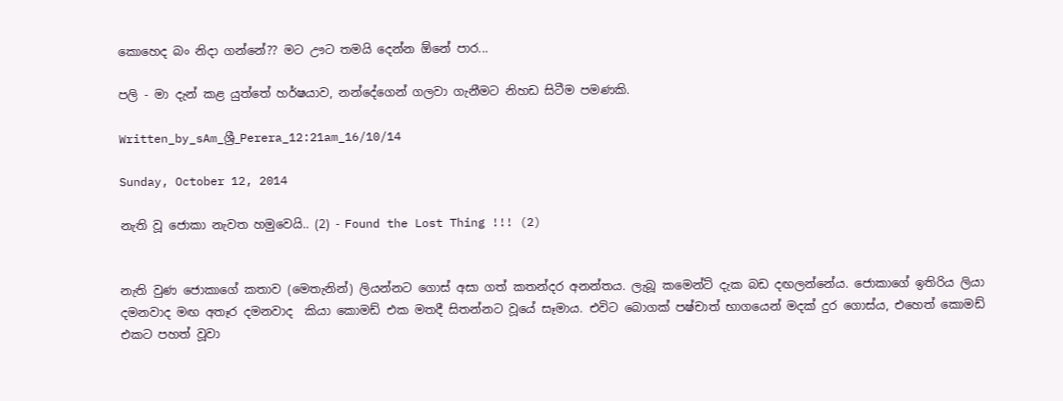කොහෙද බං නිදා ගන්නේ?? මට ඌට තමයි දෙන්න ඕනේ පාර...

පලි - මා දැන් කළ යුත්තේ හර්ෂයාව, නන්දේගෙන් ගලවා ගැනීමට නිහඩ සිටීම පමණකි.

Written_by_sAm_ශ්‍රී_Perera_12:21am_16/10/14

Sunday, October 12, 2014

නැති වූ ජොකා නැවත හමුවෙයි.. (2) - Found the Lost Thing !!! (2)


නැති වුණ ජොකාගේ කතාව (මෙතැනින්) ලියන්නට ගොස් අසා ගත් කතන්දර අනන්තය. ලැබූ කමෙන්ට් දැක බඩ දඟලන්නේය. ජොකාගේ ඉතිරිය ලියා දමනවාද මඟ අතෑර දමනවාද  කියා කොමඩ් එක මතදී සිතන්නට වූයේ සෑමාය. එවිට බොගක් පෂ්චාත් භාගයෙන් මදක් දුර ගොස්ය, එහෙත් කොමඩ් එකට පහත් වූවා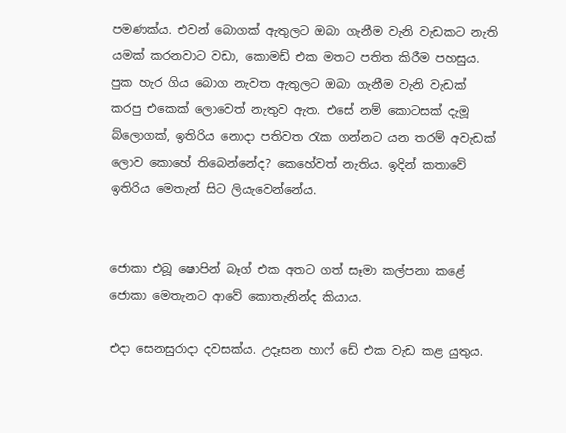පමණක්ය. එවන් බොගක් ඇතුලට ඔබා ගැනීම වැනි වැඩකට නැති යමක් කරනවාට වඩා, කොමඩ් එක මතට පතිත කිරීම පහසුය. පුක හැර ගිය බොග නැවත ඇතුලට ඔබා ගැනීම වැනි වැඩක් කරපු එකෙක් ලොවෙත් නැතුව ඇත. එසේ නම් කොටසක් දැමූ බ්ලොගක්, ඉතිරිය නොදා පතිවත රැක ගන්නට යන තරම් අවැඩක් ලොව කොහේ තිබෙන්නේද? කෙහේවත් නැතිය. ඉදින් කතාවේ ඉතිරිය මෙතැන් සිට ලියැවෙන්නේය.


ජොකා එබූ ෂොපින් බෑග් එක අතට ගත් සෑමා කල්පනා කළේ ජොකා මෙතැනට ආවේ කොතැනින්ද කියාය.

එදා සෙනසුරාදා දවසක්ය. උදෑසන හාෆ් ඩේ එක වැඩ කළ යුතුය.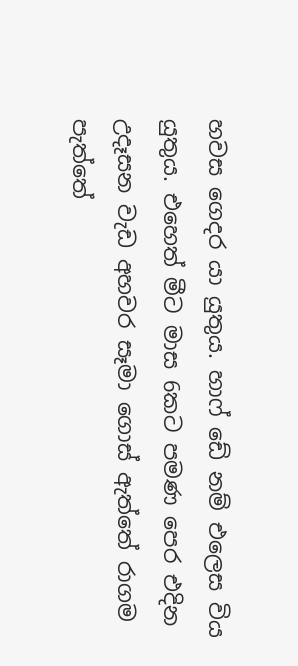හවස ගෙදර යා යුතුය. හාෆ් ඩේ නම් එලෙස විය යුතුය. එහෙත් මීට මාස 6කට පමණ පෙර එදින උදෑසන වැඩ අහවර සෑමා ගොස් ඇත්තේ රාගම පැත්තේ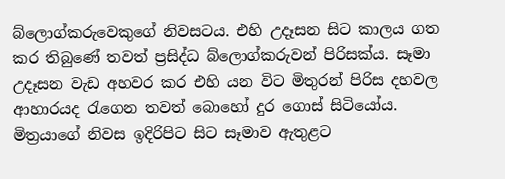බ්ලොග්කරුවෙකුගේ නිවසටය. එහි උදෑසන සිට කාලය ගත කර තිබුණේ තවත් ප්‍රසිද්ධ බ්ලොග්කරුවන් පිරිසක්ය. සෑමා උදෑසන වැඩ අහවර කර එහි යන විට මිතුරන් පිරිස දහවල ආහාරයද රැගෙන තවත් බොහෝ දුර ගොස් සිටියෝය. මිත්‍රයාගේ නිවස ඉදිරිපිට සිට සෑමාව ඇතුළට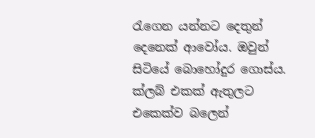රැගෙන යන්නට දෙතුන් දෙනෙක් ආවෝය. ඔවුන් සිටියේ බොහෝදුර ගොස්ය. ක්ලබ් එකක් ඇතුලට එකෙක්ව බලෙන්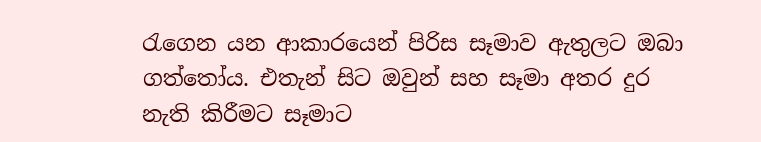රැගෙන යන ආකාරයෙන් පිරිස සෑමාව ඇතුලට ඔබා ගත්තෝය. එතැන් සිට ඔවුන් සහ සෑමා අතර දුර නැති කිරීමට සෑමාට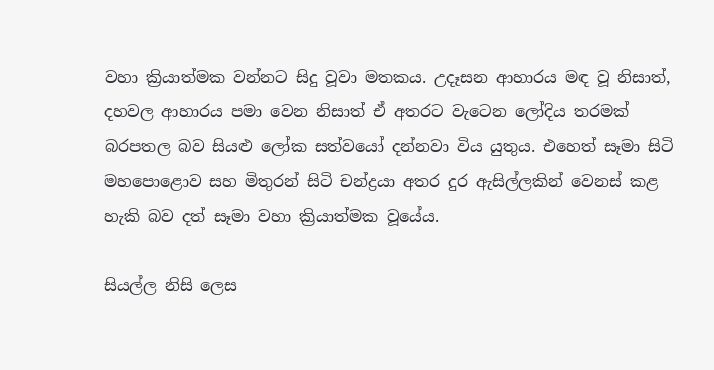වහා ක්‍රියාත්මක වන්නට සිදු වූවා මතකය. උදෑසන ආහාරය මඳ වූ නිසාත්, දහවල ආහාරය පමා වෙන නිසාත් ඒ අතරට වැටෙන ලෝදිය තරමක් බරපතල බව සියළු ලෝක සත්වයෝ දන්නවා විය යුතුය. එහෙත් සෑමා සිටි මහපොළොව සහ මිතුරන් සිටි චන්ද්‍රයා අතර දුර ඇසිල්ලකින් වෙනස් කළ හැකි බව දත් සෑමා වහා ක්‍රියාත්මක වූයේය.

සියල්ල නිසි ලෙස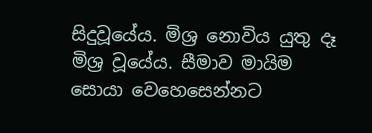සිදුවූයේය. මිශ්‍ර නොවිය යුතු දෑ මිශ්‍ර වූයේය. සීමාව මායිම සොයා වෙහෙසෙන්නට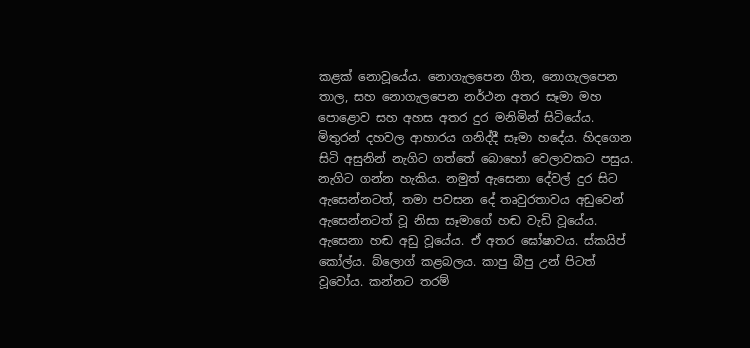කළක් නොවූයේය. නොගැලපෙන ගීත, නොගැලපෙන තාල, සහ නොගැලපෙන නර්ථන අතර සෑමා මහ පොළොව සහ අහස අතර දුර මනිමින් සිටියේය. මිතුරන් දහවල ආහාරය ගනිද්දී සෑමා හදේය. හිදගෙන සිටි අසුනින් නැගිට ගත්තේ බොහෝ වෙලාවකට පසුය. නැගිට ගන්න හැකිය. නමුත් ඇසෙනා දේවල් දුර සිට ඇසෙන්නටත්, තමා පවසන දේ තෘවුරතාවය අඩුවෙන් ඇසෙන්නටත් වූ නිසා සෑමාගේ හඬ වැඩි වූයේය. ඇසෙනා හඬ අඩු වූයේය. ඒ අතර ඝෝෂාවය. ස්කයිප් කෝල්ය. බ්ලොග් කළබලය. කාපු බීපු උන් පිටත් වූවෝය. කන්නට තරම්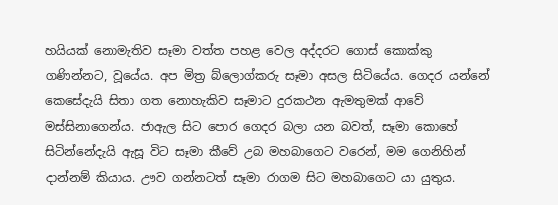හයියක් නොමැතිව සෑමා වත්ත පහළ වෙල අද්දරට ගොස් කොක්කු ගණින්නට, වූයේය. අප මිත්‍ර බ්ලොග්කරු සෑමා අසල සිටියේය. ගෙදර යන්නේ කෙසේදැයි සිතා ගත නොහැකිව සෑමාට දුරකථන ඇමතුමක් ආවේ මස්සිනාගෙන්ය. ජාඇල සිට පොර ගෙදර බලා යන බවත්, සෑමා කොහේ සිටින්නේදැයි ඇසූ විට සෑමා කීවේ උබ මහබාගෙට වරෙන්, මම ගෙනිහින් දාන්නම් කියාය. ඌව ගන්නටත් සෑමා රාගම සිට මහබාගෙට යා යුතුය.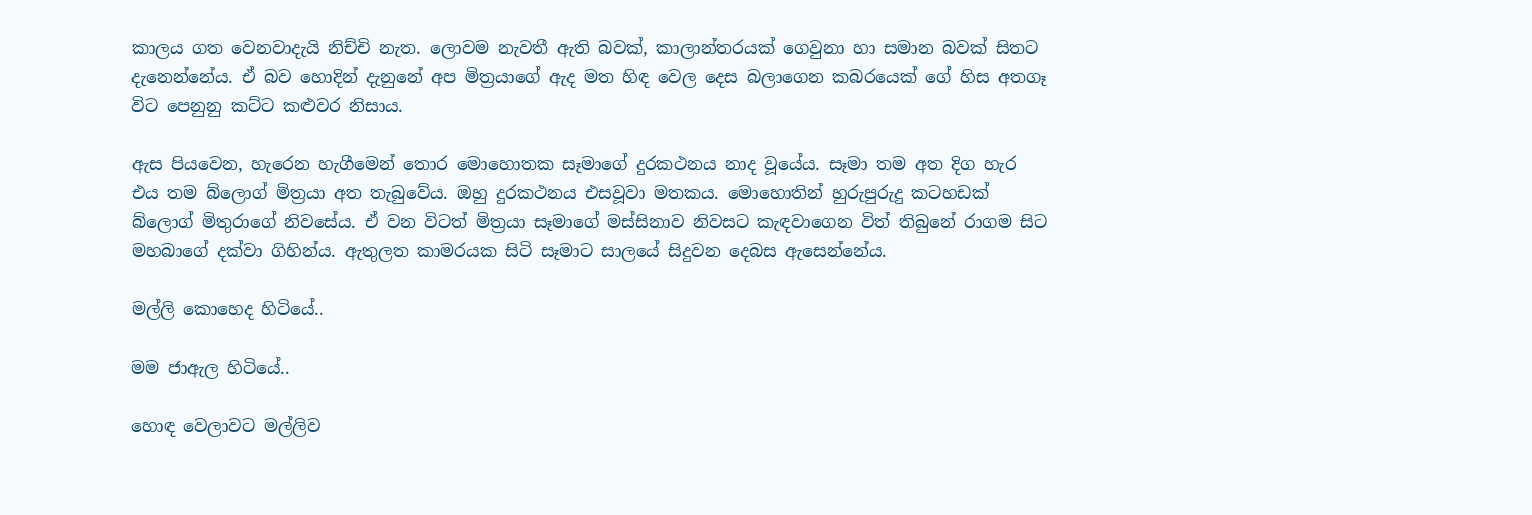කාලය ගත වෙනවාදැයි නිච්චි නැත. ලොවම නැවතී ඇති බවක්, කාලාන්තරයක් ගෙවුනා හා සමාන බවක් සිතට දැනෙන්නේය. ඒ බව හොදින් දැනුනේ අප මිත්‍රයාගේ ඇද මත හිඳ වෙල දෙස බලාගෙන කබරයෙක් ගේ හිස අතගෑ විට පෙනුනු කට්ට කළුවර නිසාය.

ඇස පියවෙන, හැරෙන හැගීමෙන් තොර මොහොතක සෑමාගේ දුරකථනය නාද වූයේය. සෑමා තම අත දිග හැර එය තම බ්ලොග් මිත්‍රයා අත තැබුවේය. ඔහු දුරකථනය එසවූවා මතකය. මොහොතින් හුරුපුරුදු කටහඩක් බ්ලොග් මිතුරාගේ නිවසේය. ඒ වන විටත් මිත්‍රයා සෑමාගේ මස්සිනාව නිවසට කැඳවාගෙන විත් තිබුනේ රාගම සිට මහබාගේ දක්වා ගිහින්ය. ඇතුලත කාමරයක සිටි සෑමාට සාලයේ සිදුවන දෙබස ඇසෙන්නේය.

මල්ලි කොහෙද හිටියේ..

මම ජාඇල හිටියේ..

හොඳ වෙලාවට මල්ලිව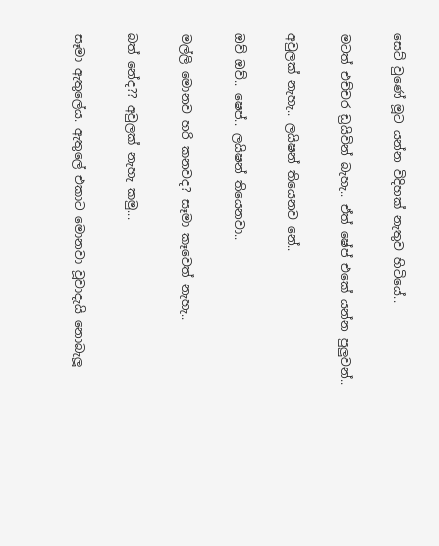සෙට් වුණේ මූට යන්න විදිහක් නැතුව හිටියේ..

මටත් එච්චර ඩ්‍රයිවින් බැහැ.. ඒත් ෂේප් එකේ යන්න පුලුවන්..

අවුලක් නැහැ.. ලයිෂන් තියෙනව නේ..

ඔව් ඔව්.. ෂෙප්.. ලයිෂන් තියෙනවා..

මල්ලි මොනව හරි කනවද? සෑමා කෑවෙත් නැහැ..

බත් නේද?? අවුලක් නැහැ කමු...

සෑමා ඇතුලේය. ඇතුලේ එකාට මොනවා වූවාදැයි නොබැලූ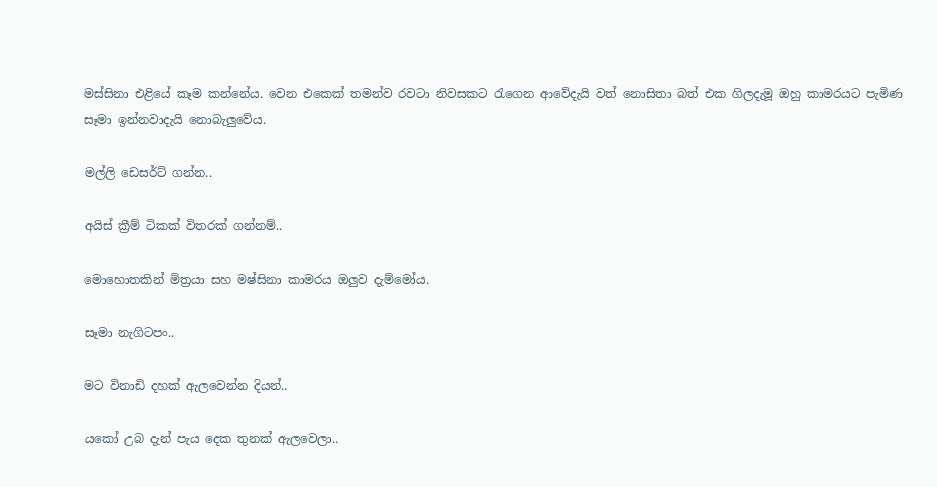මස්සිනා එළියේ කෑම කන්නේය. වෙන එකෙක් තමන්ව රවටා නිවසකට රැගෙන ආවේදැයි වත් නොසිතා බත් එක ගිලදැමූ ඔහු කාමරයට පැමිණ සෑමා ඉන්නවාදැයි නොබැලුවේය.

මල්ලි ඩෙසර්ට් ගන්න..

අයිස් ක්‍රීම් ටිකක් විතරක් ගන්නම්..

මොහොතකින් මිත්‍රයා සහ මෂ්සිනා කාමරය ඔලුව දැම්මෝය.

සෑමා නැගිටපං..

මට විනාඩි දහක් ඇලවෙන්න දියන්..

යකෝ උබ දැන් පැය දෙක තුනක් ඇලවෙලා..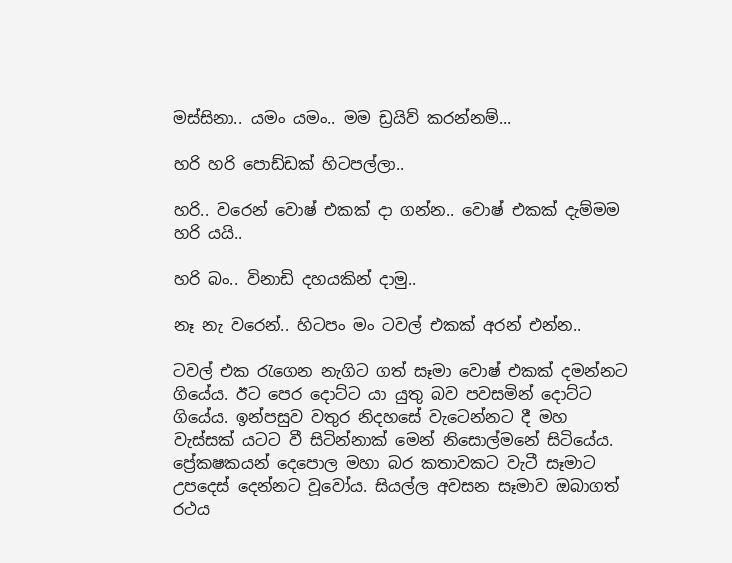මස්සිනා.. යමං යමං.. මම ඩ්‍රයිව් කරන්නම්...

හරි හරි පොඩ්ඩක් හිටපල්ලා..

හරි.. වරෙන් වොෂ් එකක් දා ගන්න.. වොෂ් එකක් දැම්මම හරි යයි..

හරි බං.. විනාඩි දහයකින් දාමු..

නෑ නැ වරෙන්.. හිටපං මං ටවල් එකක් අරන් එන්න..

ටවල් එක රැගෙන නැගිට ගත් සෑමා වොෂ් එකක් දමන්නට ගියේය. ඊට පෙර දොට්ට යා යුතු බව පවසමින් දොට්ට ගියේය. ඉන්පසුව වතුර නිදහසේ වැටෙන්නට දී මහ වැස්සක් යටට වී සිටින්නාක් මෙන් නිසොල්මනේ සිටියේය. ප්‍රේකෂකයන් දෙපොල මහා බර කතාවකට වැටී සෑමාට උපදෙස් දෙන්නට වූවෝය. සියල්ල අවසන සෑමාව ඔබාගත් රථය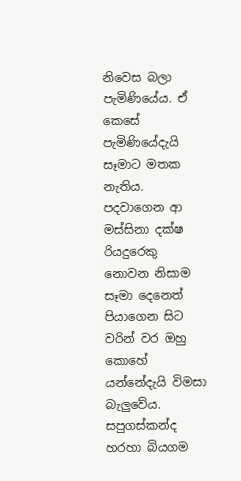නිවෙස බලා පැමිණියේය. ඒ කෙසේ පැමිණියේදැයි සෑමාට මතක නැතිය. පදවාගෙන ආ මස්සිනා දක්ෂ රියදුරෙකු නොවන නිසාම සෑමා දෙනෙත් පියාගෙන සිට වරින් වර ඔහු කොහේ යන්නේදැයි විමසා බැලුවේය. සපුගස්කන්ද හරහා බියගම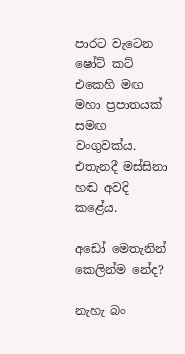පාරට වැටෙන ෂෝට් කට් එකෙහි මඟ මහා ප්‍රපාතයක් සමඟ වංගුවක්ය. එතැනදී මස්සිනා හඬ අවදි කළේය.

අඩෝ මෙතැනින් කෙලින්ම නේද?

නැහැ බං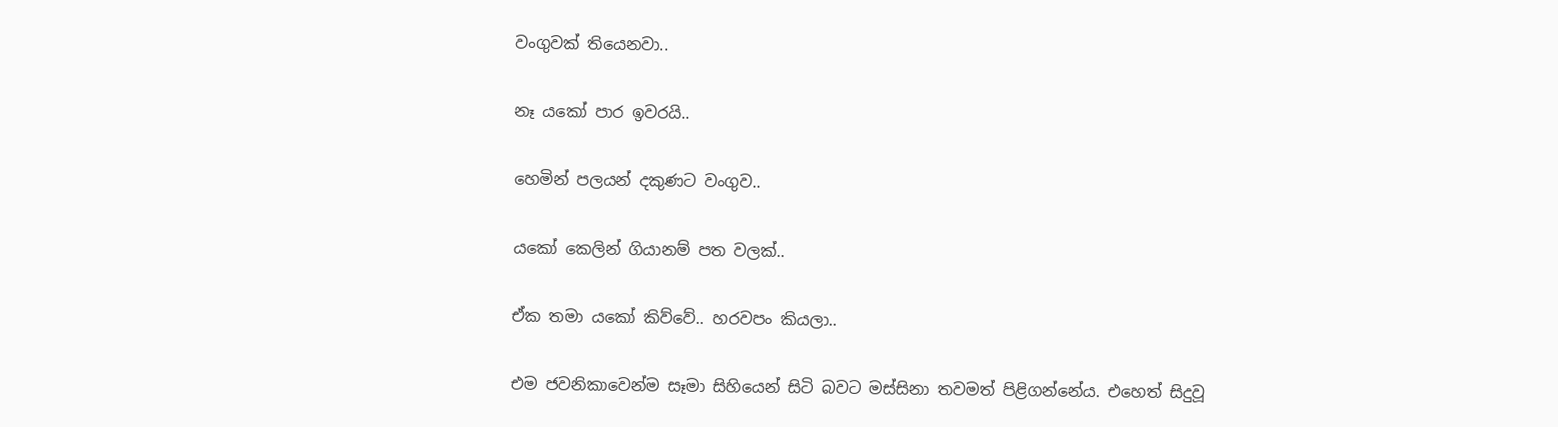වංගුවක් තියෙනවා..

නෑ යකෝ පාර ඉවරයි..

හෙමින් පලයන් දකුණට වංගුව..

යකෝ කෙලින් ගියානම් පත වලක්..

ඒක තමා යකෝ කිව්වේ.. හරවපං කියලා..

එම ජවනිකාවෙන්ම සෑමා සිහියෙන් සිටි බවට මස්සිනා තවමත් පිළිගන්නේය. එහෙත් සිදුවූ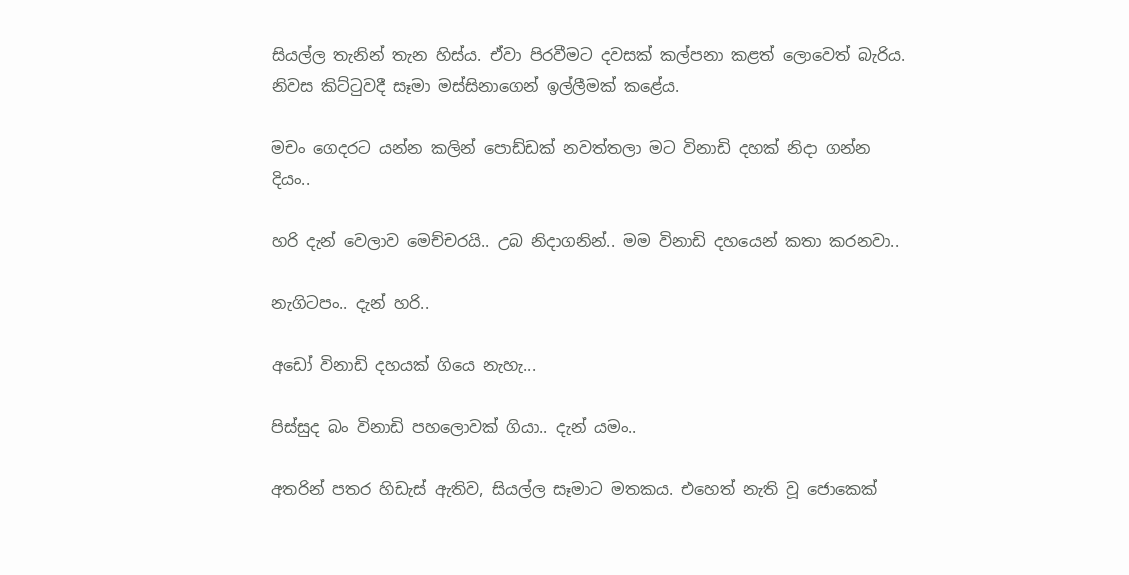සියල්ල තැනින් තැන හිස්ය. ඒවා පිරවීමට දවසක් කල්පනා කළත් ලොවෙත් බැරිය. නිවස කිට්ටුවදී සෑමා මස්සිනාගෙන් ඉල්ලීමක් කළේය.

මචං ගෙදරට යන්න කලින් පොඩ්ඩක් නවත්තලා මට විනාඩි දහක් නිදා ගන්න දියං..

හරි දැන් වෙලාව මෙච්චරයි.. උබ නිදාගනින්.. මම විනාඩි දහයෙන් කතා කරනවා..

නැගිටපං.. දැන් හරි..

අඩෝ විනාඩි දහයක් ගියෙ නැහැ...

පිස්සුද බං විනාඩි පහලොවක් ගියා.. දැන් යමං..

අතරින් පතර හිඩැස් ඇතිව, සියල්ල සෑමාට මතකය. එහෙත් නැති වූ ජොකෙක්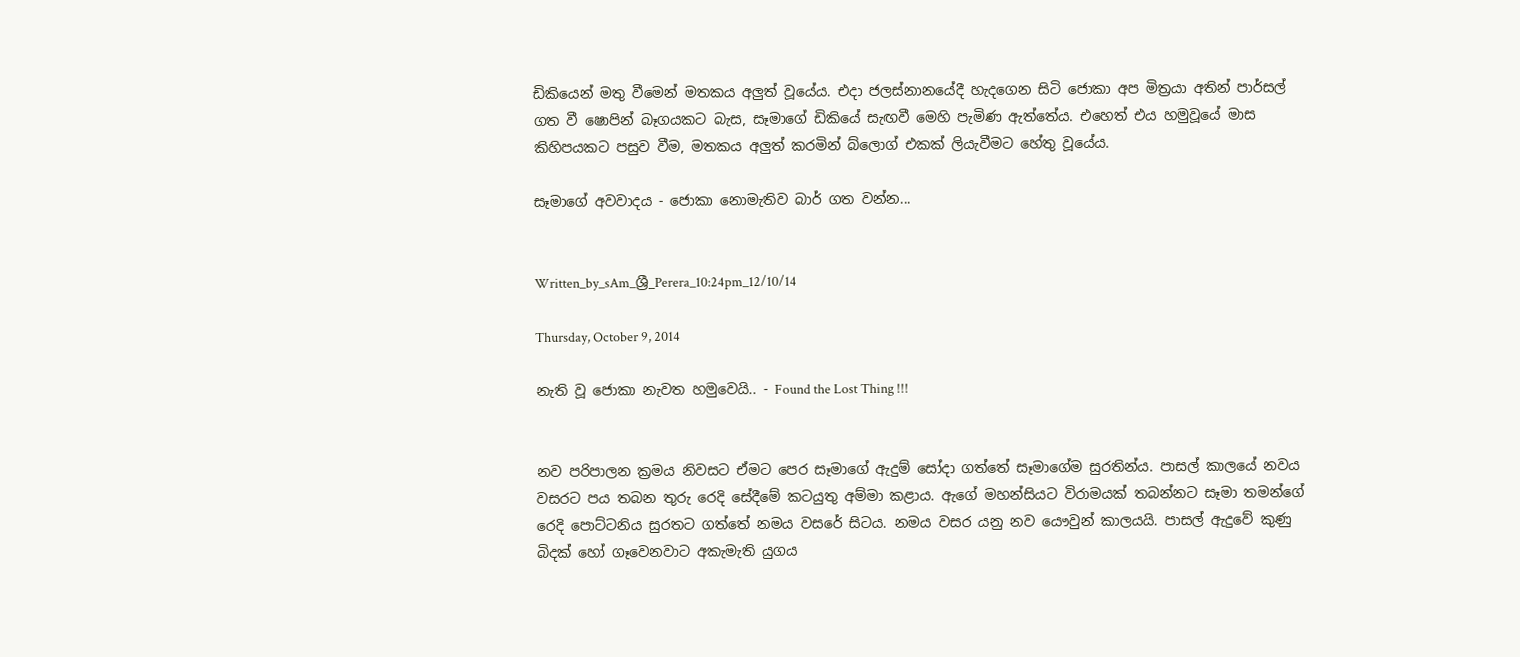ඩිකියෙන් මතු වීමෙන් මතකය අලුත් වූයේය. එදා ජලස්නානයේදී හැදගෙන සිටි ජොකා අප මිත්‍රයා අතින් පාර්සල් ගත වී ෂොපින් බෑගයකට බැස, සෑමාගේ ඩිකියේ සැඟවී මෙහි පැමිණ ඇත්තේය. එහෙත් එය හමුවූයේ මාස කිහිපයකට පසුව වීම, මතකය අලුත් කරමින් බ්ලොග් එකක් ලියැවීමට හේතු වූයේය.

සෑමාගේ අවවාදය - ජොකා නොමැතිව බාර් ගත වන්න...


Written_by_sAm_ශ්‍රී_Perera_10:24pm_12/10/14

Thursday, October 9, 2014

නැති වූ ජොකා නැවත හමුවෙයි.. - Found the Lost Thing !!!


නව පරිපාලන ක්‍රමය නිවසට ඒමට පෙර සෑමාගේ ඇදුම් සෝදා ගත්තේ සෑමාගේම සුරතින්ය. පාසල් කාලයේ නවය වසරට පය තබන තුරු රෙදි සේදීමේ කටයුතු අම්මා කළාය. ඇගේ මහන්සියට විරාමයක් තබන්නට සෑමා තමන්ගේ රෙදි පොට්ටනිය සුරතට ගත්තේ නමය වසරේ සිටය. නමය වසර යනු නව යෞවුන් කාලයයි. පාසල් ඇදුවේ කුණු බිදක් හෝ ගෑවෙනවාට අකැමැති යුගය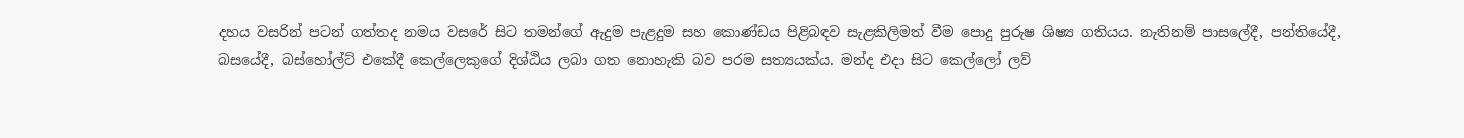දහය වසරින් පටන් ගත්තද නමය වසරේ සිට තමන්ගේ ඇදුම පැළදුම සහ කොණ්ඩය පිළිබඳව සැළකිලිමත් වීම පොදු පුරුෂ ශිෂ්‍ය ගතියය. නැතිනම් පාසලේදී, පන්තියේදී, බසයේදී, බස්හෝල්ට් එකේදී කෙල්ලෙකුගේ දිශ්ඨිය ලබා ගත නොහැකි බව පරම සත්‍යයක්ය. මන්ද එදා සිට කෙල්ලෝ ලව්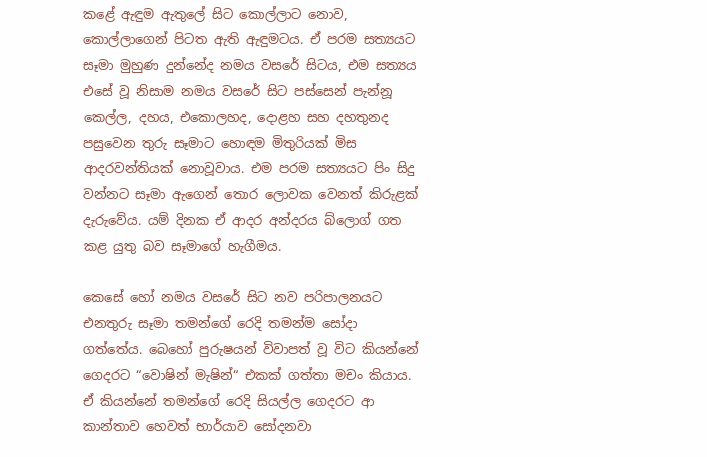කළේ ඇඳුම ඇතුලේ සිට කොල්ලාට නොව, කොල්ලාගෙන් පිටත ඇති ඇඳුමටය. ඒ පරම සත්‍යයට සෑමා මුහුණ දුන්නේද නමය වසරේ සිටය, එම සත්‍යය එසේ වූ නිසාම නමය වසරේ සිට පස්සෙන් පැන්නූ කෙල්ල, දහය, එකොලහද, දොළහ සහ දහතුනද පසුවෙන තුරු සෑමාට හොඳම මිතුරියක් මිස ආදරවන්තියක් නොවූවාය. එම පරම සත්‍යයට පිං සිදු වන්නට සෑමා ඇගෙන් තොර ලොවක වෙනත් කිරුළක් දැරුවේය. යම් දිනක ඒ ආදර අන්දරය බ්ලොග් ගත කළ යුතු බව සෑමාගේ හැගීමය.

කෙසේ හෝ නමය වසරේ සිට නව පරිපාලනයට එනතුරු සෑමා තමන්ගේ රෙදි තමන්ම සෝදා ගත්තේය. බෙහෝ පුරුෂයන් විවාපත් වූ විට කියන්නේ ගෙදරට “වොෂින් මැෂින්“ එකක් ගත්තා මචං කියාය. ඒ කියන්නේ තමන්ගේ රෙදි සියල්ල ගෙදරට ආ කාන්තාව හෙවත් භාර්යාව සෝදනවා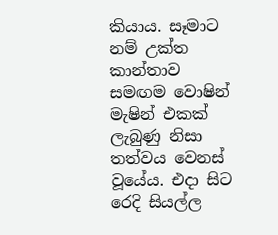කියාය. සෑමාට නම් උක්ත කාන්තාව සමඟම වොෂින් මැෂින් එකක්  ලැබුණු නිසා තත්වය වෙනස් වූයේය. එදා සිට රෙදි සියල්ල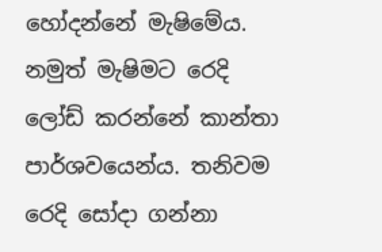හෝදන්නේ මැෂිමේය. නමුත් මැෂිමට රෙදි ලෝඩ් කරන්නේ කාන්තා පාර්ශවයෙන්ය. තනිවම රෙදි සෝදා ගන්නා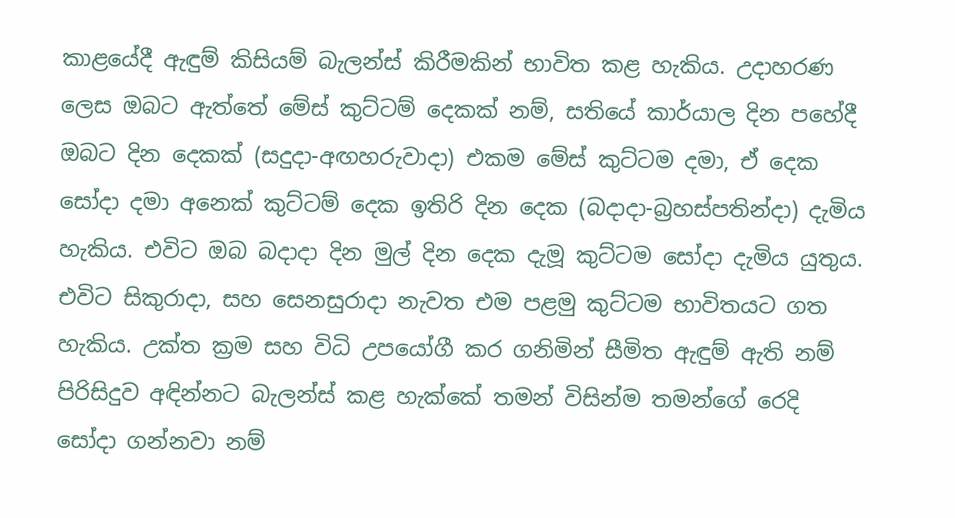කාළයේදී ඇඳුම් කිසියම් බැලන්ස් කිරීමකින් භාවිත කළ හැකිය. උදාහරණ ලෙස ඔබට ඇත්තේ මේස් කුට්ටම් දෙකක් නම්, සතියේ කාර්යාල දින පහේදී ඔබට දින දෙකක් (සදුදා-අඟහරුවාදා) එකම මේස් කුට්ටම දමා, ඒ දෙක සෝදා දමා අනෙක් කුට්ටම් දෙක ඉතිරි දින දෙක (බදාදා-බ්‍රහස්පතින්දා) දැමිය හැකිය. එවිට ඔබ බදාදා දින මුල් දින දෙක දැමූ කුට්ටම සෝදා දැමිය යුතුය. එවිට සිකුරාදා, සහ සෙනසුරාදා නැවත එම පළමු කුට්ටම භාවිතයට ගත හැකිය. උක්ත ක්‍රම සහ විධි උපයෝගී කර ගනිමින් සීමිත ඇඳුම් ඇති නම් පිරිසිදුව අඳින්නට බැලන්ස් කළ හැක්කේ තමන් විසින්ම තමන්ගේ රෙදි සෝදා ගන්නවා නම්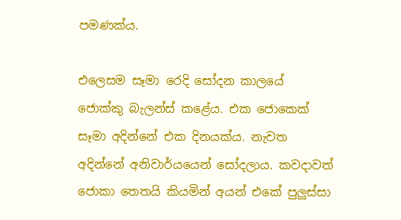පමණක්ය.

එලෙසම සෑමා රෙදි සෝදන කාලයේ ජොක්කු බැලන්ස් කළේය. එක ජොකෙක් සෑමා අදින්නේ එක දිනයක්ය. නැවත අදින්නේ අනිවාර්යයෙන් සෝදලාය. කවදාවත් ජොකා තෙතයි කියමින් අයන් එකේ පුලුස්සා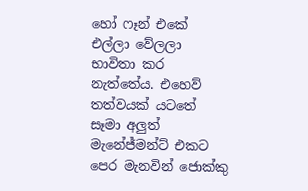හෝ ෆෑන් එකේ එල්ලා වේලලා භාවිතා කර නැත්තේය. එහෙව් තත්වයක් යටතේ සෑමා අලුත් මැනේජ්මන්ට් එකට පෙර මැනවින් ජොක්කු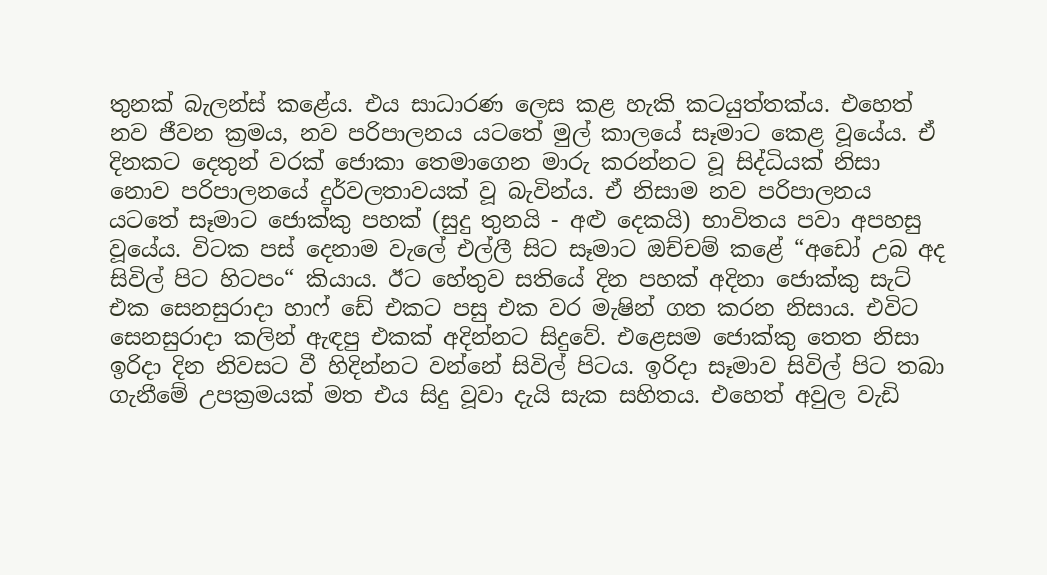තුනක් බැලන්ස් කළේය. එය සාධාරණ ලෙස කළ හැකි කටයුත්තක්ය. එහෙත් නව ජීවන ක්‍රමය, නව පරිපාලනය යටතේ මුල් කාලයේ සෑමාට කෙළ වූයේය. ඒ දිනකට දෙතුන් වරක් ජොකා තෙමාගෙන මාරු කරන්නට වූ සිද්ධියක් නිසා නොව පරිපාලනයේ දුර්වලතාවයක් වූ බැවින්ය. ඒ නිසාම නව පරිපාලනය යටතේ සෑමාට ජොක්කු පහක් (සුදු තුනයි - අළු දෙකයි) භාවිතය පවා අපහසු වූයේය. විටක පස් දෙනාම වැලේ එල්ලී සිට සෑමාට ඔච්චම් කළේ “අඩෝ උබ අද සිවිල් පිට හිටපං“ කියාය. ඊට හේතුව සතියේ දින පහක් අදිනා ජොක්කු සැට් එක සෙනසුරාදා හාෆ් ඩේ එකට පසු එක වර මැෂින් ගත කරන නිසාය. එවිට සෙනසුරාදා කලින් ඇඳපු එකක් අදින්නට සිදුවේ. එළෙසම ජොක්කු තෙත නිසා ඉරිදා දින නිවසට වී හිදින්නට වන්නේ සිවිල් පිටය. ඉරිදා සෑමාව සිවිල් පිට තබා ගැනීමේ උපක්‍රමයක් මත එය සිදු වූවා දැයි සැක සහිතය. එහෙත් අවුල වැඩි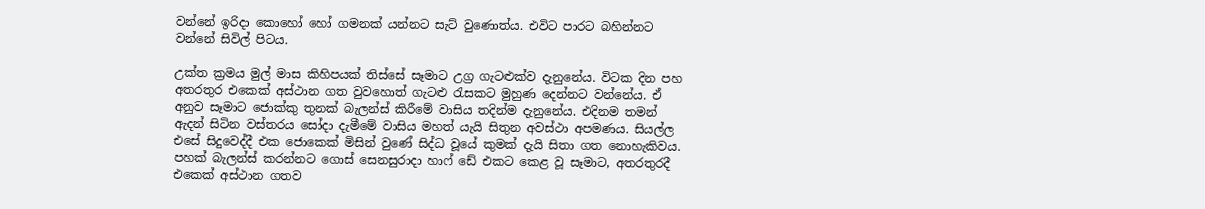වන්නේ ඉරිදා කොහෝ හෝ ගමනක් යන්නට සැට් වුණොත්ය. එවිට පාරට බහින්නට වන්නේ සිවිල් පිටය.

උක්ත ක්‍රමය මුල් මාස කිහිපයක් තිස්සේ සෑමාට උග්‍ර ගැටළුක්ව දැනුනේය. විටක දින පහ අතරතුර එකෙක් අස්ථාන ගත වුවහොත් ගැටළු රැසකට මුහුණ දෙන්නට වන්නේය. ඒ අනුව සෑමාට ජොක්කු තුනක් බැලන්ස් කිරීමේ වාසිය තදින්ම දැනුනේය. එදිනම තමන් ඇදන් සිටින වස්තරය සෝදා දැමීමේ වාසිය මහත් යැයි සිතුන අවස්ථා අපමණය. සියල්ල එසේ සිදුවෙද්දී එක ජොකෙක් මිසින් වුණේ සිද්ධ වූයේ කුමක් දැයි සිතා ගත නොහැකිවය. පහක් බැලන්ස් කරන්නට ගොස් සෙනසුරාදා හාෆ් ඩේ එකට කෙළ වූ සෑමාට, අතරතුරදී එකෙක් අස්ථාන ගතව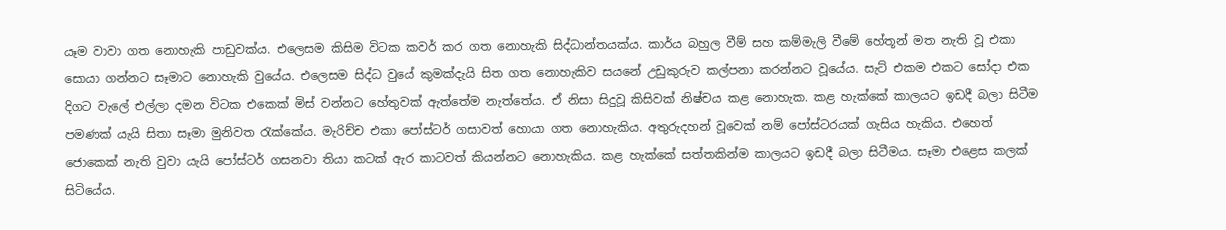යෑම වාවා ගත නොහැකි පාඩුවක්ය. එලෙසම කිසිම විටක කවර් කර ගත නොහැකි සිද්ධාන්තයක්ය. කාර්ය බහුල වීම් සහ කම්මැලි වීමේ හේතූන් මත නැති වූ එකා සොයා ගන්නට සෑමාට නොහැකි වුයේය. එලෙසම සිද්ධ වුයේ කුමක්දැයි සිත ගත නොහැකිව සයනේ උඩුකුරුව කල්පනා කරන්නට වූයේය. සැට් එකම එකට සෝදා එක දිගට වැලේ එල්ලා දමන විටක එකෙක් මිස් වන්නට හේතුවක් ඇත්තේම නැත්තේය. ඒ නිසා සිදුවූ කිසිවක් නිෂ්චය කළ නොහැක. කළ හැක්කේ කාලයට ඉඩදී බලා සිටීම පමණක් යැයි සිතා සෑමා මුනිවත රැක්කේය. මැරිච්ච එකා පෝස්ටර් ගසාවත් හොයා ගත නොහැකිය. අතුරුදහන් වූවෙක් නම් පෝස්ටරයක් ගැසිය හැකිය. එහෙත් ජොකෙක් නැති වුවා යැයි පෝස්ටර් ගසනවා තියා කටක් ඇර කාටවත් කියන්නට නොහැකිය. කළ හැක්කේ සත්තකින්ම කාලයට ඉඩදී බලා සිටීමය. සෑමා එළෙස කලක් සිටියේය.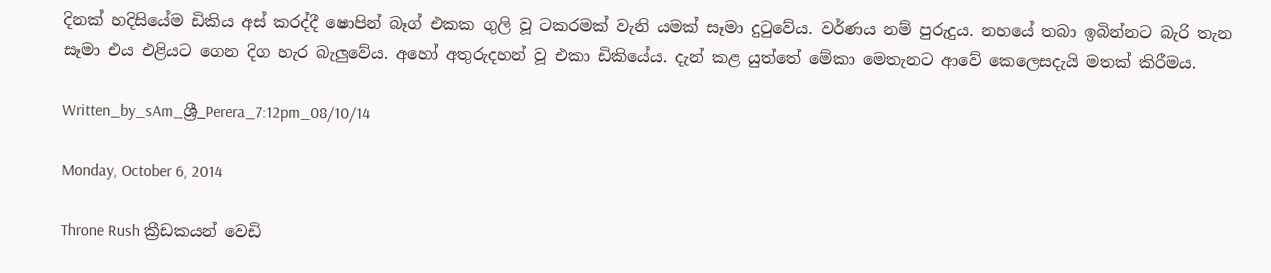දිනක් හදිසියේම ඩිකිය අස් කරද්දී ෂොපින් බෑග් එකක ගුලි වූ ටකරමක් වැනි යමක් සෑමා දුටුවේය. වර්ණය නම් පුරුදුය. නහයේ තබා ඉබින්නට බැරි තැන සෑමා එය එළියට ගෙන දිග හැර බැලුවේය. අහෝ අතුරුදහන් වූ එකා ඩිකියේය. දැන් කළ යුත්තේ මේකා මෙතැනට ආවේ කෙලෙසදැයි මතක් කිරීමය.

Written_by_sAm_ශ්‍රී_Perera_7:12pm_08/10/14

Monday, October 6, 2014

Throne Rush ක්‍රීඩකයන් වෙඩි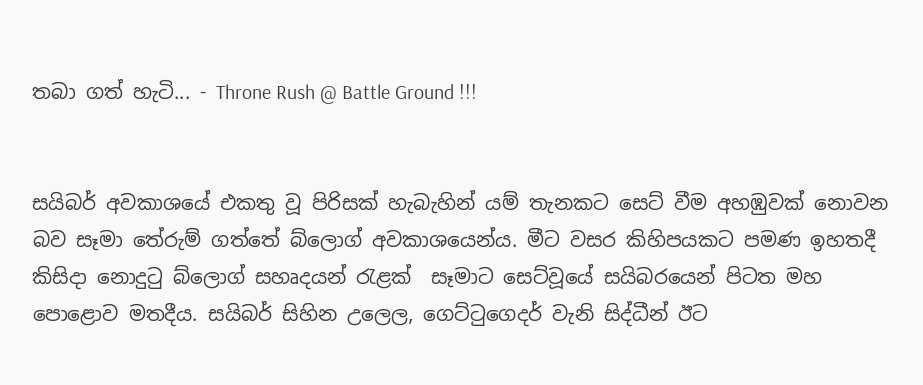තබා ගත් හැටි... - Throne Rush @ Battle Ground !!!


සයිබර් අවකාශයේ එකතු වූ පිරිසක් හැබැහින් යම් තැනකට සෙට් වීම අහඹුවක් නොවන බව සෑමා තේරුම් ගත්තේ බ්ලොග් අවකාශයෙන්ය. මීට වසර කිහිපයකට පමණ ඉහතදී කිසිදා නොදුටු බ්ලොග් සහෘදයන් රැළක්  සෑමාට සෙට්වූයේ සයිබරයෙන් පිටත මහ පොළොව මතදීය. සයිබර් සිහින උලෙල, ගෙට්ටුගෙදර් වැනි සිද්ධීන් ඊට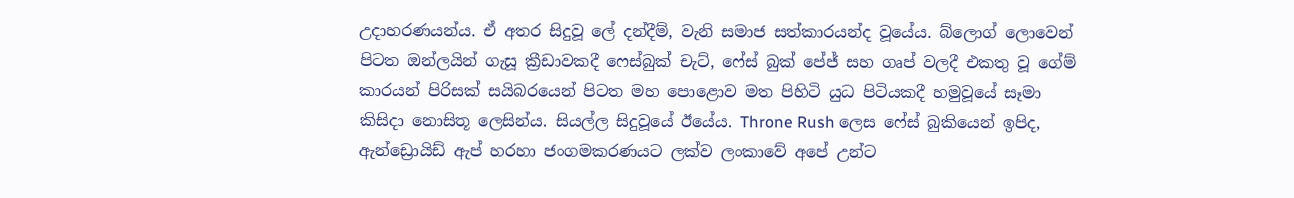උදාහරණයන්ය. ඒ අතර සිදුවූ ලේ දන්දීම්, වැනි සමාජ සත්කාරයන්ද වූයේය. බ්ලොග් ලොවෙන් පිටත ඔන්ලයින් ගැසූ ක්‍රීඩාවකදී ෆෙස්බුක් චැට්, ෆේස් බුක් පේජ් සහ ගෘප් වලදී එකතු වූ ගේම් කාරයන් පිරිසක් සයිබරයෙන් පිටත මහ පොළොව මත පිහිටි යුධ පිටියකදී හමුවූයේ සෑමා කිසිදා නොසිතූ ලෙසින්ය. සියල්ල සිදුවූයේ ඊයේය. Throne Rush ලෙස ෆේස් බුකියෙන් ඉපිද, ඇන්ඩ්‍රොයිඩ් ඇප් හරහා ජංගමකරණයට ලක්ව ලංකාවේ අපේ උන්ට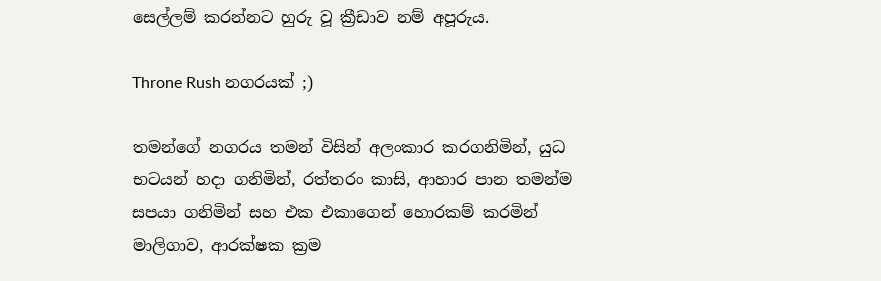සෙල්ලම් කරන්නට හුරු වූ ක්‍රීඩාව නම් අපූරුය.

Throne Rush නගරයක් ;)

තමන්ගේ නගරය තමන් විසින් අලංකාර කරගනිමින්, යුධ භටයන් හදා ගනිමින්, රත්තරං කාසි, ආහාර පාන තමන්ම සපයා ගනිමින් සහ එක එකාගෙන් හොරකම් කරමින් මාලිගාව, ආරක්ෂක ක්‍රම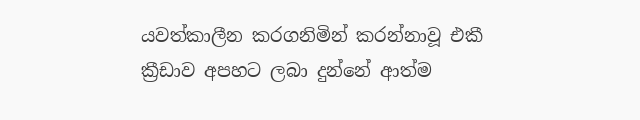යවත්කාලීන කරගනිමින් කරන්නාවූ එකී ක්‍රීඩාව අපහට ලබා දුන්නේ ආත්ම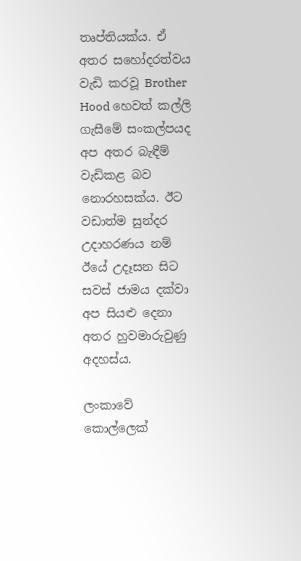තෘප්තියක්ය. ඒ අතර සහෝදරත්වය වැඩි කරවූ Brother Hood හෙවත් කල්ලි ගැසීමේ සංකල්පයද අප අතර බැඳීම් වැඩිකළ බව නොරහසක්ය. ඊට වඩාත්ම සුන්දර උදාහරණය නම් ඊයේ උදෑසන සිට සවස් ජාමය දක්වා අප සියළු දෙනා අතර හුවමාරුවුණු අදහස්ය.

ලංකාවේ කොල්ලෙක්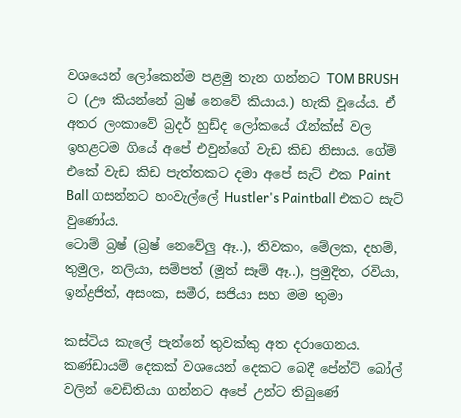වශයෙන් ලෝකෙන්ම පළමු තැන ගන්නට TOM BRUSH ට (ඌ කියන්නේ බ්‍රෂ් නෙවේ කියාය.) හැකි වූයේය. ඒ අතර ලංකාවේ බ්‍රදර් හුඩ්ද ලෝකයේ රෑන්ක්ස් වල ඉහළටම ගියේ අපේ එවුන්ගේ වැඩ කිඩ නිසාය. ගේම් එකේ වැඩ කිඩ පැත්තකට දමා අපේ සැට් එක Paint Ball ගසන්නට හංවැල්ලේ Hustler's Paintball එකට සැට් වුණෝය.
ටොම් බ්‍රෂ් (බ්‍රෂ් නෙවේලු ඈ..), තිවකං, මේලක, දහම්, තුමුල, නලියා, සම්පත් (මූත් සෑම් ඈ..), ප්‍රමුදිත, රවියා, ඉන්ද්‍රජිත්, අසංක, සමීර, සජියා සහ මම තුමා

කස්ටිය කැලේ පැන්නේ තුවක්කු අත දරාගෙනය. කණ්ඩායම් දෙකක් වශයෙන් දෙකට බෙදී පේන්ට් බෝල් වලින් වෙඩිතියා ගන්නට අපේ උන්ට තිබුණේ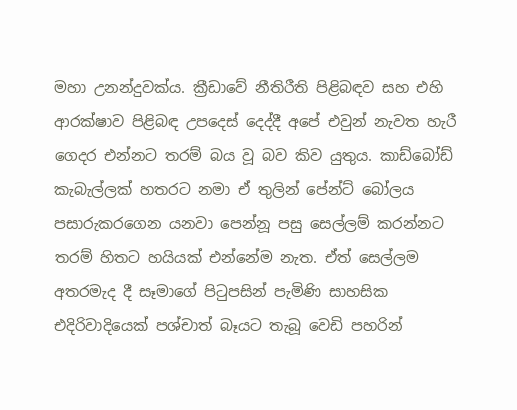මහා උනන්දුවක්ය. ක්‍රීඩාවේ නීතිරීති පිළිබඳව සහ එහි ආරක්ෂාව පිළිබඳ උපදෙස් දෙද්දී අපේ එවුන් නැවත හැරී ගෙදර එන්නට තරම් බය වූ බව කිව යුතුය. කාඩ්බෝඩ් කැබැල්ලක් හතරට නමා ඒ තුලින් පේන්ට් බෝලය පසාරුකරගෙන යනවා පෙන්නූ පසු සෙල්ලම් කරන්නට තරම් හිතට හයියක් එන්නේම නැත. ඒත් සෙල්ලම අතරමැද දී සෑමාගේ පිටුපසින් පැමිණි සාහසික එදිරිවාදියෙක් පශ්චාත් බෑයට තැබූ වෙඩි පහරින්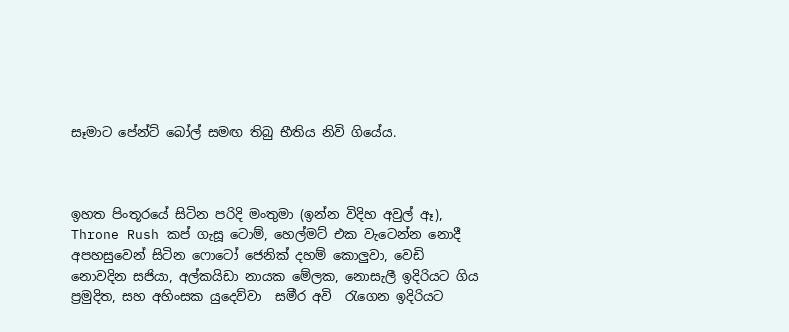සෑමාට පේන්ට් බෝල් සමඟ තිබු භීතිය නිවි ගියේය.



ඉහත පිංතූරයේ සිටින පරිදි මංතුමා (ඉන්න විදිහ අවුල් ඈ), Throne Rush කප් ගැසූ ටොම්, හෙල්මට් එක වැටෙන්න නොදී අපහසුවෙන් සිටින ෆොටෝ ජෙනික් දහම් කොලුවා, වෙඩි නොවදින සජියා, අල්කයිඩා නායක මේලක, නොසැලී ඉදිරියට ගිය ප්‍රමුදිත, සහ අහිංසක යුදෙව්වා  සමීර අවි  රැගෙන ඉදිරියට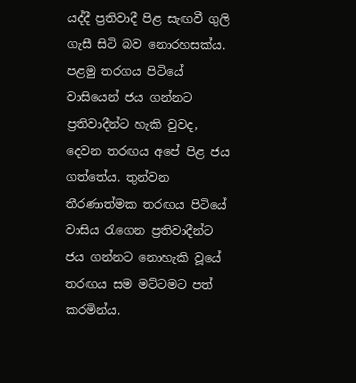යද්දී ප්‍රතිවාදී පිළ සැඟවී ගුලි ගැසී සිටි බව නොරහසක්ය. පළමු තරගය පිටියේ වාසියෙන් ජය ගන්නට ප්‍රතිවාදීන්ට හැකි වුවද, දෙවන තරඟය අපේ පිළ ජය ගත්තේය. තුන්වන තීරණාත්මක තරඟය පිටියේ වාසිය රැගෙන ප්‍රතිවාදීන්ට ජය ගන්නට නොහැකි වූයේ තරඟය සම මට්ටමට පත් කරමින්ය.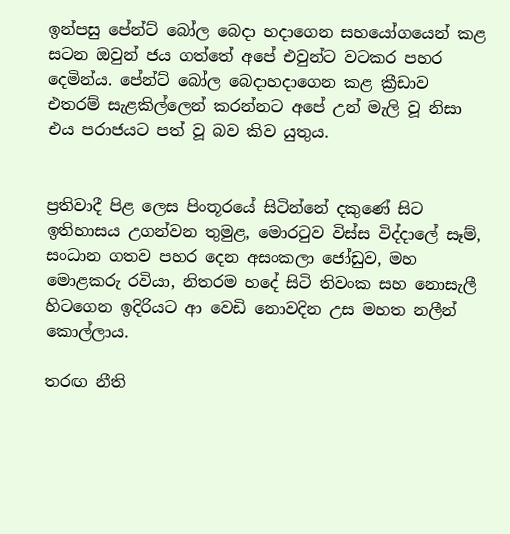ඉන්පසු පේන්ට් බෝල බෙදා හදාගෙන සහයෝගයෙන් කළ සටන ඔවුන් ජය ගත්තේ අපේ එවුන්ට වටකර පහර දෙමින්ය. පේන්ට් බෝල බෙදාහදාගෙන කළ ක්‍රීඩාව එතරම් සැළකිල්ලෙන් කරන්නට අපේ උන් මැලි වූ නිසා එය පරාජයට පත් වූ බව කිව යුතුය.


ප්‍රතිවාදී පිළ ලෙස පිංතූරයේ සිටින්නේ දකුණේ සිට ඉතිහාසය උගන්වන තුමුළ, මොරටුව විස්ස විද්දාලේ සෑම්, සංධාන ගතව පහර දෙන අසංකලා ජෝඩුව, මහ මොළකරු රවියා, නිතරම හදේ සිටි තිවංක සහ නොසැලී හිටගෙන ඉදිරියට ආ වෙඩි නොවදින උස මහත නලීන් කොල්ලාය.

තරඟ නීති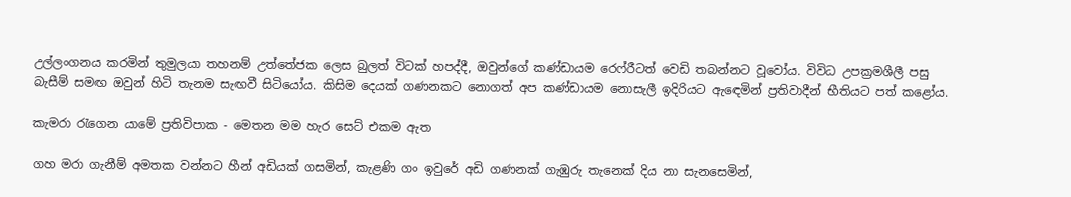උල්ලංගනය කරමින් තුමුලයා තහනම් උත්තේජක ලෙස බුලත් විටක් හපද්දී, ඔවුන්ගේ කණ්ඩායම රෙෆ්රීටත් වෙඩි තබන්නට වූවෝය. විවිධ උපක්‍රමශීලී පසු බැසීම් සමඟ ඔවුන් හිටි තැනම සැඟවී සිටියෝය. කිසිම දෙයක් ගණනකට නොගත් අප කණ්ඩායම නොසැලී ඉදිරියට ඇඳෙමින් ප්‍රතිවාදීන් භීතියට පත් කළෝය.

කැමරා රැගෙන යාමේ ප්‍රතිවිපාක - මෙතන මම හැර සෙට් එකම ඇත

ගහ මරා ගැනීම් අමතක වන්නට හීන් අඩියක් ගසමින්, කැළණි ගං ඉවුරේ අඩි ගණනක් ගැඹුරු තැනෙක් දිය නා සැනසෙමින්,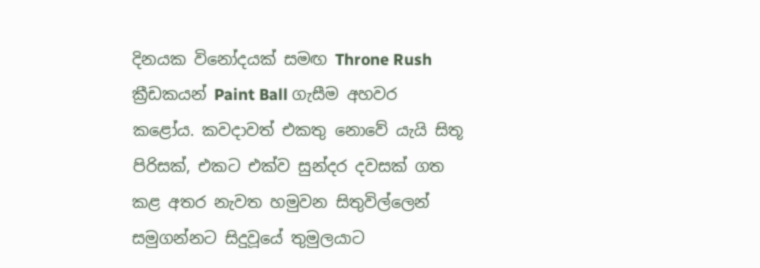දිනයක විනෝදයක් සමඟ Throne Rush ක්‍රීඩකයන් Paint Ball ගැසීම අහවර කළෝය. කවදාවත් එකතු නොවේ යැයි සිතූ පිරිසක්, එකට එක්ව සුන්දර දවසක් ගත කළ අතර නැවත හමුවන සිතුවිල්ලෙන් සමුගන්නට සිදුවූයේ තුමුලයාට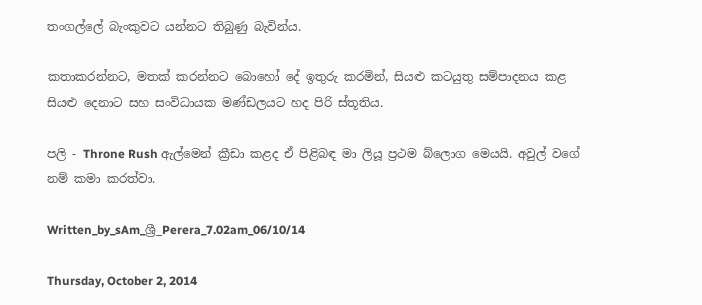තංගල්ලේ බැංකුවට යන්නට තිබුණු බැවින්ය.

කතාකරන්නට, මතක් කරන්නට බොහෝ දේ ඉතුරු කරමින්, සියළු කටයුතු සම්පාදනය කළ සියළු දෙනාට සහ සංවිධායක මණ්ඩලයට හද පිරි ස්තූතිය.

පලි - Throne Rush ඇල්මෙන් ක්‍රීඩා කළද ඒ පිළිබඳ මා ලියූ ප්‍රථම බ්ලොග මෙයයි. අවුල් වගේ නම් කමා කරත්වා.

Written_by_sAm_ශ්‍රී_Perera_7.02am_06/10/14

Thursday, October 2, 2014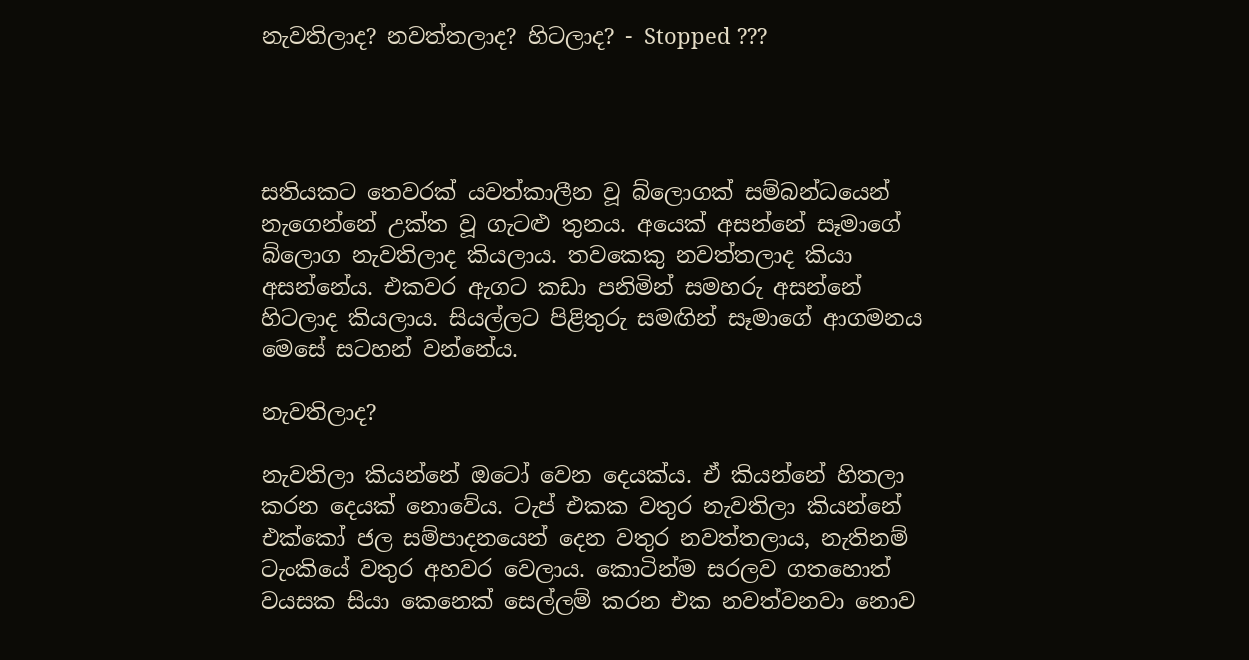නැවතිලාද? නවත්තලාද? හිටලාද? - Stopped ???




සතියකට තෙවරක් යවත්කාලීන වූ බ්ලොගක් සම්බන්ධයෙන් නැගෙන්නේ උක්ත වූ ගැටළු තුනය. අයෙක් අසන්නේ සෑමාගේ බ්ලොග නැවතිලාද කියලාය. තවකෙකු නවත්තලාද කියා අසන්නේය. එකවර ඇගට කඩා පනිමින් සමහරු අසන්නේ හිටලාද කියලාය. සියල්ලට පිළිතුරු සමඟින් සෑමාගේ ආගමනය මෙසේ සටහන් වන්නේය.

නැවතිලාද?

නැවතිලා කියන්නේ ඔටෝ වෙන දෙයක්ය. ඒ කියන්නේ හිතලා කරන දෙයක් නොවේය. ටැප් එකක වතුර නැවතිලා කියන්නේ එක්කෝ ජල සම්පාදනයෙන් දෙන වතුර නවත්තලාය, නැතිනම් ටැංකියේ වතුර අහවර වෙලාය. කොටින්ම සරලව ගතහොත් වයසක සියා කෙනෙක් සෙල්ලම් කරන එක නවත්වනවා නොව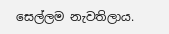සෙල්ලම නැවතිලාය.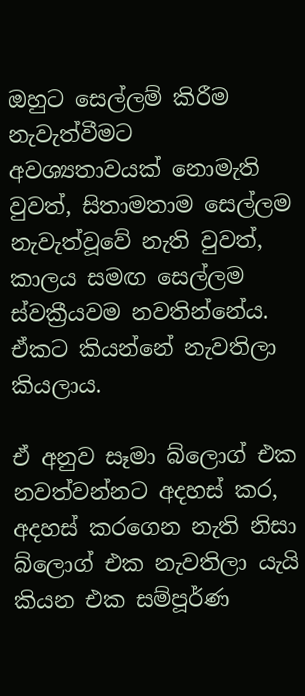ඔහුට සෙල්ලම් කිරීම නැවැත්වීමට අවශ්‍යතාවයක් නොමැති වුවත්, සිතාමතාම සෙල්ලම නැවැත්වූවේ නැති වුවත්, කාලය සමඟ සෙල්ලම ස්වක්‍රීයවම නවතින්නේය. ඒකට කියන්නේ නැවතිලා කියලාය.

ඒ අනුව සෑමා බ්ලොග් එක නවත්වන්නට අදහස් කර, අදහස් කරගෙන නැති නිසා බ්ලොග් එක නැවතිලා යැයි කියන එක සම්පූර්ණ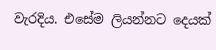වැරදිය. එසේම ලියන්නට දෙයක්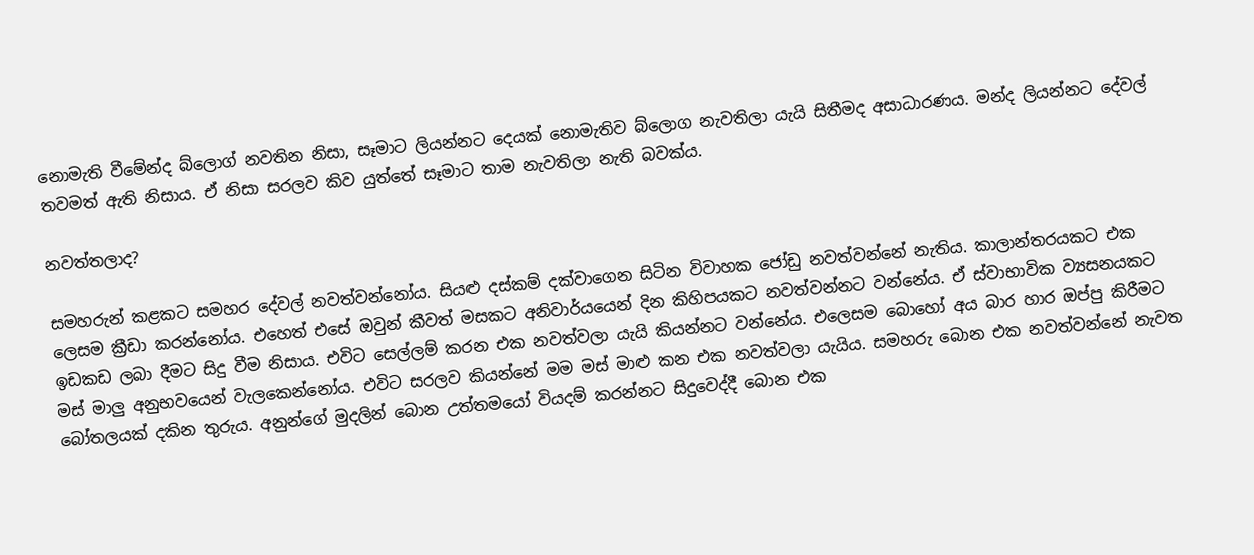නොමැති වීමේන්ද බ්ලොග් නවතින නිසා, සෑමාට ලියන්නට දෙයක් නොමැතිව බ්ලොග නැවතිලා යැයි සිතීමද අසාධාරණය. මන්ද ලියන්නට දේවල් තවමත් ඇති නිසාය. ඒ නිසා සරලව කිව යුත්තේ සෑමාට තාම නැවතිලා නැති බවක්ය.

නවත්තලාද?

සමහරුන් කළකට සමහර දේවල් නවත්වන්නෝය. සියළු දස්කම් දක්වාගෙන සිටින විවාහක ජෝඩු නවත්වන්නේ නැතිය. කාලාන්තරයකට එක ලෙසම ක්‍රීඩා කරන්නෝය. එහෙත් එසේ ඔවුන් කීවත් මසකට අනිවාර්යයෙන් දින කිහිපයකට නවත්වන්නට වන්නේය. ඒ ස්වාභාවික ව්‍යසනයකට ඉඩකඩ ලබා දීමට සිදු වීම නිසාය. එවිට සෙල්ලම් කරන එක නවත්වලා යැයි කියන්නට වන්නේය. එලෙසම බොහෝ අය බාර හාර ඔප්පු කිරීමට මස් මාලු අනුභවයෙන් වැලකෙන්නෝය. එවිට සරලව කියන්නේ මම මස් මාළු කන එක නවත්වලා යැයිය. සමහරු බොන එක නවත්වන්නේ නැවත බෝතලයක් දකින තුරුය. අනුන්ගේ මුදලින් බොන උත්තමයෝ වියදම් කරන්නට සිදුවෙද්දී බොන එක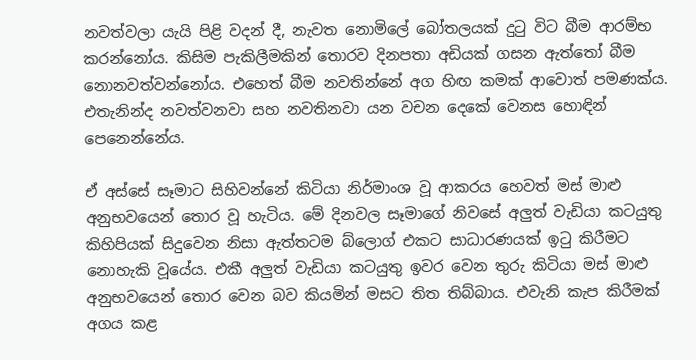නවත්වලා යැයි පිළි වදන් දී, නැවත නොමිලේ බෝතලයක් දුටු විට බීම ආරම්භ කරන්නෝය. කිසිම පැකිලීමකින් තොරව දිනපතා අඩියක් ගසන ඇත්තෝ බීම නොනවත්වන්නෝය. එහෙත් බීම නවතින්නේ අග හිඟ කමක් ආවොත් පමණක්ය. එතැනින්ද නවත්වනවා සහ නවතිනවා යන වචන දෙකේ වෙනස හොඳින් පෙනෙන්නේය.

ඒ අස්සේ සෑමාට සිහිවන්නේ කිටියා නිර්මාංශ වූ ආකරය හෙවත් මස් මාළු අනුභවයෙන් තොර වූ හැටිය. මේ දිනවල සෑමාගේ නිවසේ අලුත් වැඩියා කටයුතු කිහිපියක් සිදුවෙන නිසා ඇත්තටම බ්ලොග් එකට සාධාරණයක් ඉටු කිරීමට නොහැකි වූයේය. එකී අලුත් වැඩියා කටයුතු ඉවර වෙන තුරු කිටියා මස් මාළු අනුභවයෙන් තොර වෙන බව කියමින් මසට තිත තිබ්බාය. එවැනි කැප කිරීමක් අගය කළ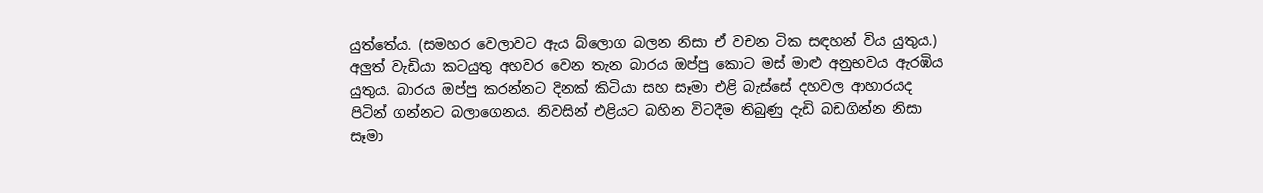යුත්තේය. (සමහර වෙලාවට ඇය බ්ලොග බලන නිසා ඒ වචන ටික සඳහන් විය යුතුය.) අලුත් වැඩියා කටයුතු අහවර වෙන තැන බාරය ඔප්පු කොට මස් මාළු අනුභවය ඇරඹිය යුතුය. බාරය ඔප්පු කරන්නට දිනක් කිටියා සහ සෑමා එළි බැස්සේ දහවල ආහාරයද පිටින් ගන්නට බලාගෙනය. නිවසින් එළියට බහින විටදීම තිබුණු දැඩි බඩගින්න නිසා සෑමා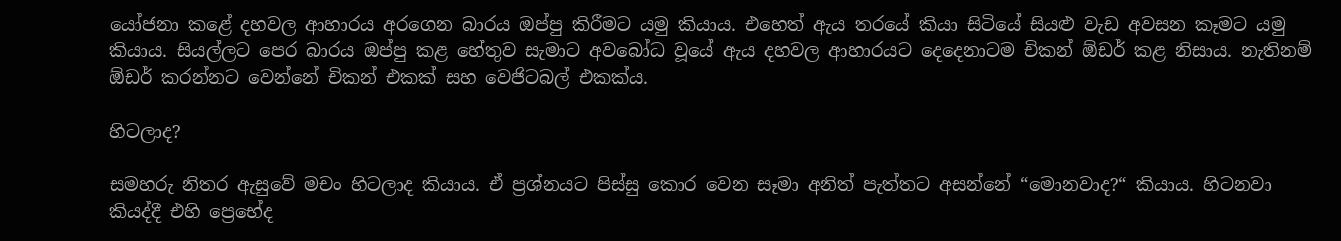යෝජනා කළේ දහවල ආහාරය අරගෙන බාරය ඔප්පු කිරීමට යමු කියාය. එහෙත් ඇය තරයේ කියා සිටියේ සියළු වැඩ අවසන කෑමට යමු කියාය. සියල්ලට පෙර බාරය ඔප්පු කළ හේතුව සැමාට අවබෝධ වූයේ ඇය දහවල ආහාරයට දෙදෙනාටම චිකන් ඕඩර් කළ නිසාය. නැතිනම් ඕඩර් කරන්නට වෙන්නේ චිකන් එකක් සහ වෙජිටබල් එකක්ය.

හිටලාද?

සමහරු නිතර ඇසුවේ මචං හිටලාද කියාය. ඒ ප්‍රශ්නයට පිස්සු කොර වෙන සෑමා අනිත් පැත්තට අසන්නේ “මොනවාද?“ කියාය. හිටනවා කියද්දී එහි ප්‍රෙභේද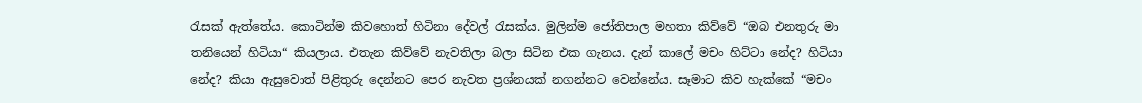රැසක් ඇත්තේය. කොටින්ම කිවහොත් හිටිනා දේවල් රැසක්ය. මුලින්ම ජෝතිපාල මහතා කිව්වේ “ඔබ එනතුරු මා තනියෙන් හිටියා“ කියලාය. එතැන කිව්වේ නැවතිලා බලා සිටින එක ගැනය. දැන් කාලේ මචං හිට්ටා නේද? හිටියා නේද? කියා ඇසුවොත් පිළිතුරු දෙන්නට පෙර නැවත ප්‍රශ්නයක් නගන්නට වෙන්නේය. සෑමාට කිව හැක්කේ “මචං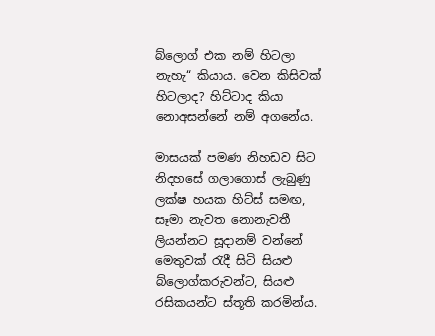බ්ලොග් එක නම් හිටලා නැහැ“ කියාය. වෙන කිසිවක් හිටලාද? හිට්ටාද කියා නොඅසන්නේ නම් අගනේය.

මාසයක් පමණ නිහඩව සිට නිදහසේ ගලාගොස් ලැබුණු ලක්ෂ හයක හිට්ස් සමඟ, සෑමා නැවත නොනැවතී ලියන්නට සූදානම් වන්නේ මෙතුවක් රැදී සිටි සියළු බ්ලොග්කරුවන්ට, සියළු රසිකයන්ට ස්තූති කරමින්ය.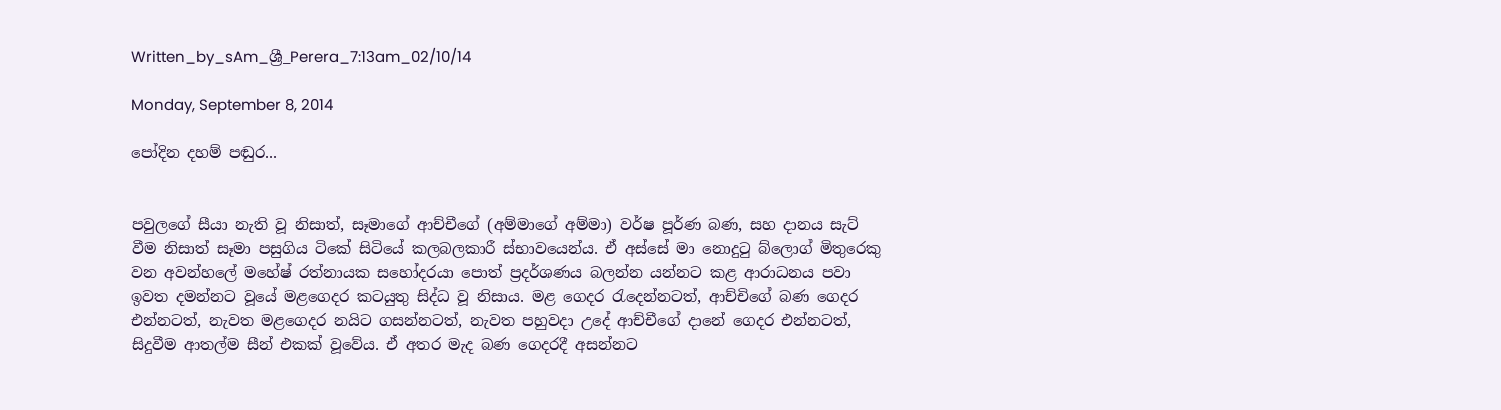Written_by_sAm_ශ්‍රී_Perera_7:13am_02/10/14

Monday, September 8, 2014

පෝදින දහම් පඬුර...


පවුලගේ සීයා නැති වූ නිසාත්, සෑමාගේ ආච්චීගේ (අම්මාගේ අම්මා) වර්ෂ පූර්ණ බණ, සහ දානය සැට් වීම නිසාත් සෑමා පසුගිය ටිකේ සිටියේ කලබලකාරී ස්භාවයෙන්ය. ඒ අස්සේ මා නොදුටු බ්ලොග් මිතුරෙකු වන අවන්හලේ මහේෂ් රත්නායක සහෝදරයා පොත් ප්‍රදර්ශණය බලන්න යන්නට කළ ආරාධනය පවා ඉවත දමන්නට වූයේ මළගෙදර කටයුතු සිද්ධ වූ නිසාය. මළ ගෙදර රැදෙන්නටත්, ආච්චිගේ බණ ගෙදර එන්නටත්, නැවත මළගෙදර නයිට ගසන්නටත්, නැවත පහුවදා උදේ ආච්චීගේ දානේ ගෙදර එන්නටත්, සිදුවීම ආතල්ම සීන් එකක් වූවේය. ඒ අතර මැද බණ ගෙදරදී අසන්නට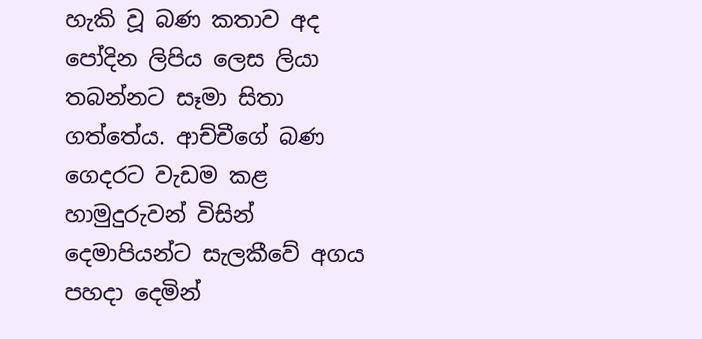හැකි වූ බණ කතාව අද පෝදින ලිපිය ලෙස ලියා තබන්නට සෑමා සිතා ගත්තේය. ආච්චීගේ බණ ගෙදරට වැඩම කළ හාමුදුරුවන් විසින් දෙමාපියන්ට සැලකීවේ අගය පහදා දෙමින්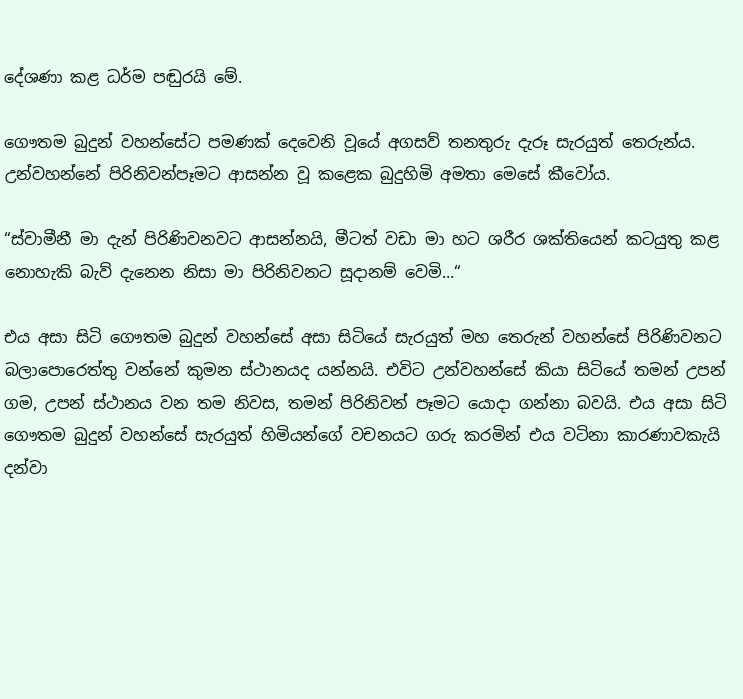දේශණා කළ ධර්ම පඬුරයි මේ.

ගෞතම බුදුන් වහන්සේට පමණක් දෙවෙනි වූයේ අගසව් තනතුරු දැරූ සැරයුත් තෙරුන්ය. උන්වහන්නේ පිරිනිවන්පෑමට ආසන්න වූ කළෙක බුදුහිමි අමතා මෙසේ කීවෝය.

“ස්වාමීනී මා දැන් පිරිණිවනවට ආසන්නයි, මීටත් වඩා මා හට ශරීර ශක්තියෙන් කටයුතු කළ නොහැකි බැව් දැනෙන නිසා මා පිරිනිවනට සූදානම් වෙමි...“

එය අසා සිටි ගෞතම බුදුන් වහන්සේ අසා සිටියේ සැරයුත් මහ තෙරුන් වහන්සේ පිරිණිවනට බලාපොරෙත්තු වන්නේ කුමන ස්ථානයද යන්නයි. එවිට උන්වහන්සේ කියා සිටියේ තමන් උපන් ගම, උපන් ස්ථානය වන තම නිවස, තමන් පිරිනිවන් පෑමට යොදා ගන්නා බවයි. එය අසා සිටි ගෞතම බුදුන් වහන්සේ සැරයුත් හිමියන්ගේ වචනයට ගරු කරමින් එය වටිනා කාරණාවකැයි දන්වා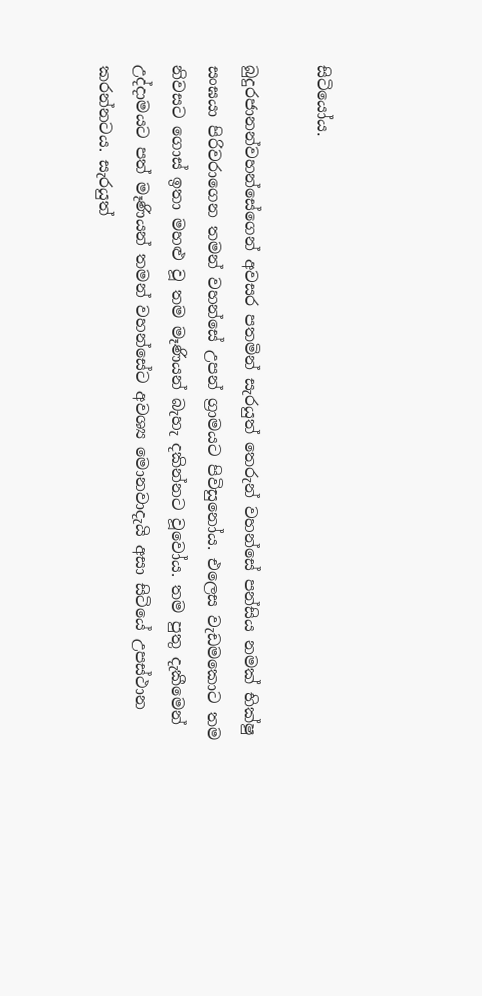සිටියෝය.

බුදුරජානන්වහන්සේගෙන් අවසර පතමින් සැරයුත් තෙරුන් වහන්සේ පන්සිය නමක් භික්ෂු සංඝයා පිරිවරාගෙන තමන් වහන්සේ උපන් ග්‍රාමයට පිවිසුනෝය. එලෙස වැඩමකොට තම නිවසට ගොස් ඉතා මහළු වූ තම මෑණියන් බැහැ දකින්නට වූවෝය. තම පුතු දැකීමෙන් උද්දාමයට පත් මෑණියන් තමන් වහන්සේට අවශ්‍ය මොනවාදැයි අසා සිටියේ උපස්ථාන කරන්නටය. සැරයුත්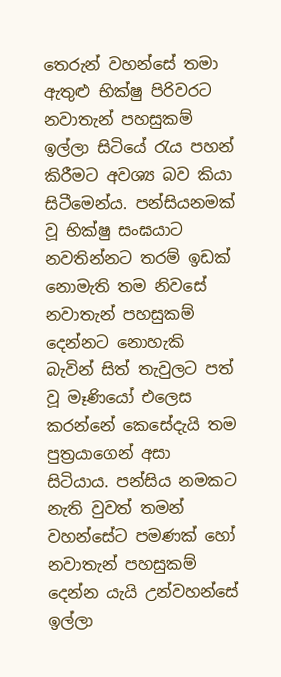තෙරුන් වහන්සේ තමා ඇතුළු භික්ෂු පිරිවරට නවාතැන් පහසුකම් ඉල්ලා සිටියේ රැය පහන් කිරීමට අවශ්‍ය බව කියා සිටීමෙන්ය. පන්සියනමක් වූ භික්ෂු සංඝයාට නවතින්නට තරම් ඉඩක් නොමැති තම නිවසේ නවාතැන් පහසුකම් දෙන්නට නොහැකි බැවින් සිත් තැවුලට පත් වූ මෑණියෝ එලෙස කරන්නේ කෙසේදැයි තම පුත්‍රයාගෙන් අසා සිටියාය. පන්සිය නමකට නැති වුවත් තමන් වහන්සේට පමණක් හෝ නවාතැන් පහසුකම් දෙන්න යැයි උන්වහන්සේ ඉල්ලා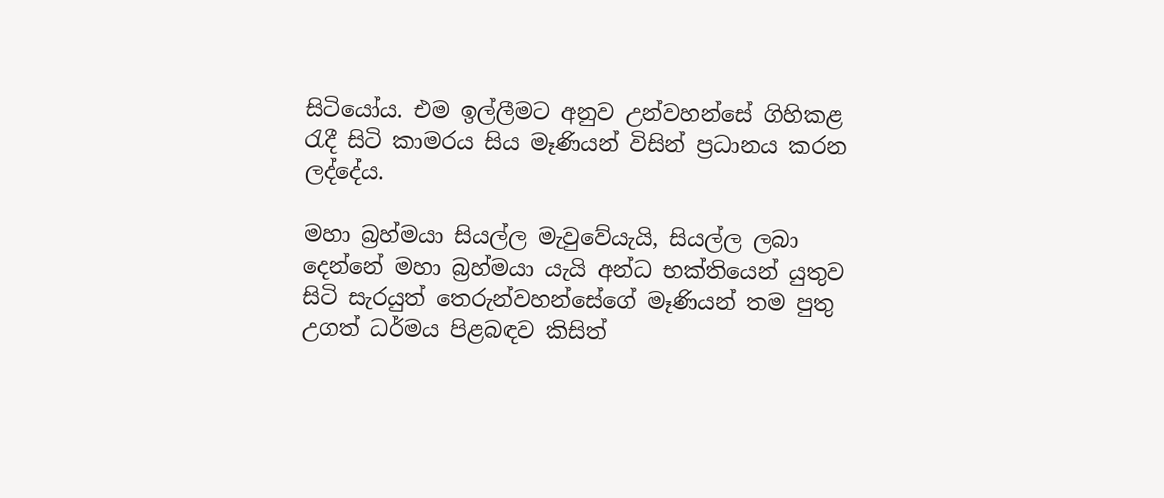සිටියෝය. එම ඉල්ලීමට අනුව උන්වහන්සේ ගිහිකළ රැදී සිටි කාමරය සිය මෑණියන් විසින් ප්‍රධානය කරන ලද්දේය.

මහා බ්‍රහ්මයා සියල්ල මැවුවේයැයි, සියල්ල ලබා දෙන්නේ මහා බ්‍රහ්මයා යැයි අන්ධ භක්තියෙන් යුතුව සිටි සැරයුත් තෙරුන්වහන්සේගේ මෑණියන් තම පුතු උගත් ධර්මය පිළබඳව කිසිත්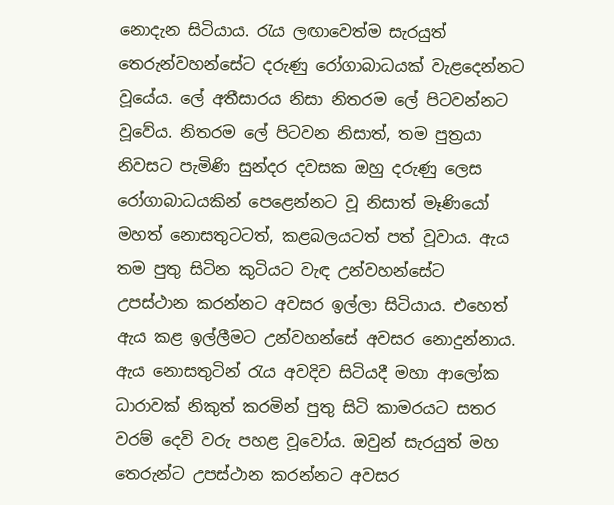නොදැන සිටියාය. රැය ලඟාවෙත්ම සැරයුත් තෙරුන්වහන්සේට දරුණු රෝගාබාධයක් වැළදෙන්නට වූයේය. ලේ අතීසාරය නිසා නිතරම ලේ පිටවන්නට වූවේය. නිතරම ලේ පිටවන නිසාත්, තම පුත්‍රයා නිවසට පැමිණි සුන්දර දවසක ඔහු දරුණු ලෙස රෝගාබාධයකින් පෙළෙන්නට වූ නිසාත් මෑණියෝ මහත් නොසතුටටත්, කළබලයටත් පත් වූවාය. ඇය තම පුතු සිටින කුටියට වැඳ උන්වහන්සේට උපස්ථාන කරන්නට අවසර ඉල්ලා සිටියාය. එහෙත් ඇය කළ ඉල්ලීමට උන්වහන්සේ අවසර නොදුන්නාය. ඇය නොසතුටින් රැය අවදිව සිටියදී මහා ආලෝක ධාරාවක් නිකුත් කරමින් පුතු සිටි කාමරයට සතර වරම් දෙවි වරු පහළ වූවෝය. ඔවුන් සැරයුත් මහ තෙරුන්ට උපස්ථාන කරන්නට අවසර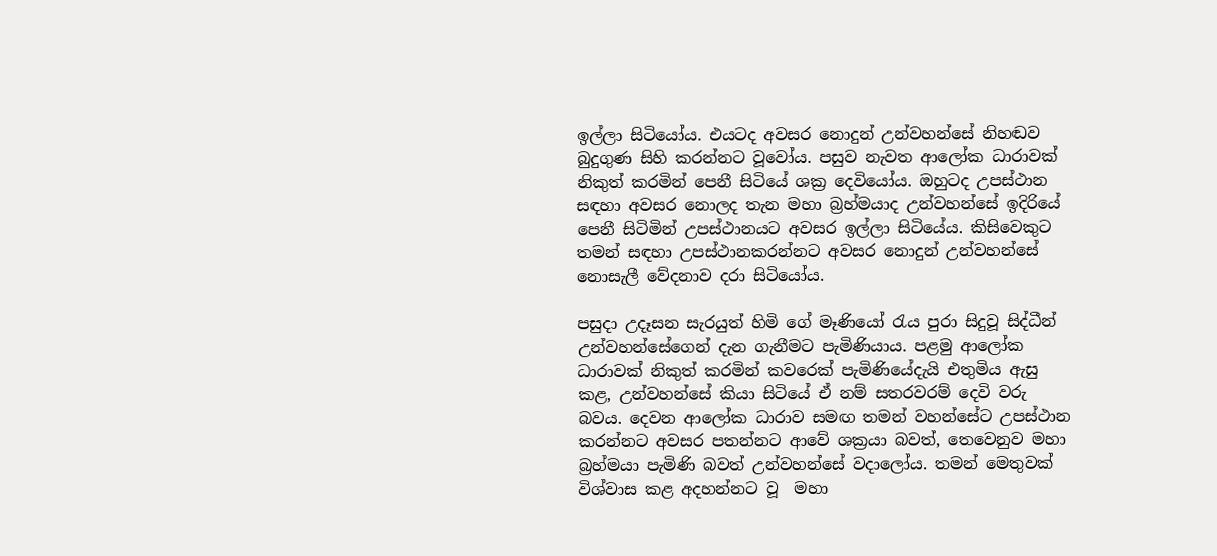ඉල්ලා සිටියෝය. එයටද අවසර නොදුන් උන්වහන්සේ නිහඬව බුදුගුණ සිහි කරන්නට වූවෝය. පසුව නැවත ආලෝක ධාරාවක් නිකුත් කරමින් පෙනී සිටියේ ශක්‍ර දෙවියෝය. ඔහුටද උපස්ථාන සඳහා අවසර නොලද තැන මහා බ්‍රහ්මයාද උන්වහන්සේ ඉදිරියේ පෙනී සිටිමින් උපස්ථානයට අවසර ඉල්ලා සිටියේය. කිසිවෙකුට තමන් සඳහා උපස්ථානකරන්නට අවසර නොදුන් උන්වහන්සේ නොසැලී වේදනාව දරා සිටියෝය.

පසුදා උදෑසන සැරයුත් හිමි ගේ මෑණියෝ රැය පුරා සිදුවූ සිද්ධීන් උන්වහන්සේගෙන් දැන ගැනීමට පැමිණියාය. පළමු ආලෝක ධාරාවක් නිකුත් කරමින් කවරෙක් පැමිණියේදැයි එතුමිය ඇසු කළ, උන්වහන්සේ කියා සිටියේ ඒ නම් සතරවරම් දෙවි වරු බවය. දෙවන ආලෝක ධාරාව සමඟ තමන් වහන්සේට උපස්ථාන කරන්නට අවසර පතන්නට ආවේ ශක්‍රයා බවත්, තෙවෙනුව මහා බ්‍රහ්මයා පැමිණි බවත් උන්වහන්සේ වදාලෝය. තමන් මෙතුවක් විශ්වාස කළ අදහන්නට වූ  මහා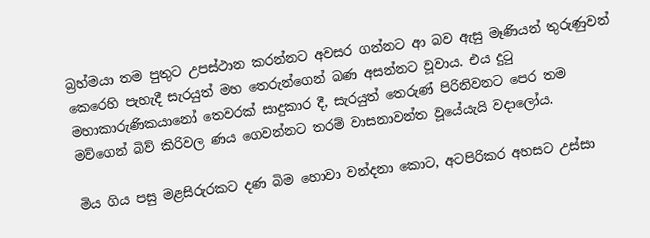බ්‍රහ්මයා තම පුතුට උපස්ථාන කරන්නට අවසර ගන්නට ආ බව ඇසු මෑණියන් තුරුණුවන් කෙරෙහි පැහැදී සැරයුත් මහ තෙරුන්ගෙන් බණ අසන්නට වූවාය. එය දුටු මහාකාරුණිකයානෝ තෙවරක් සාදුකාර දී, සැරයුත් තෙරුණ් පිරිනිවනට පෙර තම මව්ගෙන් බිව් කිරිවල ණය ගෙවන්නට තරම් වාසනාවන්ත වූයේයැයි වදාලෝය.

මිය ගිය පසු මළසිරුරකට දණ බිම හොවා වන්දනා කොට, අටපිරිකර අහසට උස්සා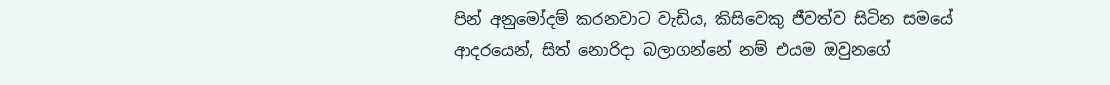පින් අනුමෝදම් කරනවාට වැඩිය, කිසිවෙකු ජීවත්ව සිටින සමයේ ආදරයෙන්, සිත් නොරිදා බලාගන්නේ නම් එයම ඔවුනගේ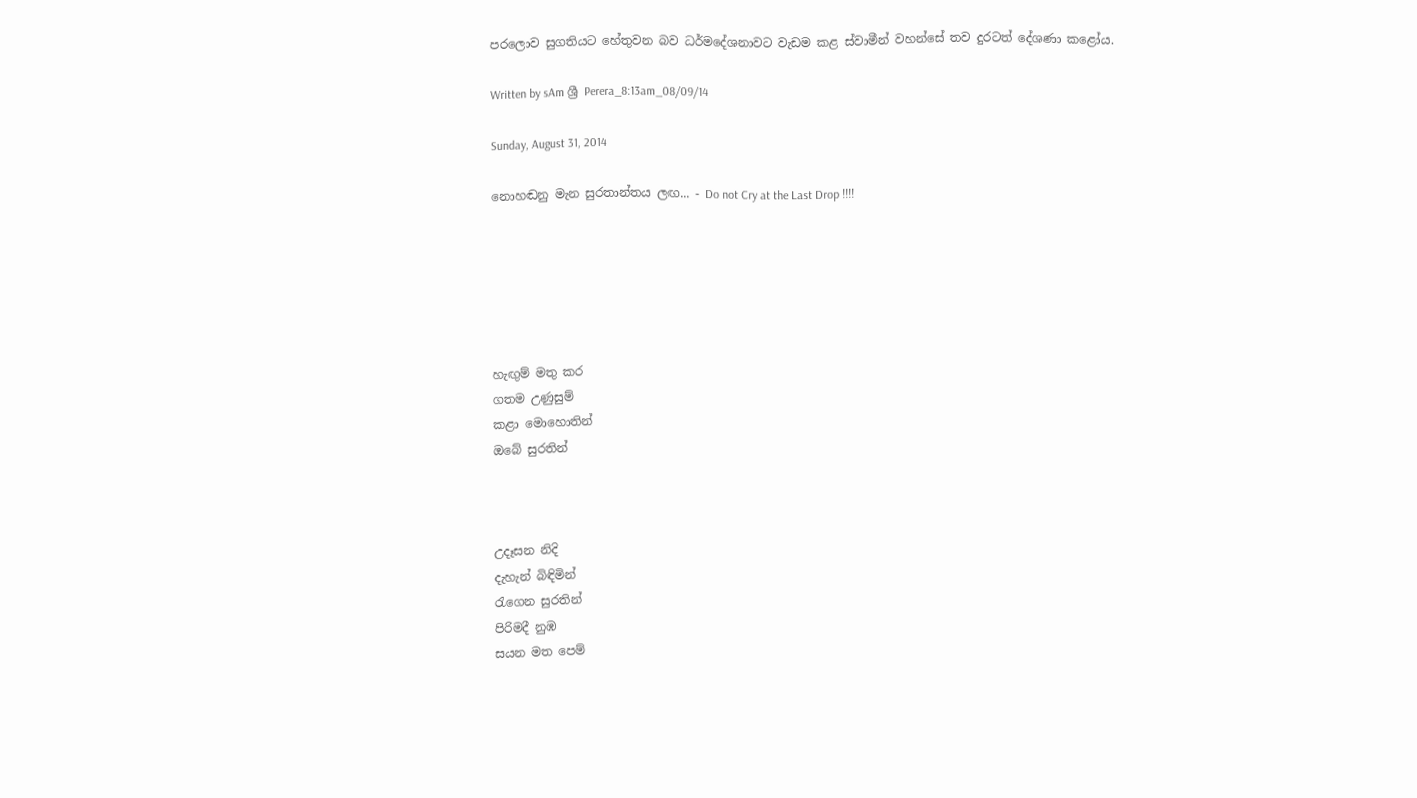පරලොව සුගතියට හේතුවන බව ධර්මදේශනාවට වැඩම කළ ස්වාමීන් වහන්සේ තව දුරටත් දේශණා කළෝය.

Written by sAm ශ්‍රී Perera_8:13am_08/09/14

Sunday, August 31, 2014

නොහඬනු මැන සුරතාන්තය ලඟ... - Do not Cry at the Last Drop !!!!






හැඟුම් මතු කර
ගතම උණුසුම්
කළා මොහොතින්
ඔබේ සුරතින්



උදෑසන නිදි
දැහැන් බිඳිමින්
රැගෙන සුරතින්
පිරිමදී නුඹ
සයන මත පෙම්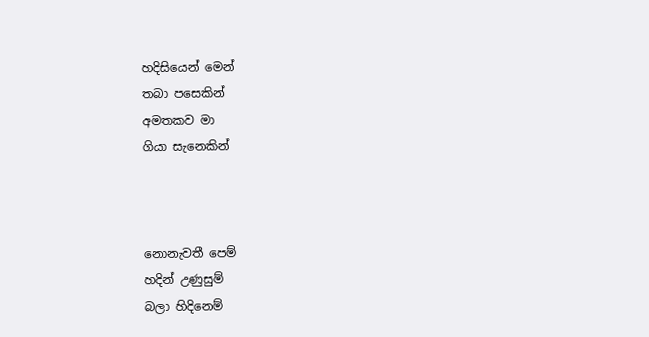හදිසියෙන් මෙන්
තබා පසෙකින්
අමතකව මා
ගියා සැනෙකින්



නොනැවතී පෙම්
හදින් උණුසුම්
බලා හිදිනෙම්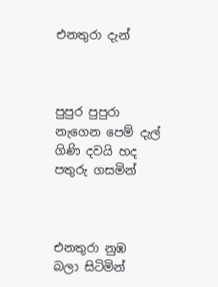එනතුරා දැන්



පුපුර පුපුරා
නැගෙන පෙම් දැල්
ගිණි දවයි හද
පතුරු ගසමින්



එනතුරා නුඹ
බලා සිටිමින්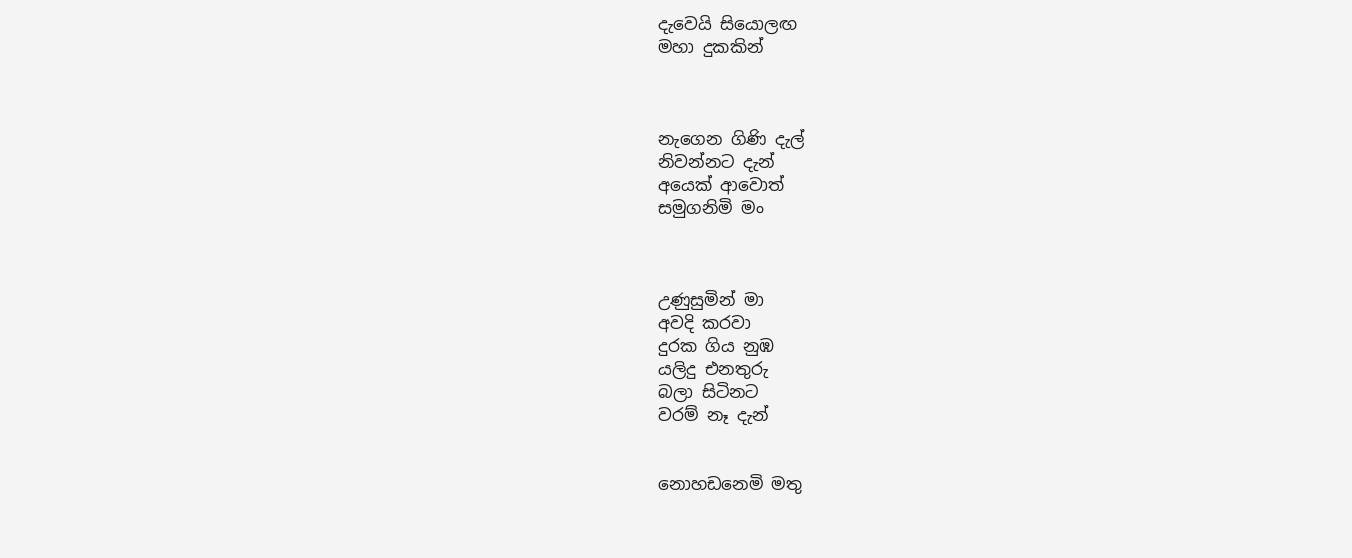දැවෙයි සියොලඟ
මහා දුකකින්



නැගෙන ගිණි දැල්
නිවන්නට දැන්
අයෙක් ආවොත්
සමුගනිමි මං



උණුසුමින් මා
අවදි කරවා
දුරක ගිය නුඹ
යලිදු එනතුරු
බලා සිටිනට
වරම් නෑ දැන්


නොහඩනෙමි මතු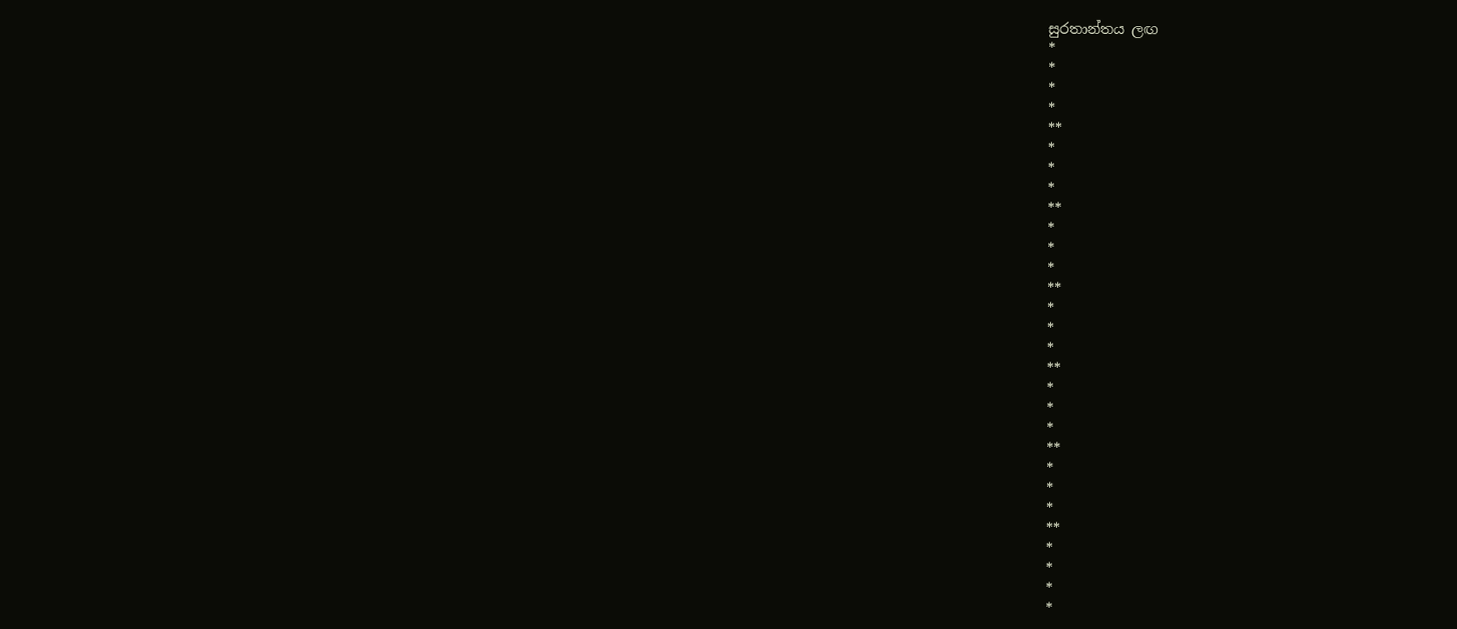සුරතාන්තය ලඟ
*
*
*
*
**
*
*
*
**
*
*
*
**
*
*
*
**
*
*
*
**
*
*
*
**
*
*
*
*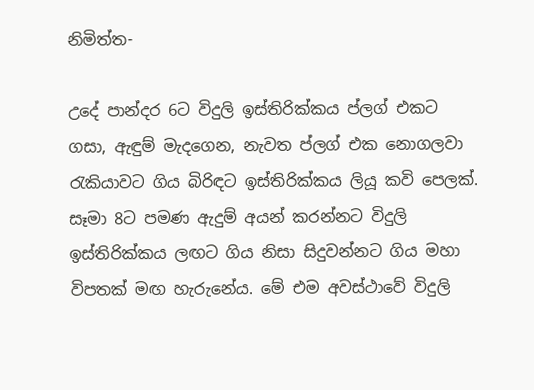නිමිත්ත-

උදේ පාන්දර 6ට විදුලි ඉස්තිරික්කය ප්ලග් එකට ගසා, ඇඳුම් මැදගෙන, නැවත ප්ලග් එක නොගලවා රැකියාවට ගිය බිරිඳට ඉස්තිරික්කය ලියූ කවි පෙලක්. සෑමා 8ට පමණ ඇදුම් අයන් කරන්නට විදුලි ඉස්තිරික්කය ලඟට ගිය නිසා සිදුවන්නට ගිය මහා විපතක් මඟ හැරුනේය. මේ එම අවස්ථාවේ විදුලි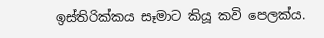ඉස්තිරික්කය සෑමාට කියූ කවි පෙලක්ය.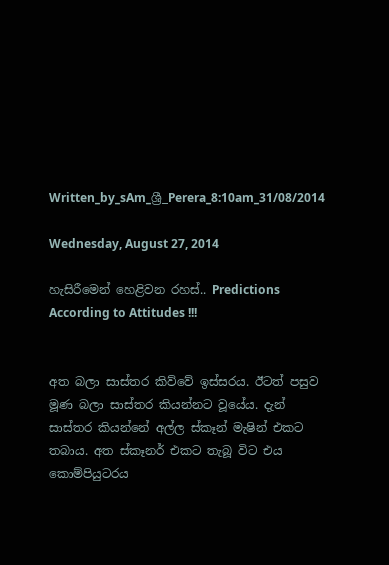Written_by_sAm_ශ්‍රී_Perera_8:10am_31/08/2014

Wednesday, August 27, 2014

හැසිරීමෙන් හෙළිවන රහස්.. Predictions According to Attitudes !!!


අත බලා සාස්තර කිව්වේ ඉස්සරය. ඊටත් පසුව මූණ බලා සාස්තර කියන්නට වූයේය. දැන් සාස්තර කියන්නේ අල්ල ස්කෑන් මැෂින් එකට තබාය. අත ස්කෑනර් එකට තැබූ විට එය කොම්පියුටරය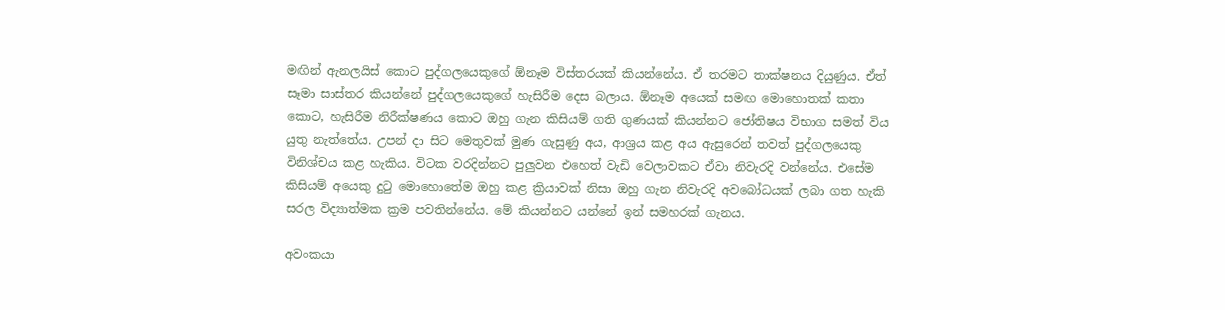මඟින් ඇනලයිස් කොට පුද්ගලයෙකුගේ ඕනෑම විස්තරයක් කියන්නේය. ඒ තරමට තාක්ෂනය දියුණුය. ඒත් සෑමා සාස්තර කියන්නේ පුද්ගලයෙකුගේ හැසිරීම දෙස බලාය. ඕනෑම අයෙක් සමඟ මොහොතක් කතා කොට, හැසිරීම නිරීක්ෂණය කොට ඔහු ගැන කිසියම් ගති ගුණයක් කියන්නට ජෝතිෂය විභාග සමත් විය යුතු නැත්තේය. උපන් දා සිට මෙතුවක් මුණ ගැසුණු අය, ආශ්‍රය කළ අය ඇසුරෙන් තවත් පුද්ගලයෙකු විනිශ්චය කළ හැකිය. විටක වරදින්නට පුලුවන එහෙත් වැඩි වෙලාවකට ඒවා නිවැරදි වන්නේය. එසේම කිසියම් අයෙකු දුටු මොහොතේම ඔහු කළ ක්‍රියාවක් නිසා ඔහු ගැන නිවැරදි අවබෝධයක් ලබා ගත හැකි සරල විද්‍යාත්මක ක්‍රම පවතින්නේය. මේ කියන්නට යන්නේ ඉන් සමහරක් ගැනය.

අවංකයා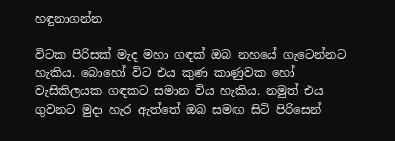හඳුනාගන්න

විටක පිරිසක් මැද මහා ගඳක් ඔබ නහයේ ගැටෙන්නට හැකිය. බොහෝ විට එය කුණ කාණුවක හෝ වැසිකිලයක ගඳකට සමාන විය හැකිය. නමුත් එය ගුවනට මුදා හැර ඇත්තේ ඔබ සමඟ සිටි පිරිසෙන්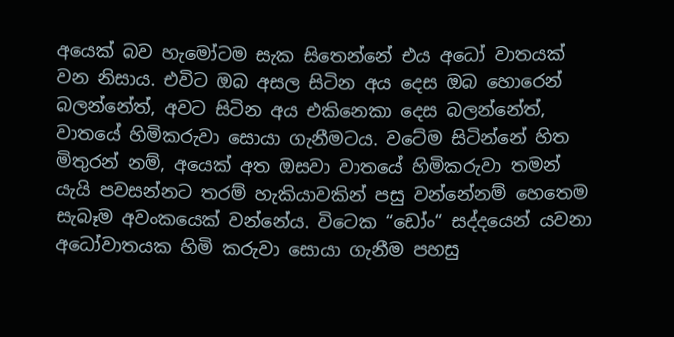අයෙක් බව හැමෝටම සැක සිතෙන්නේ එය අධෝ වාතයක් වන නිසාය. එවිට ඔබ අසල සිටින අය දෙස ඔබ හොරෙන් බලන්නේත්, අවට සිටින අය එකිනෙකා දෙස බලන්නේත්, වාතයේ හිමිකරුවා සොයා ගැනීමටය. වටේම සිටින්නේ හිත මිතුරන් නම්, අයෙක් අත ඔසවා වාතයේ හිමිකරුවා තමන් යැයි පවසන්නට තරම් හැකියාවකින් පසු වන්නේනම් හෙතෙම සැබෑම අවංකයෙක් වන්නේය. විටෙක “ඩෝං“ සද්දයෙන් යවනා අධෝවාතයක හිමි කරුවා සොයා ගැනීම පහසු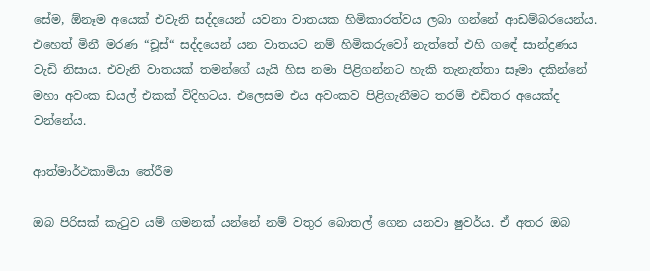සේම, ඕනෑම අයෙක් එවැනි සද්දයෙන් යවනා වාතයක හිමිකාරත්වය ලබා ගන්නේ ආඩම්බරයෙන්ය. එහෙත් මිනී මරණ “චූස්“ සද්දයෙන් යන වාතයට නම් හිමිකරුවෝ නැත්තේ එහි ගඳේ සාන්ද්‍රණය වැඩි නිසාය. එවැනි වාතයක් තමන්ගේ යැයි හිස නමා පිළිගන්නට හැකි තැනැත්තා සෑමා දකින්නේ මහා අවංක ඩයල් එකක් විදිහටය. එලෙසම එය අවංකව පිළිගැනීමට තරම් එඩිතර අයෙක්ද වන්නේය.

ආත්මාර්ථකාමියා තේරීම

ඔබ පිරිසක් කැටුව යම් ගමනක් යන්නේ නම් වතුර බොතල් ගෙන යනවා ෂුවර්ය. ඒ අතර ඔබ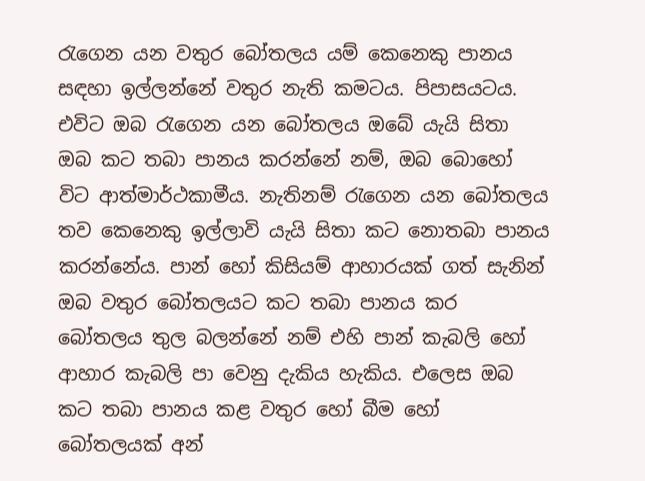රැගෙන යන වතුර බෝතලය යම් කෙනෙකු පානය සඳහා ඉල්ලන්නේ වතුර නැති කමටය. පිපාසයටය. එවිට ඔබ රැගෙන යන බෝතලය ඔබේ යැයි සිතා ඔබ කට තබා පානය කරන්නේ නම්, ඔබ බොහෝ විට ආත්මාර්ථකාමීය. නැතිනම් රැගෙන යන බෝතලය තව කෙනෙකු ඉල්ලාවි යැයි සිතා කට නොතබා පානය කරන්නේය. පාන් හෝ කිසියම් ආහාරයක් ගත් සැනින් ඔබ වතුර බෝතලයට කට තබා පානය කර බෝතලය තුල බලන්නේ නම් එහි පාන් කැබලි හෝ ආහාර කැබලි පා වෙනු දැකිය හැකිය. එලෙස ඔබ කට තබා පානය කළ වතුර හෝ බීම හෝ බෝතලයක් අන්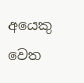අයෙකු වෙත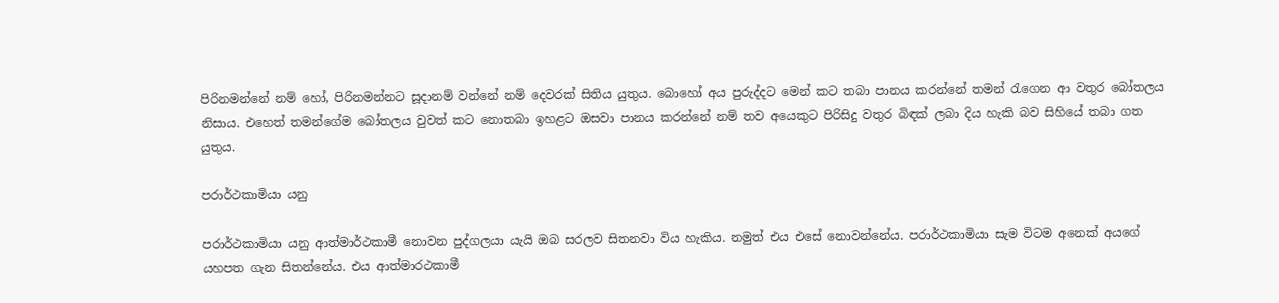පිරිනමන්නේ නම් හෝ, පිරිනමන්නට සූදානම් වන්නේ නම් දෙවරක් සිතිය යුතුය. බොහෝ අය පුරුද්දට මෙන් කට තබා පානය කරන්නේ තමන් රැගෙන ආ වතුර බෝතලය නිසාය. එහෙත් තමන්ගේම බෝතලය වුවත් කට නොතබා ඉහළට ඔසවා පානය කරන්නේ නම් තව අයෙකුට පිරිසිදු වතුර බිඳක් ලබා දිය හැකි බව සිහියේ තබා ගත යුතුය.

පරාර්ථකාමියා යනු

පරාර්ථකාමියා යනු ආත්මාර්ථකාමී නොවන පුද්ගලයා යැයි ඔබ සරලව සිතනවා විය හැකිය. නමුත් එය එසේ නොවන්නේය. පරාර්ථකාමියා සැම විටම අනෙක් අයගේ යහපත ගැන සිතන්නේය. එය ආත්මාරථකාමී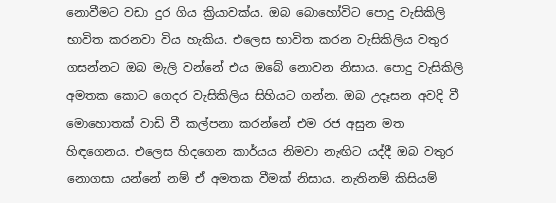නොවීමට වඩා දුර ගිය ක්‍රියාවක්ය. ඔබ බොහෝවිට පොදු වැසිකිලි භාවිත කරනවා විය හැකිය. එලෙස භාවිත කරන වැසිකිලිය වතුර ගසන්නට ඔබ මැලි වන්නේ එය ඔබේ නොවන නිසාය. පොදු වැසිකිලි අමතක කොට ගෙදර වැසිකිලිය සිහියට ගන්න. ඔබ උදෑසන අවදි වී මොහොතක් වාඩි වී කල්පනා කරන්නේ එම රජ අසුන මත හිඳගෙනය. එලෙස හිදගෙන කාර්යය නිමවා නැඟිට යද්දී ඔබ වතුර නොගසා යන්නේ නම් ඒ අමතක වීමක් නිසාය. නැතිනම් කිසියම්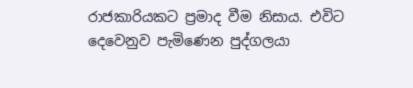රාජකාරියකට ප්‍රමාද වීම නිසාය. එවිට දෙවෙනුව පැමිණෙන පුද්ගලයා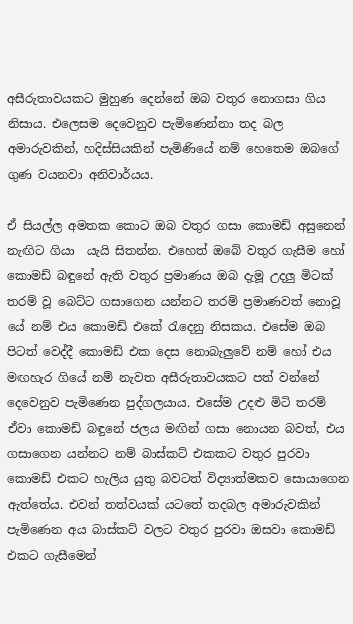අසීරුතාවයකට මුහුණ දෙන්නේ ඔබ වතුර නොගසා ගිය නිසාය. එලෙසම දෙවෙනුව පැමිණෙන්නා තද බල අමාරුවකින්, හදිස්සියකින් පැමිණියේ නම් හෙතෙම ඔබගේ ගුණ වයනවා අනිවාර්යය.

ඒ සියල්ල අමතක කොට ඔබ වතුර ගසා කොමඩ් අසුනෙන් නැඟිට ගියා  යැයි සිතන්න. එහෙත් ඔබේ වතුර ගැසීම හෝ කොමඩ් බඳුනේ ඇති වතුර ප්‍රමාණය ඔබ දැමූ උදලු මිටක් තරම් වූ බෙට්ට ගසාගෙන යන්නට තරම් ප්‍රමාණවත් නොවූ යේ නම් එය කොමඩ් එකේ රැදෙනු නිසකය. එසේම ඔබ පිටත් වෙද්දී කොමඩ් එක දෙස නොබැලුවේ නම් හෝ එය මඟහැර ගියේ නම් නැවත අසීරුතාවයකට පත් වන්නේ දෙවෙනුව පැමිණෙන පුද්ගලයාය. එසේම උදළු මිටි තරම් ඒවා කොමඩ් බඳුනේ ජලය මඟින් ගසා නොයන බවත්, එය ගසාගෙන යන්නට නම් බාස්කට් එකකට වතුර පුරවා කොමඩ් එකට හැලිය යුතු බවටත් විද්‍යාත්මකව සොයාගෙන ඇත්තේය. එවන් තත්වයක් යටතේ තදබල අමාරුවකින් පැමිණෙන අය බාස්කට් වලට වතුර පුරවා ඔසවා කොමඩ් එකට ගැසීමෙන්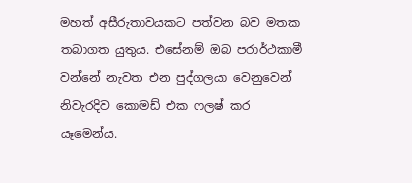මහත් අසීරුතාවයකට පත්වන බව මතක තබාගත යුතුය. එසේනම් ඔබ පරාර්ථකාමී වන්නේ නැවත එන පුද්ගලයා වෙනුවෙන් නිවැරදිව කොමඩ් එක ෆලෂ් කර යෑමෙන්ය.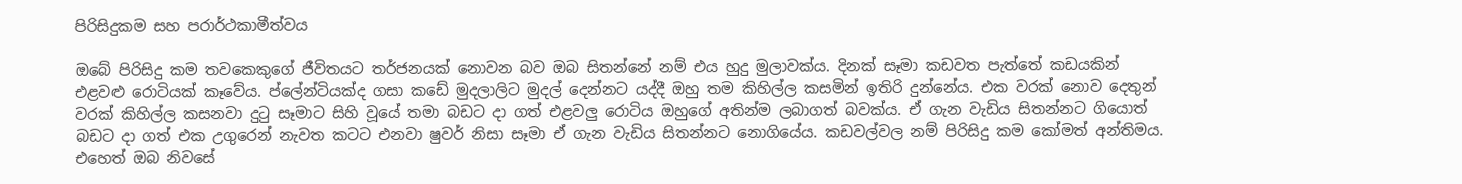පිරිසිදුකම සහ පරාර්ථකාමීත්වය

ඔබේ පිරිසිදු කම තවකෙකුගේ ජීවිතයට තර්ජනයක් නොවන බව ඔබ සිතන්නේ නම් එය හුදු මුලාවක්ය. දිනක් සෑමා කඩවත පැත්තේ කඩයකින් එළවළු රොටියක් කෑවේය. ප්ලේන්ටියක්ද ගසා කඩේ මුදලාලිට මුදල් දෙන්නට යද්දී ඔහු තම කිහිල්ල කසමින් ඉතිරි දුන්නේය. එක වරක් නොව දෙතුන් වරක් කිහිල්ල කසනවා දුටු සෑමාට සිහි වූයේ තමා බඩට දා ගත් එළවලු රොටිය ඔහුගේ අතින්ම ලබාගත් බවක්ය. ඒ ගැන වැඩිය සිතන්නට ගියොත් බඩට දා ගත් එක උගුරෙන් නැවත කටට එනවා ෂුවර් නිසා සෑමා ඒ ගැන වැඩිය සිතන්නට නොගියේය. කඩවල්වල නම් පිරිසිදු කම කෝමත් අන්තිමය. එහෙත් ඔබ නිවසේ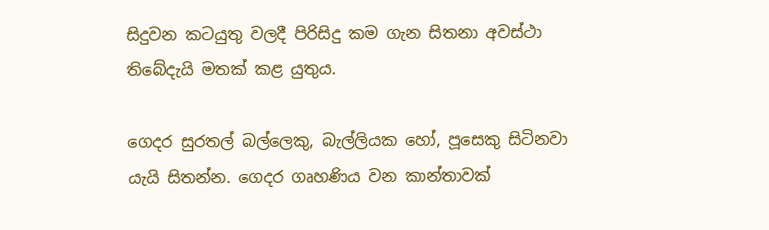සිදුවන කටයුතු වලදී පිරිසිදු කම ගැන සිතනා අවස්ථා තිබේදැයි මතක් කළ යුතුය.

ගෙදර සුරතල් බල්ලෙකු, බැල්ලියක හෝ, පූසෙකු සිටිනවා යැයි සිතන්න. ගෙදර ගෘහණිය වන කාන්තාවක්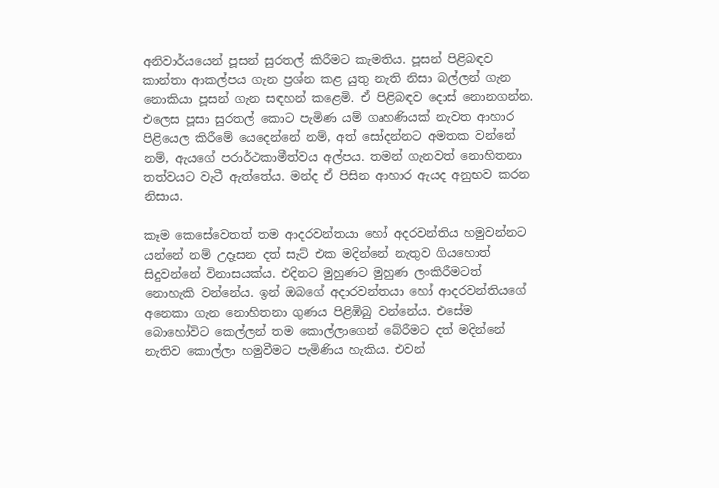අනිවාර්යයෙන් පූසන් සුරතල් කිරීමට කැමතිය. පූසන් පිළිබඳව කාන්තා ආකල්පය ගැන ප්‍රශ්න කළ යුතු නැති නිසා බල්ලන් ගැන නොකියා පූසන් ගැන සඳහන් කළෙමි. ඒ පිළිබඳව දොස් නොනගන්න. එලෙස පූසා සුරතල් කොට පැමිණ යම් ගෘහණියක් නැවත ආහාර පිළියෙල කිරීමේ යෙදෙන්නේ නම්, අත් සෝදන්නට අමතක වන්නේ නම්, ඇයගේ පරාර්ථකාමීත්වය අල්පය. තමන් ගැනවත් නොහිතනා තත්වයට වැටී ඇත්තේය. මන්ද ඒ පිසින ආහාර ඇයද අනුභව කරන නිසාය.

කෑම කෙසේවෙතත් තම ආදරවන්තයා හෝ අදරවන්තිය හමුවන්නට යන්නේ නම් උදෑසන දත් සැට් එක මදින්නේ නැතුව ගියහොත් සිදුවන්නේ විනාසයක්ය. එදිනට මුහුණට මුහුණ ලංකිරීමටත් නොහැකි වන්නේය. ඉන් ඔබගේ අදාරවන්තයා හෝ ආදරවන්තියගේ අනෙකා ගැන නොහිතනා ගුණය පිළිඹිබු වන්නේය. එසේම බොහෝවිට කෙල්ලන් තම කොල්ලාගෙන් බේරීමට දත් මදින්නේ නැතිව කොල්ලා හමුවීමට පැමිණිය හැකිය. එවන්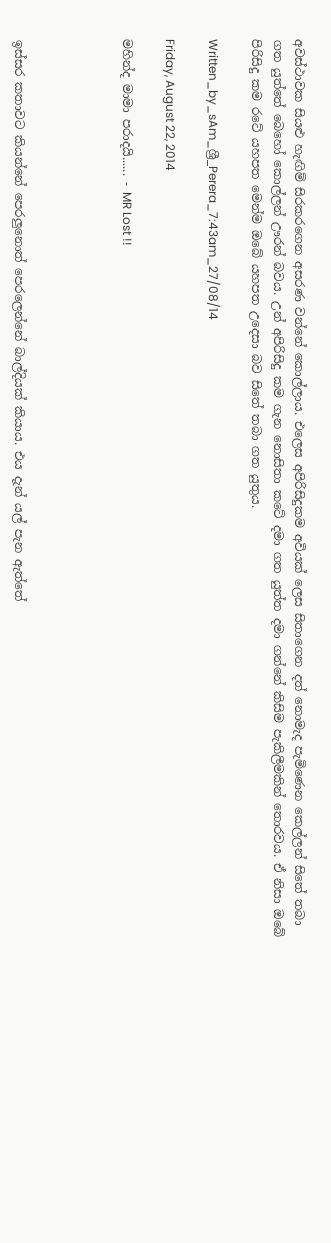අවස්ථාවක සියළු හැඟිම් සිරකරගෙන අසරණ වන්නේ කොල්ලාය. එලෙස අපිරිසිදුකම අවියක් ලෙස සිතාගෙන දත් නොමැද පැමිණෙන කෙල්ලන් සිතේ තබා ගත යුත්තේ බෙහෝ කොල්ලන් ඌරන් බවය. උන් අපිරිසිදු කම ගැන නොසිතා කටේ දමා ගත යුත්ත දමා ගන්නේ කිසිම පැකිලීමකින් තොරවය. ඒ නිසා ඔබේ පිරිසිදු කම රටේ යහපත මෙන්ම ඔබේ යහපත උදෙසා බව සිතේ තබා ගත යුතුය.

Written_by_sAm_ශ්‍රී_Perera_7:43am_27/08/14

Friday, August 22, 2014

මහින්ද මාමා පරාදයි...... - MR Lost !!




ඉස්සර කතාවට කියන්නේ පෙරලුනොත් පෙරලෙන්නේ බාල්දියක් කියාය. එය දැන් යල් පැන ඇත්තේ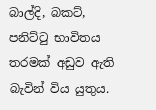බාල්දි, බකට්, පනිට්ටු භාවිතය තරමක් අඩුව ඇති බැවින් විය යුතුය.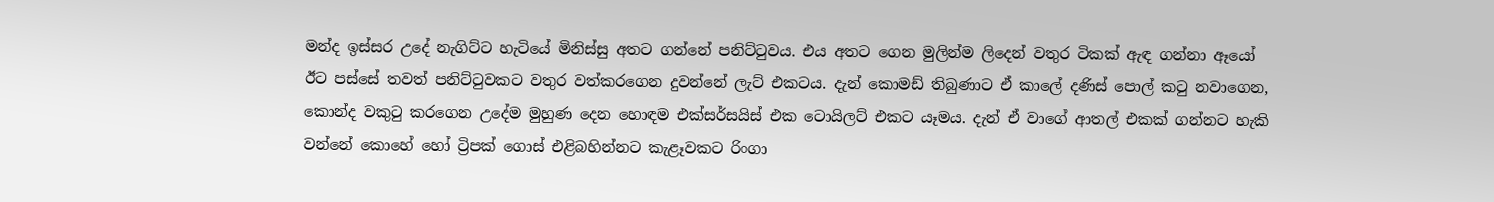මන්ද ඉස්සර උදේ නැගිට්ට හැටියේ මිනිස්සු අතට ගන්නේ පනිට්ටුවය. එය අතට ගෙන මුලින්ම ලිදෙන් වතුර ටිකක් ඇඳ ගන්නා ඈයෝ ඊට පස්සේ තවත් පනිට්ටුවකට වතුර වත්කරගෙන දුවන්නේ ලැට් එකටය. දැන් කොමඩ් තිබුණාට ඒ කාලේ දණිස් පොල් කටු නවාගෙන, කොන්ද වකුටු කරගෙන උදේම මුහුණ දෙන හොඳම එක්සර්සයිස් එක ටොයිලට් එකට යෑමය. දැන් ඒ වාගේ ආතල් එකක් ගන්නට හැකි වන්නේ කොහේ හෝ ට්‍රිපක් ගොස් එළිබහින්නට කැළෑවකට රිංගා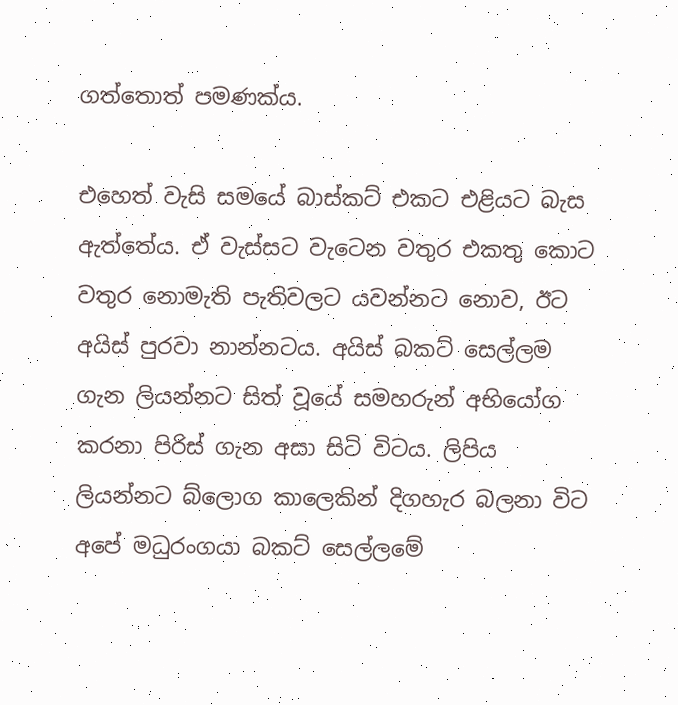ගත්තොත් පමණක්ය.

එහෙත් වැසි සමයේ බාස්කට් එකට එළියට බැස ඇත්තේය. ඒ වැස්සට වැටෙන වතුර එකතු කොට වතුර නොමැති පැතිවලට යවන්නට නොව, ඊට අයිස් පුරවා නාන්නටය. අයිස් බකට් සෙල්ලම ගැන ලියන්නට සිත් වූයේ සමහරුන් අභියෝග කරනා පිරිස් ගැන අසා සිටි විටය. ලිපිය ලියන්නට බ්ලොග කාලෙකින් දිගහැර බලනා විට අපේ මධුරංගයා බකට් සෙල්ලමේ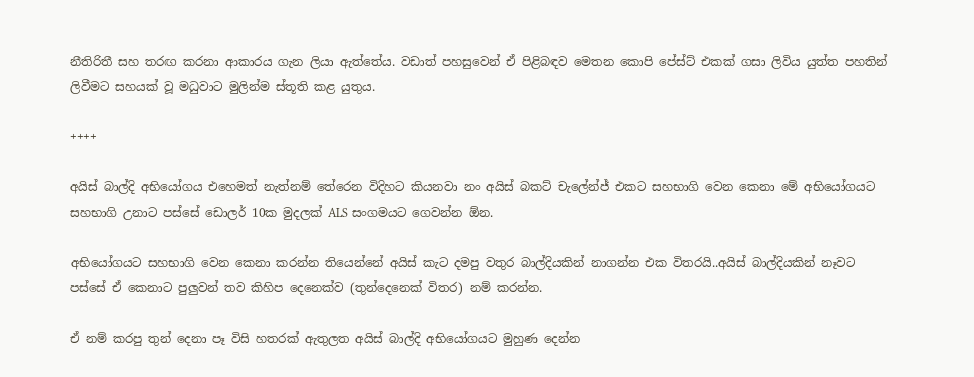නීතිරිතී සහ තරඟ කරනා ආකාරය ගැන ලියා ඇත්තේය. වඩාත් පහසුවෙන් ඒ පිළිබඳව මෙතන කොපි පේස්ට් එකක් ගසා ලිවිය යුත්ත පහතින් ලිවීමට සහයක් වූ මධුවාට මුලින්ම ස්තූති කළ යුතුය.

++++

අයිස් බාල්දි අභියෝගය එහෙමත් නැත්නම් තේරෙන විදිහට කියනවා නං අයිස් බකට් චැලේන්ජ් එකට සහභාගි වෙන කෙනා මේ අභියෝගයට සහභාගි උනාට පස්සේ ඩොලර් 10ක මුදලක් ALS සංගමයට ගෙවන්න ඕන.

අභියෝගයට සහභාගි වෙන කෙනා කරන්න තියෙන්නේ අයිස් කැට දමපු වතුර බාල්දියකින් නාගන්න එක විතරයි..අයිස් බාල්දියකින් නෑවට පස්සේ ඒ කෙනාට පුලුවන් තව කිහිප දෙනෙක්ව (තුන්දෙනෙක් විතර) නම් කරන්න.

ඒ නම් කරපු තුන් දෙනා පෑ විසි හතරක් ඇතුලත අයිස් බාල්දි අභියෝගයට මුහුණ දෙන්න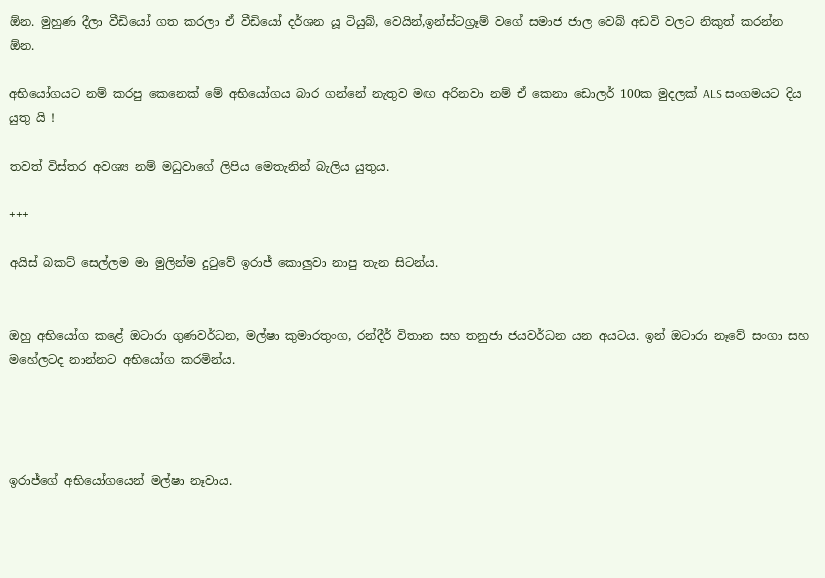ඕන. මුහුණ දීලා වීඩියෝ ගත කරලා ඒ වීඩියෝ දර්ශන යූ ටියුබ්, වෙයින්,ඉන්ස්ටග්‍රෑම් වගේ සමාජ ජාල වෙබ් අඩවි වලට නිකුත් කරන්න ඕන.

අභියෝගයට නම් කරපු කෙනෙක් මේ අභියෝගය බාර ගන්නේ නැතුව මඟ අරිනවා නම් ඒ කෙනා ඩොලර් 100ක මුදලක් ALS සංගමයට දිය යුතු යි !

තවත් විස්තර අවශ්‍ය නම් මධුවාගේ ලිපිය මෙතැනින් බැලිය යුතුය.

+++

අයිස් බකට් සෙල්ලම මා මුලින්ම දුටුවේ ඉරාජ් කොලුවා නාපු තැන සිටන්ය.


ඔහු අභියෝග කළේ ඔටාරා ගුණවර්ධන, මල්ෂා කුමාරතුංග, රන්දීර් විතාන සහ තනුජා ජයවර්ධන යන අයටය. ඉන් ඔටාරා නෑවේ සංගා සහ මහේලටද නාන්නට අභියෝග කරමින්ය.




ඉරාජ්ගේ අභියෝගයෙන් මල්ෂා නෑවාය.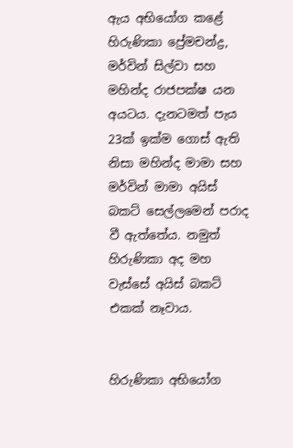ඇය අභියෝග කළේ හිරුණිකා ප්‍රේමචන්ද්‍ර, මර්වින් සිල්වා සහ මහින්ද රාජපක්ෂ යන අයටය. දැනටමත් පැය 23ක් ඉක්ම ගොස් ඇති නිසා මහින්ද මාමා සහ මර්වින් මාමා අයිස් බකට් සෙල්ලමෙන් පරාද වී ඇත්තේය. නමුත් හිරුණිකා අද මහ වැස්සේ අයිස් බකට් එකක් නෑවාය.


හිරුණිකා අභියෝග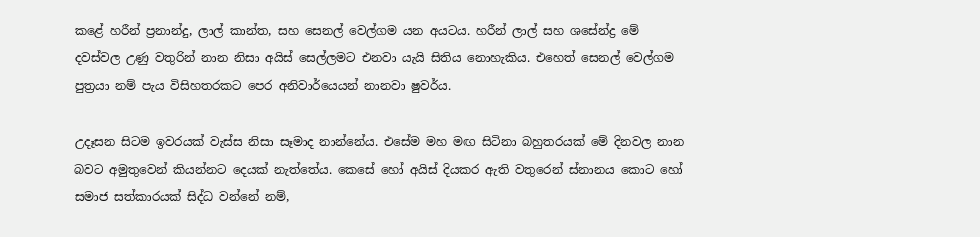කළේ හරීන් ප්‍රනාන්දු, ලාල් කාන්ත, සහ සෙනල් වෙල්ගම යන අයටය. හරීන් ලාල් සහ ශසේන්ද්‍ර මේ දවස්වල උණු වතුරින් නාන නිසා අයිස් සෙල්ලමට එනවා යැයි සිතිය නොහැකිය. එහෙත් සෙනල් වෙල්ගම පුත්‍රයා නම් පැය විසිහතරකට පෙර අනිවාර්යෙයන් නානවා ෂුවර්ය.

උදෑසන සිටම ඉවරයක් වැස්ස නිසා සෑමාද නාන්නේය. එසේම මහ මඟ සිටිනා බහුතරයක් මේ දිනවල නාන බවට අමුතුවෙන් කියන්නට දෙයක් නැත්තේය. කෙසේ හෝ අයිස් දියකර ඇති වතුරෙන් ස්නානය කොට හෝ සමාජ සත්කාරයක් සිද්ධ වන්නේ නම්,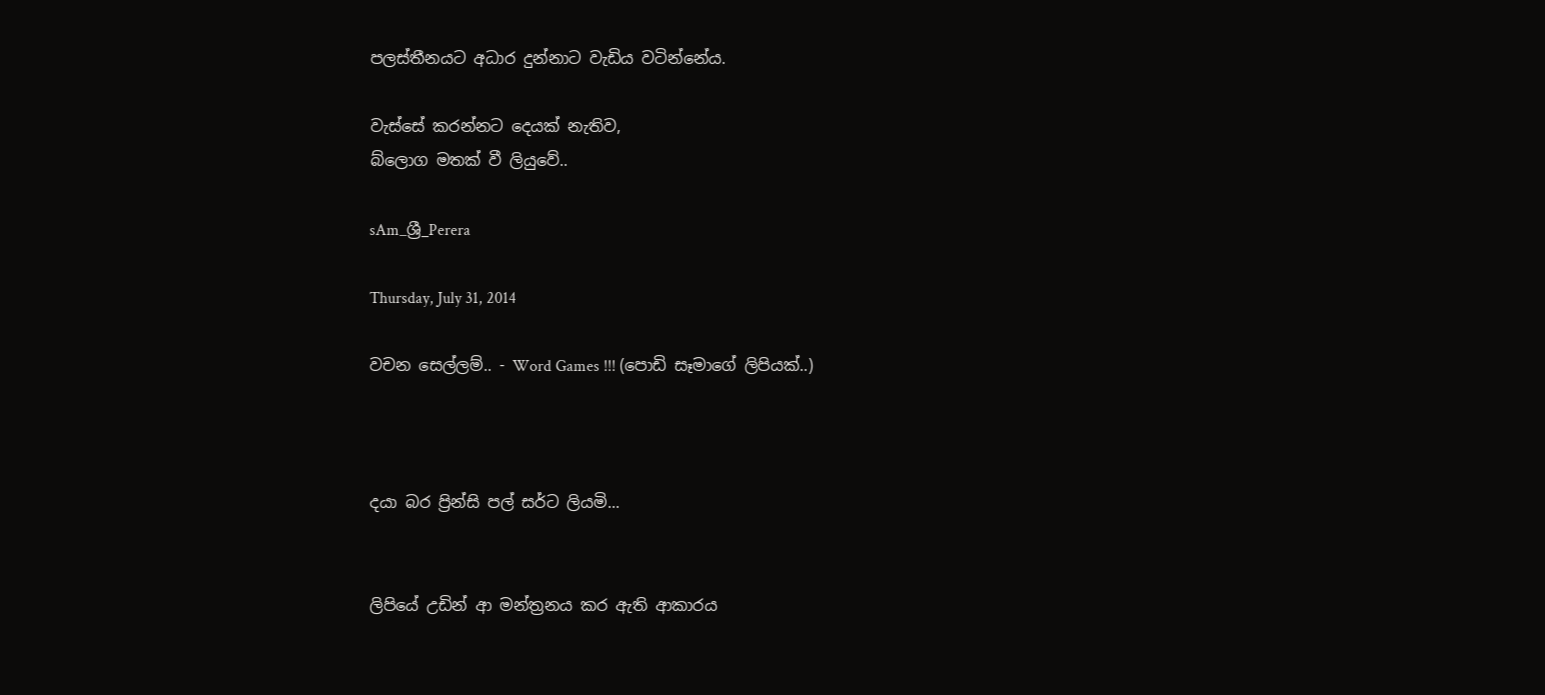පලස්තීනයට අධාර දුන්නාට වැඩිය වටින්නේය.

වැස්සේ කරන්නට දෙයක් නැතිව,
බ්ලොග මතක් වී ලියුවේ..

sAm_ශ්‍රී_Perera

Thursday, July 31, 2014

වචන සෙල්ලම්.. - Word Games !!! (පොඩි සෑමාගේ ලිපියක්..)



දයා බර ප්‍රින්සි පල් සර්ට ලියමි...


ලිපියේ උඩින් ආ මන්ත්‍රනය කර ඇති ආකාරය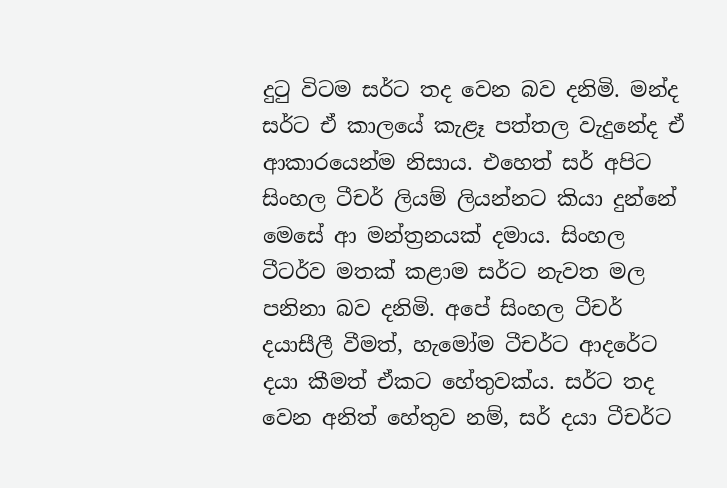දුටු විටම සර්ට තද වෙන බව දනිමි. මන්ද සර්ට ඒ කාලයේ කැළෑ පත්තල වැදුනේද ඒ ආකාරයෙන්ම නිසාය. එහෙත් සර් අපිට සිංහල ටීචර් ලියම් ලියන්නට කියා දුන්නේ මෙසේ ආ මන්ත්‍රනයක් දමාය. සිංහල ටීටර්ව මතක් කළාම සර්ට නැවත මල පනිනා බව දනිමි. අපේ සිංහල ටීචර් දයාසීලී වීමත්, හැමෝම ටීචර්ට ආදරේට දයා කීමත් ඒකට හේතුවක්ය. සර්ට තද වෙන අනිත් හේතුව නම්, සර් දයා ටීචර්ට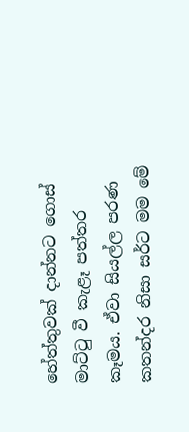හේත්තුවක් දාන්නට ගොස් මාට්ටු වී කැළෑ පත්තර කෑමය. ඒවා සියල්ල පරණ කතන්දර නිසා සර්ට මම මේ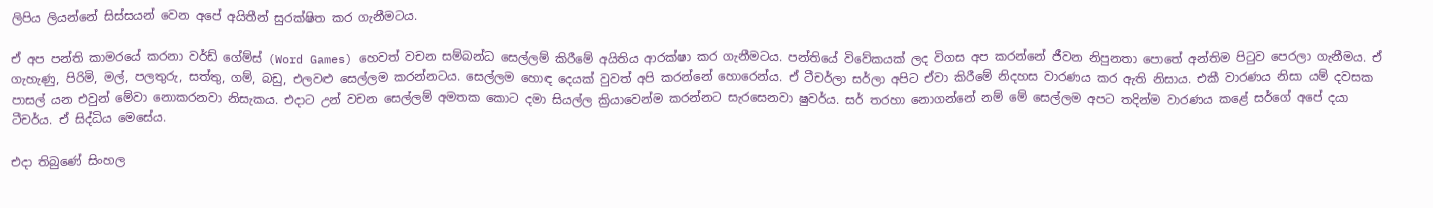ලිපිය ලියන්නේ සිස්සයන් වෙන අපේ අයිතීන් සුරක්ෂිත කර ගැනීමටය.

ඒ අප පන්ති කාමරයේ කරනා වර්ඩ් ගේම්ස් (Word Games) හෙවත් වචන සම්බන්ධ සෙල්ලම් කිරීමේ අයිතිය ආරක්ෂා කර ගැනීමටය. පන්තියේ විවේකයක් ලද විගස අප කරන්නේ ජීවන නිපුනතා පොතේ අන්තිම පිටුව පෙරලා ගැනීමය. ඒ ගැහැණු, පිරිමි, මල්, පලතුරු, සත්තු, ගම්, බඩු, එලවළු සෙල්ලම කරන්නටය. සෙල්ලම හොඳ දෙයක් වුවත් අපි කරන්නේ හොරෙන්ය. ඒ ටීචර්ලා සර්ලා අපිට ඒවා කිරීමේ නිදහස වාරණය කර ඇති නිසාය. එකී වාරණය නිසා යම් දවසක පාසල් යන එවුන් මේවා නොකරනවා නිසැකය. එදාට උන් වචන සෙල්ලම් අමතක කොට දමා සියල්ල ක්‍රියාවෙන්ම කරන්නට සැරසෙනවා ෂුවර්ය. සර් තරහා නොගන්නේ නම් මේ සෙල්ලම අපට තදින්ම වාරණය කළේ සර්ගේ අපේ දයා ටීචර්ය. ඒ සිද්ධිය මෙසේය.

එදා තිබුණේ සිංහල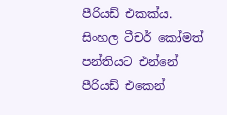පීරියඩ් එකක්ය. සිංහල ටීචර් කෝමත් පන්තියට එන්නේ පීරියඩ් එකෙන්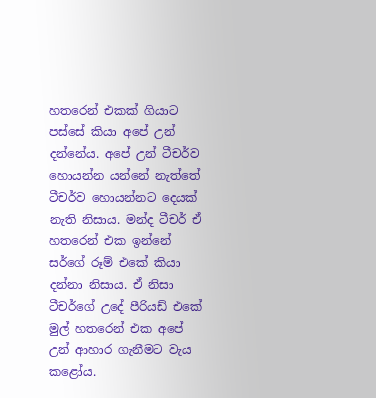හතරෙන් එකක් ගියාට පස්සේ කියා අපේ උන් දන්නේය. අපේ උන් ටීචර්ව හොයන්න යන්නේ නැත්තේ ටීචර්ව හොයන්නට දෙයක් නැති නිසාය. මන්ද ටීචර් ඒ හතරෙන් එක ඉන්නේ සර්ගේ රූම් එකේ කියා දන්නා නිසාය. ඒ නිසා ටීචර්ගේ උදේ පීරියඩ් එකේ මුල් හතරෙන් එක අපේ උන් ආහාර ගැනීමට වැය කළෝය.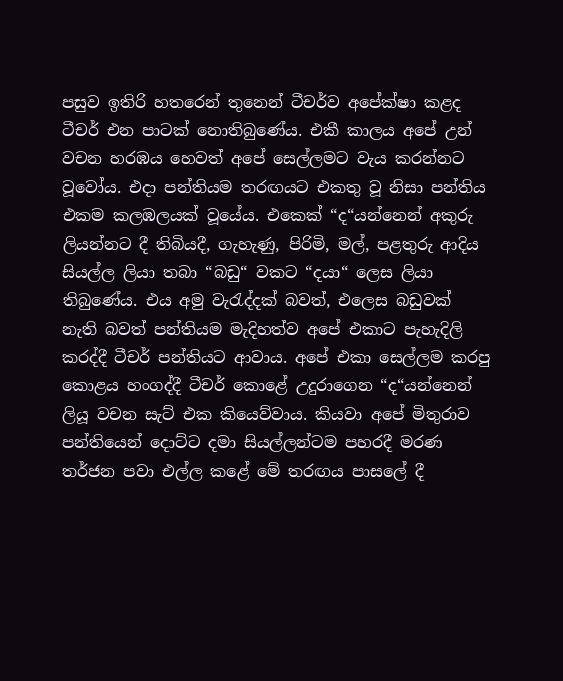පසුව ඉතිරි හතරෙන් තුනෙන් ටීචර්ව අපේක්ෂා කළද ටීචර් එන පාටක් නොතිබුණේය. එකී කාලය අපේ උන් වචන හරඹය හෙවත් අපේ සෙල්ලමට වැය කරන්නට වූවෝය. එදා පන්තියම තරඟයට එකතු වූ නිසා පන්තිය එකම කලඹලයක් වූයේය. එකෙක් “ද“යන්නෙන් අකුරු ලියන්නට දී තිබියදී, ගැහැණු, පිරිමි, මල්, පළතුරු ආදිය සියල්ල ලියා තබා “බඩු“ වකට “දයා“ ලෙස ලියා තිබුණේය. එය අමු වැරැද්දක් බවත්, එලෙස බඩුවක් නැති බවත් පන්තියම මැදිහත්ව අපේ එකාට පැහැදිලි කරද්දී ටීචර් පන්තියට ආවාය. අපේ එකා සෙල්ලම කරපු කොළය හංගද්දී ටීචර් කොළේ උදුරාගෙන “ද“යන්නෙන් ලියූ වචන සැට් එක කියෙව්වාය. කියවා අපේ මිතුරාව පන්තියෙන් දොට්ට දමා සියල්ලන්ටම පහරදී මරණ තර්ජන පවා එල්ල කළේ මේ තරඟය පාසලේ දී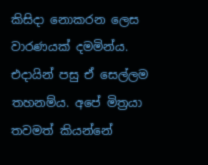කිසිදා නොකරන ලෙස වාරණයක් දමමින්ය. එදායින් පසු ඒ සෙල්ලම තහනම්ය. අපේ මිත්‍රයා තවමත් කියන්නේ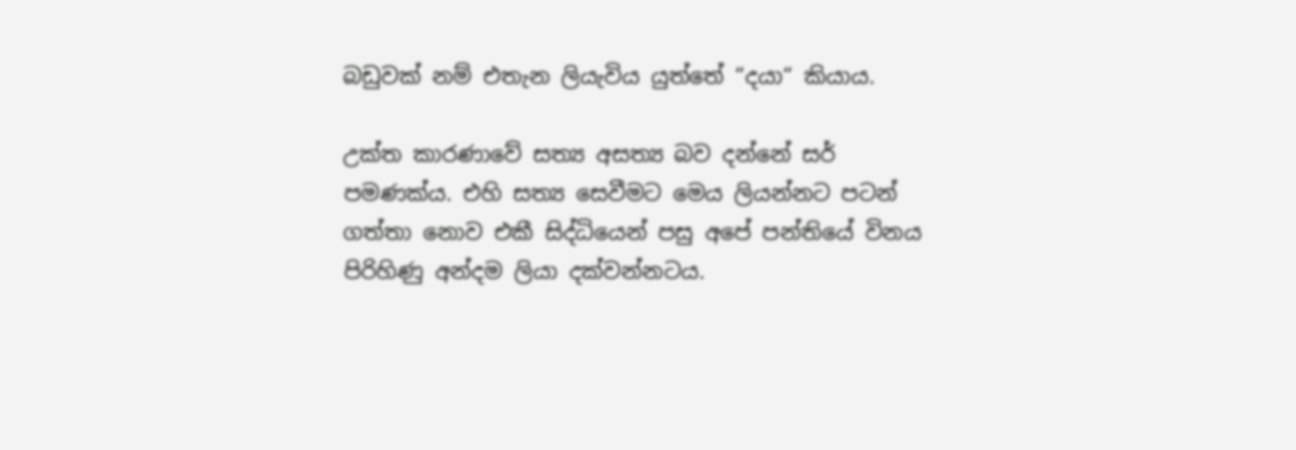බඩුවක් නම් එතැන ලියැවිය යුත්තේ “දයා“ කියාය.

උක්ත කාරණාවේ සත්‍ය අසත්‍ය බව දන්නේ සර් පමණක්ය. එහි සත්‍ය සෙවීමට මෙය ලියන්නට පටන් ගත්තා නොව එකී සිද්ධියෙන් පසු අපේ පන්තියේ විනය පිරිහිණු අන්දම ලියා දක්වන්නටය.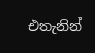එතැනින්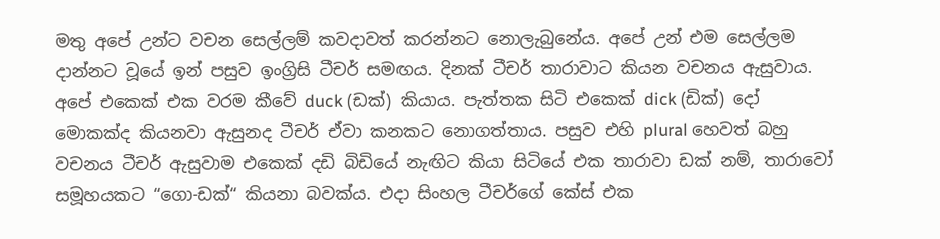මතු අපේ උන්ට වචන සෙල්ලම් කවදාවත් කරන්නට නොලැබුනේය. අපේ උන් එම සෙල්ලම දාන්නට වූයේ ඉන් පසුව ඉංග්‍රිසි ටීචර් සමඟය. දිනක් ටීචර් තාරාවාට කියන වචනය ඇසුවාය. අපේ එකෙක් එක වරම කීවේ duck (ඩක්) කියාය. පැත්තක සිටි එකෙක් dick (ඩික්) දෝ මොකක්ද කියනවා ඇසුනද ටීචර් ඒවා කනකට නොගත්තාය. පසුව එහි plural හෙවත් බහු වචනය ටීචර් ඇසුවාම එකෙක් දඩි බිඩියේ නැඟිට කියා සිටියේ එක තාරාවා ඩක් නම්, තාරාවෝ සමූහයකට “ගො-ඩක්“ කියනා බවක්ය. එදා සිංහල ටීචර්ගේ කේස් එක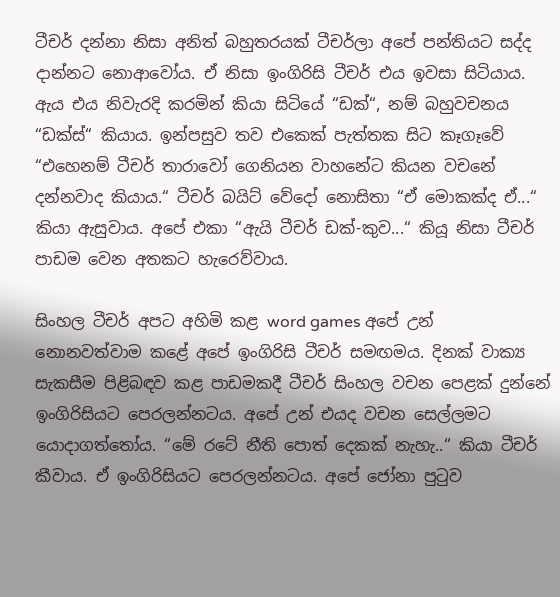ටීචර් දන්නා නිසා අනිත් බහුතරයක් ටීචර්ලා අපේ පන්තියට සද්ද දාන්නට නොආවෝය. ඒ නිසා ඉංගිරිසි ටීචර් එය ඉවසා සිටියාය. ඇය එය නිවැරදි කරමින් කියා සිටියේ “ඩක්“, නම් බහුවචනය “ඩක්ස්“ කියාය. ඉන්පසුව තව එකෙක් පැත්තක සිට කෑගෑවේ “එහෙනම් ටීචර් තාරාවෝ ගෙනියන වාහනේට කියන වචනේ දන්නවාද කියාය.“ ටීචර් බයිට් වේදෝ නොසිතා “ඒ මොකක්ද ඒ...“ කියා ඇසුවාය. අපේ එකා “ඇයි ටීචර් ඩක්-කුව...“ කියූ නිසා ටීචර් පාඩම වෙන අතකට හැරෙව්වාය.

සිංහල ටීචර් අපට අහිමි කළ word games අපේ උන් නොනවත්වාම කළේ අපේ ඉංගිරිසි ටීචර් සමඟමය. දිනක් වාක්‍ය සැකසීම පිළිබඳව කළ පාඩමකදී ටීචර් සිංහල වචන පෙළක් දුන්නේ ඉංගිරිසියට පෙරලන්නටය. අපේ උන් එයද වචන සෙල්ලමට යොදාගත්තෝය. “මේ රටේ නීති පොත් දෙකක් නැහැ..“ කියා ටීචර් කීවාය. ඒ ඉංගිරිසියට පෙරලන්නටය. අපේ ජෝනා පුටුව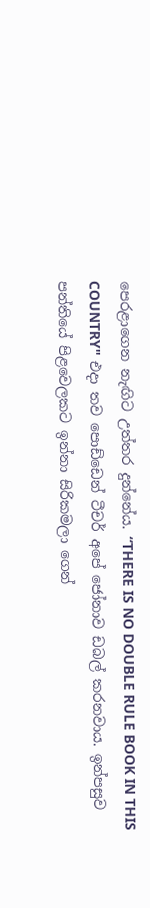පෙරළාගෙන නැඟිට උත්තර දුන්නේය. “THERE IS NO DOUBLE RULE BOOK IN THIS COUNTRY" එදා තව පොඩ්ඩෙන් ටීචර් අපේ ජෝනාව ඩබල් කරනවාය. ඉන්පසුව පන්තියේ පිළවෙලකට ඉන්නා සිරිකමලා ගෙන්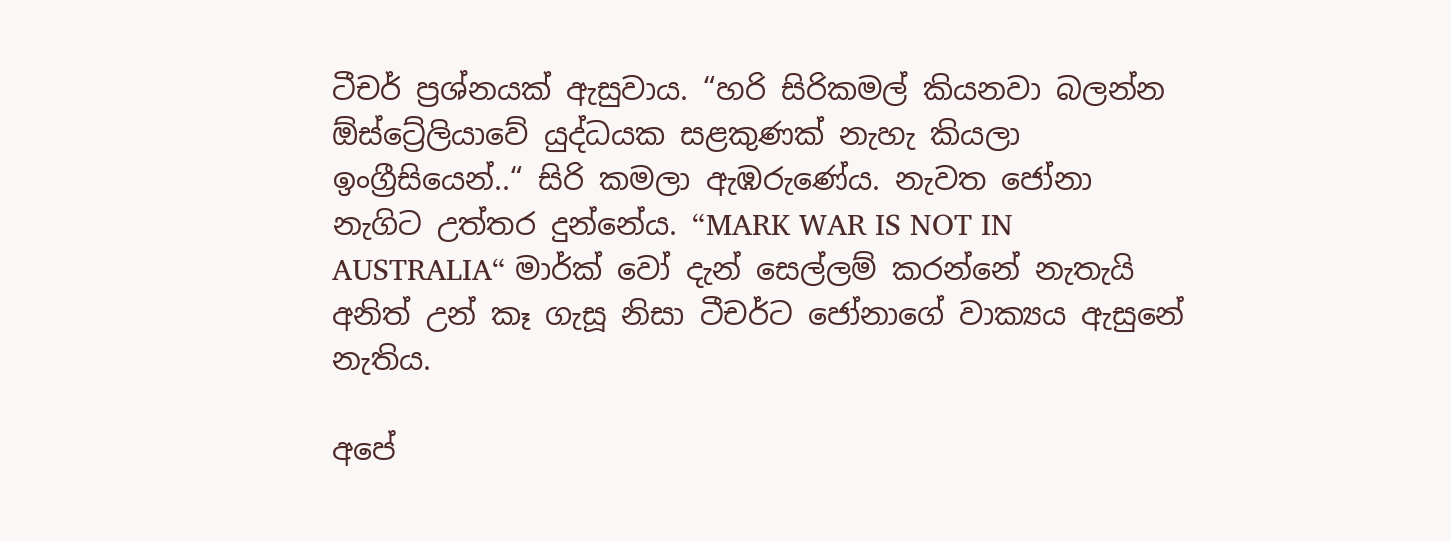ටීචර් ප්‍රශ්නයක් ඇසුවාය. “හරි සිරිකමල් කියනවා බලන්න ඕස්ට්‍රේලියාවේ යුද්ධයක සළකුණක් නැහැ කියලා ඉංග්‍රීසියෙන්..“ සිරි කමලා ඇඹරුණේය. නැවත ජෝනා නැගිට උත්තර දුන්නේය. “MARK WAR IS NOT IN AUSTRALIA“ මාර්ක් වෝ දැන් සෙල්ලම් කරන්නේ නැතැයි අනිත් උන් කෑ ගැසූ නිසා ටීචර්ට ජෝනාගේ වාක්‍යය ඇසුනේ නැතිය.

අපේ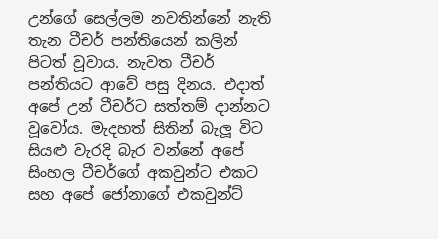උන්ගේ සෙල්ලම නවතින්නේ නැති තැන ටීචර් පන්තියෙන් කලින් පිටත් වූවාය. නැවත ටීචර් පන්තියට ආවේ පසු දිනය. එදාත් අපේ උන් ටීචර්ට සත්තම් දාන්නට වූවෝය. මැදහත් සිතින් බැලූ විට සියළු වැරදි බැර වන්නේ අපේ සිංහල ටීචර්ගේ අකවුන්ට එකට සහ අපේ ජෝනාගේ එකවුන්ට්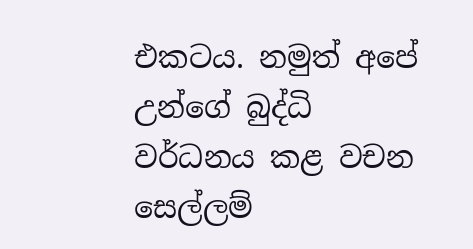එකටය. නමුත් අපේ උන්ගේ බුද්ධි වර්ධනය කළ වචන සෙල්ලම්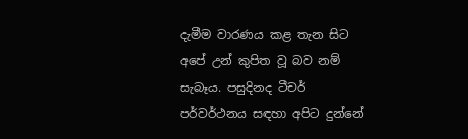දැමීම වාරණය කළ තැන සිට අපේ උන් කුපිත වූ බව නම් සැබෑය. පසුදිනද ටීචර් පර්වර්ථනය සඳහා අපිට දුන්නේ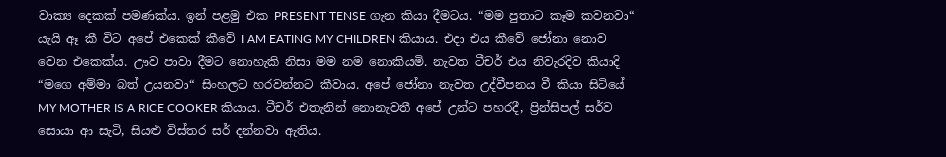වාක්‍ය දෙකක් පමණක්ය. ඉන් පළමු එක PRESENT TENSE ගැන කියා දීමටය. “මම පුතාට කෑම කවනවා“ යැයි ඈ කී විට අපේ එකෙක් කීවේ I AM EATING MY CHILDREN කියාය. එදා එය කීවේ ජෝනා නොව වෙන එකෙක්ය. ඌව පාවා දීමට නොහැකි නිසා මම නම නොකියමි. නැවත ටීචර් එය නිවැරදිව කියාදි “මගෙ අම්මා බත් උයනවා“ සිංහලට හරවන්නට කීවාය. අපේ ජෝනා නැවත උද්වීපනය වී කියා සිටියේ MY MOTHER IS A RICE COOKER කියාය. ටීචර් එතැනින් නොනැවතී අපේ උන්ට පහරදී, ප්‍රින්සිපල් සර්ව සොයා ආ සැටි, සියළු විස්තර සර් දන්නවා ඇතිය.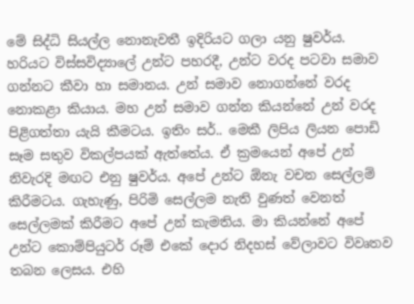මේ සිද්ධි සියල්ල නොනැවතී ඉදිරියට ගලා යනු ෂුවර්ය. හරියට විස්සවිද්‍යාලේ උන්ට පහරදී, උන්ට වරද පටවා සමාව ගන්නට කීවා හා සමානය. උන් සමාව නොගන්නේ වරද නොකළා කියාය. මහ උන් සමාව ගන්න කියන්නේ උන් වරද පිළිගත්තා යැයි කීමටය. ඉතිං සර්.. මෙකී ලිපිය ලියන පොඩි සෑම සතුව විකල්පයක් ඇත්තේය. ඒ ක්‍රමයෙන් අපේ උන් නිවැරදි මඟට එනු ෂුවර්ය. අපේ උන්ට ඕනැ වචන සෙල්ලම් කිරීමටය. ගැහැණු, පිරිමි සෙල්ලම නැති වුණත් වෙනත් සෙල්ලමක් කිරීමට අපේ උන් කැමතිය. මා කියන්නේ අපේ උන්ට කොම්පියුටර් රූම් එකේ දොර නිදහස් වේලාවට විවෘතව තබන ලෙසය. එහි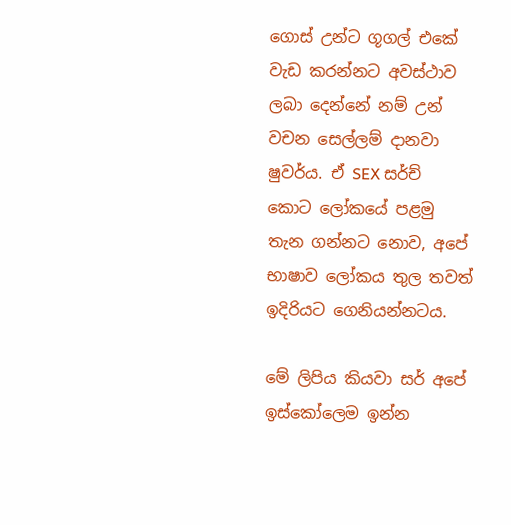ගොස් උන්ට ගූගල් එකේ වැඩ කරන්නට අවස්ථාව ලබා දෙන්නේ නම් උන් වචන සෙල්ලම් දානවා ෂුවර්ය. ඒ SEX සර්ච් කොට ලෝකයේ පළමු තැන ගන්නට නොව, අපේ භාෂාව ලෝකය තුල තවත් ඉදිරියට ගෙනියන්නටය.

මේ ලිපිය කියවා සර් අපේ ඉස්කෝලෙම ඉන්න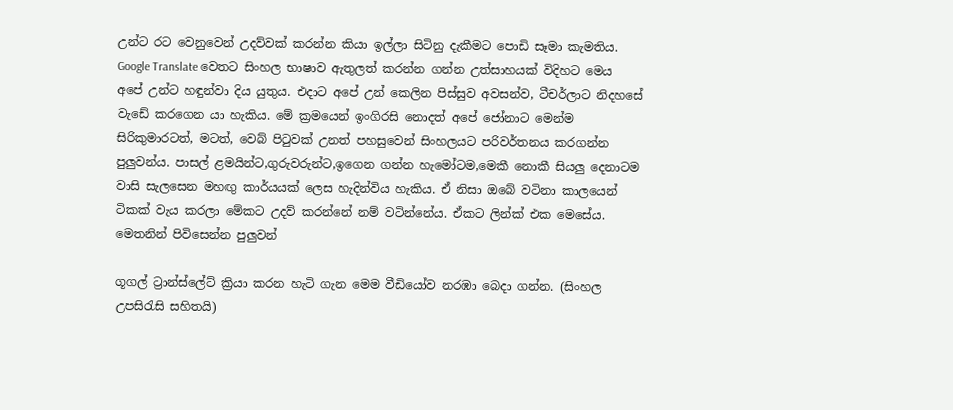උන්ට රට වෙනුවෙන් උදව්වක් කරන්න කියා ඉල්ලා සිටිනු දැකීමට පොඩි සෑමා කැමතිය. Google Translate වෙතට සිංහල භාෂාව ඇතුලත් කරන්න ගන්න උත්සාහයක් විදිහට මෙය අපේ උන්ට හඳුන්වා දිය යුතුය. එදාට අපේ උන් කෙලින පිස්සුව අවසන්ව, ටීචර්ලාට නිදහසේ වැඩේ කරගෙන යා හැකිය. මේ ක්‍රමයෙන් ඉංගිරසි නොදත් අපේ ජෝනාට මෙන්ම සිරිකුමාරටත්, මටත්, වෙබ් පි‍ටුවක් උනත් පහසුවෙන් සිංහලයට පරිවර්තනය කරගන්න පුලුවන්ය. පාසල් ළමයින්ට,ගුරුවරුන්ට,ඉගෙන ගන්න හැමෝටම,මෙකී නොකී සියලු දෙනාටම වාසි සැලසෙන මහඟු කාර්යයක් ලෙස හැදින්විය හැකිය. ඒ නිසා ඔබේ වටිනා කාලයෙන් ටිකක් වැය කරලා මේකට උදව් කරන්නේ නම් වටින්නේය. ඒකට ලින්ක් එක මෙසේය. මෙතනින් පිවිසෙන්න පුලුවන්

ගූගල් ට්‍රාන්ස්ලේට් ක්‍රියා කරන හැටි ගැන මෙම වීඩියෝව නරඹා බෙදා ගන්න. (සිංහල උපසිරැසි සහිතයි)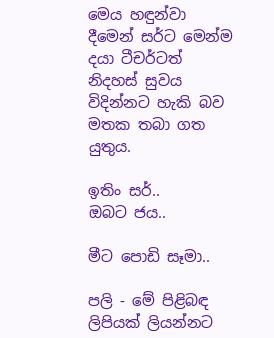මෙය හඳුන්වා දීමෙන් සර්ට මෙන්ම දයා ටීචර්ටත් නිදහස් සුවය විදින්නට හැකි බව මතක තබා ගත යුතුය.

ඉතිං සර්..
ඔබට ජය..

මීට පොඩි සෑමා..

පලි - මේ පිළිබඳ ලිපියක් ලියන්නට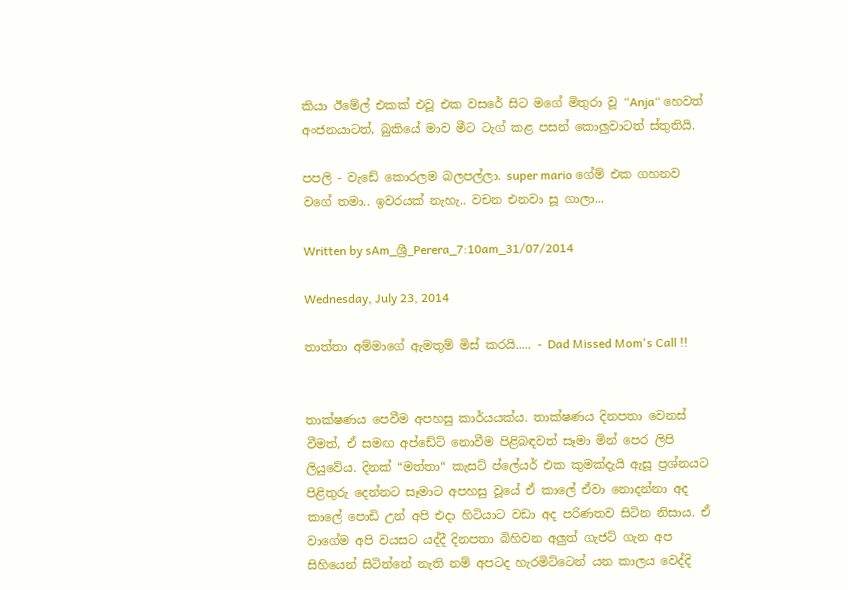කියා ඊමේල් එකක් එවූ එක වසරේ සිට මගේ මිතුරා වූ “Anja“ හෙවත් අංජනයාටත්, බුකියේ මාව මීට ටැග් කළ පසන් කොලුවාටත් ස්තුතියි.

පපලි - වැඩේ කොරලම බලපල්ලා. super mario ගේම් එක ගහනව වගේ තමා.. ඉවරයක් නැහැ.. වචන එනවා සූ ගාලා...

Written by sAm_ශ්‍රී_Perera_7:10am_31/07/2014

Wednesday, July 23, 2014

තාත්තා අම්මාගේ ඇමතුම් මිස් කරයි..... - Dad Missed Mom's Call !!


තාක්ෂණය පෙවීම අපහසු කාර්යයක්ය. තාක්ෂණය දිනපතා වෙනස් වීමත්, ඒ සමඟ අප්ඩේට් නොවීම පිළිබඳවත් සෑමා මින් පෙර ලිපි ලියුවේය. දිනක් “මත්තා“ කැසට් ප්ලේයර් එක කුමක්දැයි ඇසූ ප්‍රශ්නයට පිළිතුරු දෙන්නට සෑමාට අපහසු වූයේ ඒ කාලේ ඒවා නොදන්නා අද කාලේ පොඩි උන් අපි එදා හිටියාට වඩා අද පරිණතව සිටින නිසාය. ඒ වාගේම අපි වයසට යද්දී දිනපතා බිහිවන අලුත් ගැජට් ගැන අප සිහියෙන් සිටින්නේ නැති නම් අපටද හැරමිට්ටෙන් යන කාලය වෙද්දි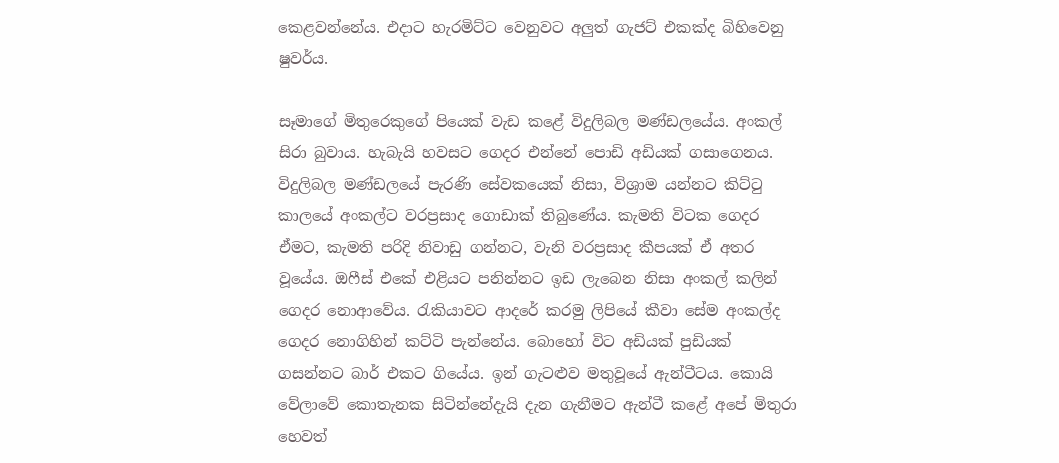කෙළවන්නේය. එදාට හැරමිට්ට වෙනුවට අලුත් ගැජට් එකක්ද බිහිවෙනු ෂුවර්ය.

සෑමාගේ මිතුරෙකුගේ පියෙක් වැඩ කළේ විදුලිබල මණ්ඩලයේය. අංකල් සිරා බුවාය. හැබැයි හවසට ගෙදර එන්නේ පොඩි අඩියක් ගසාගෙනය. විදුලිබල මණ්ඩලයේ පැරණි සේවකයෙක් නිසා, විශ්‍රාම යන්නට කිට්ටු කාලයේ අංකල්ට වරප්‍රසාද ගොඩාක් තිබුණේය. කැමති විටක ගෙදර ඒමට, කැමති පරිදි නිවාඩු ගන්නට, වැනි වරප්‍රසාද කීපයක් ඒ අතර වූයේය. ඔෆීස් එකේ එළියට පනින්නට ඉඩ ලැබෙන නිසා අංකල් කලින් ගෙදර නොආවේය. රැකියාවට ආදරේ කරමු ලිපියේ කීවා සේම අංකල්ද ගෙදර නොගිහින් කට්ටි පැන්නේය. බොහෝ විට අඩියක් පුඩියක් ගසන්නට බාර් එකට ගියේය. ඉන් ගැටළුව මතුවූයේ ඇන්ටීටය. කොයි වේලාවේ කොතැනක සිටින්නේදැයි දැන ගැනීමට ඇන්ටී කළේ අපේ මිතුරා හෙවත්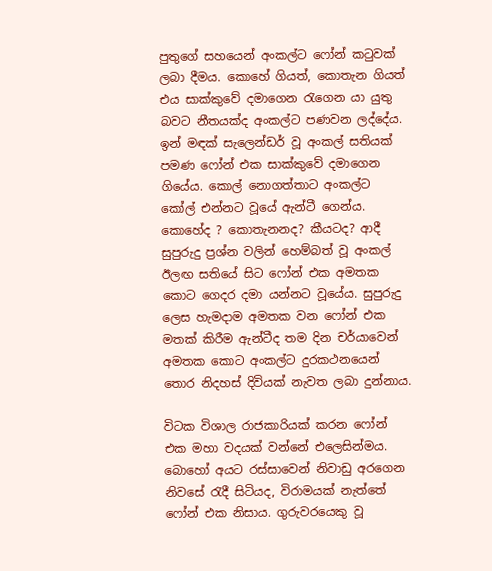පුතුගේ සහයෙන් අංකල්ට ෆෝන් කටුවක් ලබා දීමය. කොහේ ගියත්, කොතැන ගියත් එය සාක්කුවේ දමාගෙන රැගෙන යා යුතු බවට නීතයක්ද අංකල්ට පණවන ලද්දේය. ඉන් මඳක් සැලෙන්ඩර් වූ අංකල් සතියක් පමණ ෆෝන් එක සාක්කුවේ දමාගෙන ගියේය. කොල් නොගත්තාට අංකල්ට කෝල් එන්නට වූයේ ඇන්ටී ගෙන්ය. කොහේද ? කොතැනනද? කීයටද? ආදී සුපුරුදු ප්‍රශ්න වලින් හෙම්බත් වූ අංකල් ඊලඟ සතියේ සිට ෆෝන් එක අමතක කොට ගෙදර දමා යන්නට වූයේය. සුපුරුදු ලෙස හැමදාම අමතක වන ෆෝන් එක මතක් කිරීම ඇන්ටීද තම දින චර්යාවෙන් අමතක කොට අංකල්ට දුරකථනයෙන් තොර නිදහස් දිවියක් නැවත ලබා දුන්නාය.

විටක විශාල රාජකාරියක් කරන ෆෝන් එක මහා වදයක් වන්නේ එලෙසින්මය. බොහෝ අයට රස්සාවෙන් නිවාඩු අරගෙන නිවසේ රැදී සිටියද, විරාමයක් නැත්තේ ෆෝන් එක නිසාය. ගුරුවරයෙකු වූ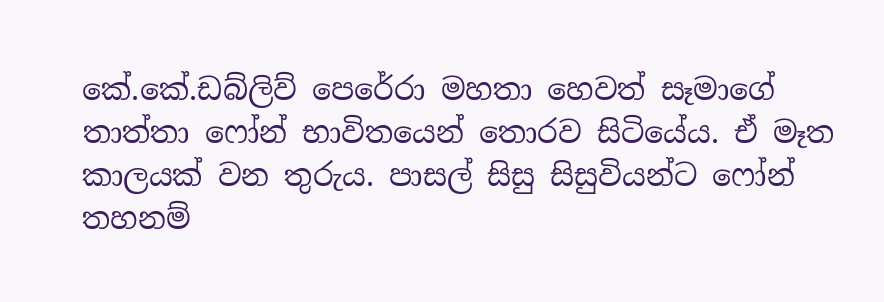කේ.කේ.ඩබ්ලිව් පෙරේරා මහතා හෙවත් සෑමාගේ තාත්තා ෆෝන් භාවිතයෙන් තොරව සිටියේය. ඒ මෑත කාලයක් වන තුරුය. පාසල් සිසු සිසුවියන්ට ෆෝන් තහනම්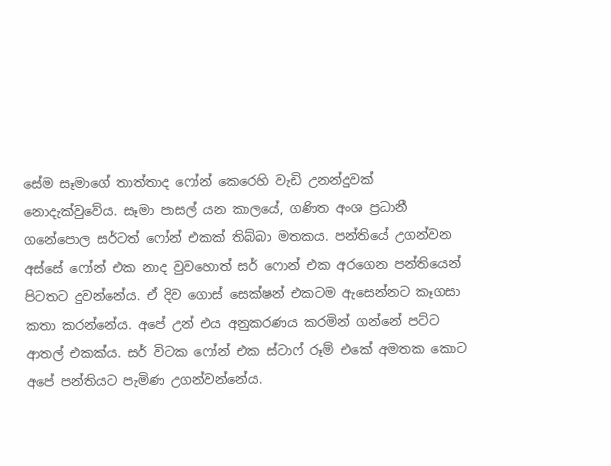සේම සෑමාගේ තාත්තාද ෆෝන් කෙරෙහි වැඩි උනන්දුවක් නොදැක්වුවේය. සෑමා පාසල් යන කාලයේ, ගණිත අංශ ප්‍රධානී ගනේපොල සර්ටත් ෆෝන් එකක් තිබ්බා මතකය. පන්තියේ උගන්වන අස්සේ ෆෝන් එක නාද වුවහොත් සර් ෆොන් එක අරගෙන පන්තියෙන් පිටතට දුවන්නේය. ඒ දිව ගොස් සෙක්ෂන් එකටම ඇසෙන්නට කෑගසා කතා කරන්නේය. අපේ උන් එය අනුකරණය කරමින් ගන්නේ පට්ට ආතල් එකක්ය. සර් විටක ෆෝන් එක ස්ටාෆ් රූම් එකේ අමතක කොට අපේ පන්තියට පැමිණ උගන්වන්නේය.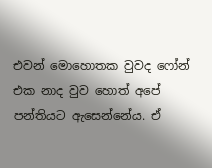එවන් මොහොතක වුවද ෆෝන් එක නාද වුව හොත් අපේ පන්තියට ඇසෙන්නේය. ඒ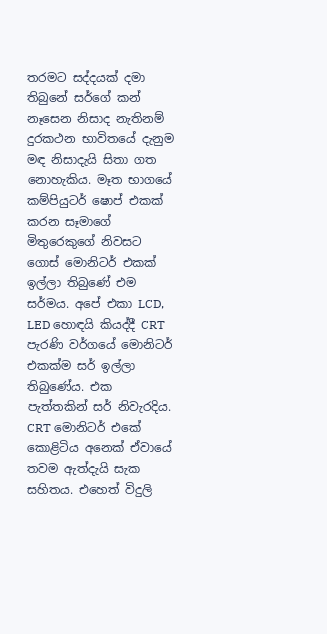තරමට සද්දයක් දමා තිබුනේ සර්ගේ කන් නෑසෙන නිසාද නැතිනම් දුරකථන භාවිතයේ දැනුම මඳ නිසාදැයි සිතා ගත නොහැකිය. මෑත භාගයේ කම්පියුටර් ෂොප් එකක් කරන සෑමාගේ මිතුරෙකුගේ නිවසට ගොස් මොනිටර් එකක් ඉල්ලා තිබුණේ එම සර්මය. අපේ එකා LCD, LED හොඳයි කියද්දී CRT පැරණි වර්ගයේ මොනිටර් එකක්ම සර් ඉල්ලා තිබුණේය. එක පැත්තකින් සර් නිවැරදිය. CRT මොනිටර් එකේ කොළිටිය අනෙක් ඒවායේ තවම ඇත්දැයි සැක සහිතය. එහෙත් විදුලි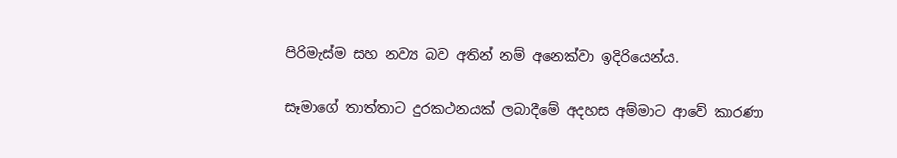පිරිමැස්ම සහ නව්‍ය බව අතින් නම් අනෙක්වා ඉදිරියෙන්ය.

සෑමාගේ තාත්තාට දුරකථනයක් ලබාදීමේ අදහස අම්මාට ආවේ කාරණා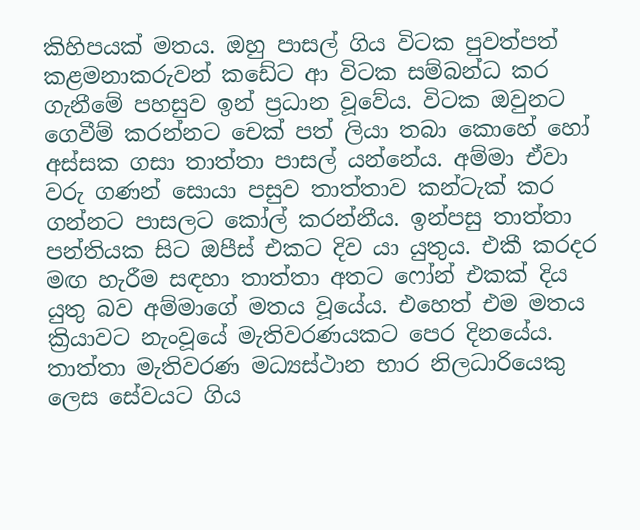කිහිපයක් මතය. ඔහු පාසල් ගිය විටක පුවත්පත් කළමනාකරුවන් කඩේට ආ විටක සම්බන්ධ කර ගැනීමේ පහසුව ඉන් ප්‍රධාන වූවේය. විටක ඔවුනට ගෙවීම් කරන්නට චෙක් පත් ලියා තබා කොහේ හෝ අස්සක ගසා තාත්තා පාසල් යන්නේය. අම්මා ඒවා වරු ගණන් සොයා පසුව තාත්තාව කන්ටැක් කර ගන්නට පාසලට කෝල් කරන්නීය. ඉන්පසු තාත්තා පන්තියක සිට ඔපීස් එකට දිව යා යුතුය. එකී කරදර මඟ හැරීම සඳහා තාත්තා අතට ෆෝන් එකක් දිය යුතු බව අම්මාගේ මතය වූයේය. එහෙත් එම මතය ක්‍රියාවට නැංවූයේ මැතිවරණයකට පෙර දිනයේය. තාත්තා මැතිවරණ මධ්‍යස්ථාන භාර නිලධාරියෙකු ලෙස සේවයට ගිය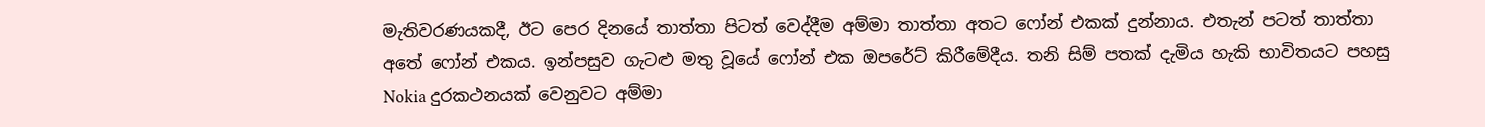මැතිවරණයකදී, ඊට පෙර දිනයේ තාත්තා පිටත් වෙද්දීම අම්මා තාත්තා අතට ෆෝන් එකක් දුන්නාය. එතැන් පටත් තාත්තා අතේ ෆෝන් එකය. ඉන්පසුව ගැටළු මතු වූයේ ෆෝන් එක ඔපරේට් කිරීමේදීය. තනි සිම් පතක් දැමිය හැකි භාවිතයට පහසු Nokia දුරකථනයක් වෙනුවට අම්මා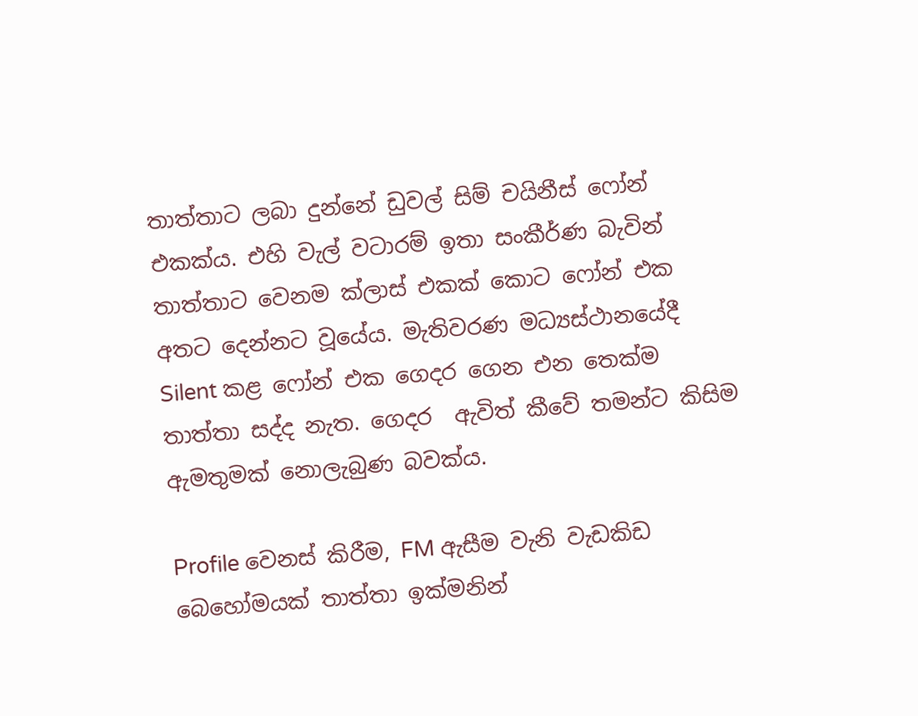තාත්තාට ලබා දුන්නේ ඩුවල් සිම් චයිනීස් ෆෝන් එකක්ය. එහි වැල් වටාරම් ඉතා සංකීර්ණ බැවින් තාත්තාට වෙනම ක්ලාස් එකක් කොට ෆෝන් එක අතට දෙන්නට වූයේය. මැතිවරණ මධ්‍යස්ථානයේදී Silent කළ ෆෝන් එක ගෙදර ගෙන එන තෙක්ම තාත්තා සද්ද නැත. ගෙදර  ඇවිත් කීවේ තමන්ට කිසිම ඇමතුමක් නොලැබුණ බවක්ය.

Profile වෙනස් කිරීම, FM ඇසීම වැනි වැඩකිඩ බෙහෝමයක් තාත්තා ඉක්මනින්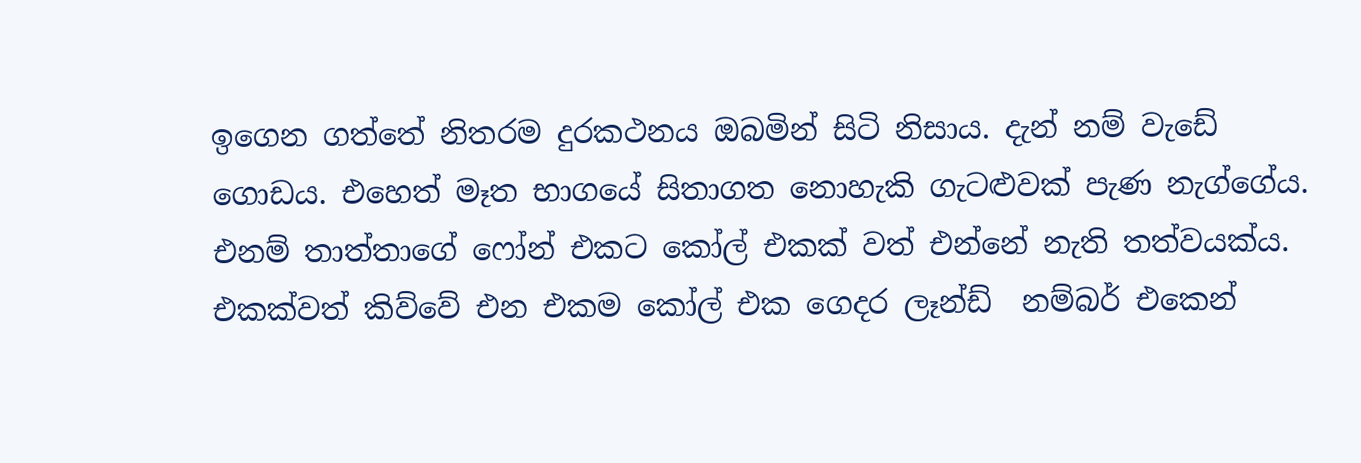ඉගෙන ගත්තේ නිතරම දුරකථනය ඔබමින් සිටි නිසාය. දැන් නම් වැඩේ ගොඩය. එහෙත් මෑත භාගයේ සිතාගත නොහැකි ගැටළුවක් පැණ නැග්ගේය. එනම් තාත්තාගේ ෆෝන් එකට කෝල් එකක් වත් එන්නේ නැති තත්වයක්ය. එකක්වත් කිව්වේ එන එකම කෝල් එක ගෙදර ලෑන්ඩ්  නම්බර් එකෙන්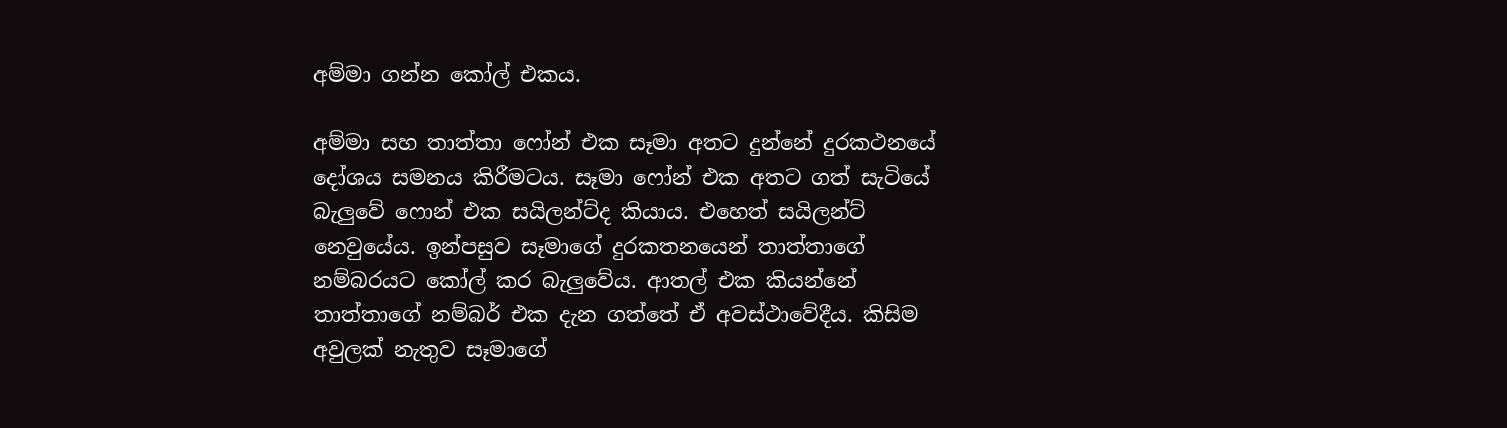අම්මා ගන්න කෝල් එකය.

අම්මා සහ තාත්තා ෆෝන් එක සෑමා අතට දුන්නේ දුරකථනයේ දෝශය සමනය කිරීමටය. සෑමා ෆෝන් එක අතට ගත් සැටියේ බැලුවේ ෆොන් එක සයිලන්ට්ද කියාය. එහෙත් සයිලන්ට් නෙවුයේය. ඉන්පසුව සෑමාගේ දුරකතනයෙන් තාත්තාගේ නම්බරයට කෝල් කර බැලුවේය. ආතල් එක කියන්නේ තාත්තාගේ නම්බර් එක දැන ගත්තේ ඒ අවස්ථාවේදීය. කිසිම අවුලක් නැතුව සෑමාගේ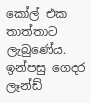කෝල් එක තාත්තාට ලැබුණේය. ඉන්පසු ගෙදර ලෑන්ඩ්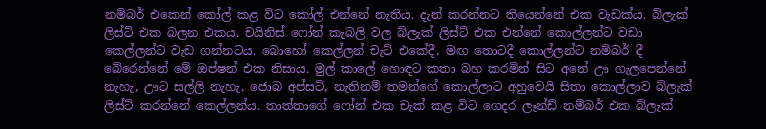නම්බර් එකෙන් කෝල් කළ විට කෝල් එන්නේ නැතිය. දැන් කරන්නට තියෙන්නේ එක වැඩක්ය. බ්ලැක් ලිස්ට් එක බලන එකය. චයිනිස් ෆෝන් කැබලි වල බ්ලැක් ලිස්ට් එක එන්නේ කොල්ලන්ට වඩා කෙල්ලන්ට වැඩ ගන්නටය. බොහෝ කෙල්ලන් චැට් එකේදී, මඟ තොටදී කොල්ලන්ට නම්බර් දී බේරෙන්නේ මේ ඔප්ෂන් එක නිසාය. මුල් කාලේ හොඳට කතා බහ කරමින් සිට අනේ ඌ ගැලපෙන්නේ නැහැ, ඌට සල්ලි නැහැ, ජොබ අප්සට්, නැතිනම් තමන්ගේ කොල්ලාට අහුවෙයි සිතා කොල්ලාව බ්ලැක් ලිස්ට් කරන්නේ කෙල්ලන්ය. තාත්තාගේ ෆෝන් එක චැක් කළ විට ගෙදර ලෑන්ඩ් නම්බර් එක බ්ලැක්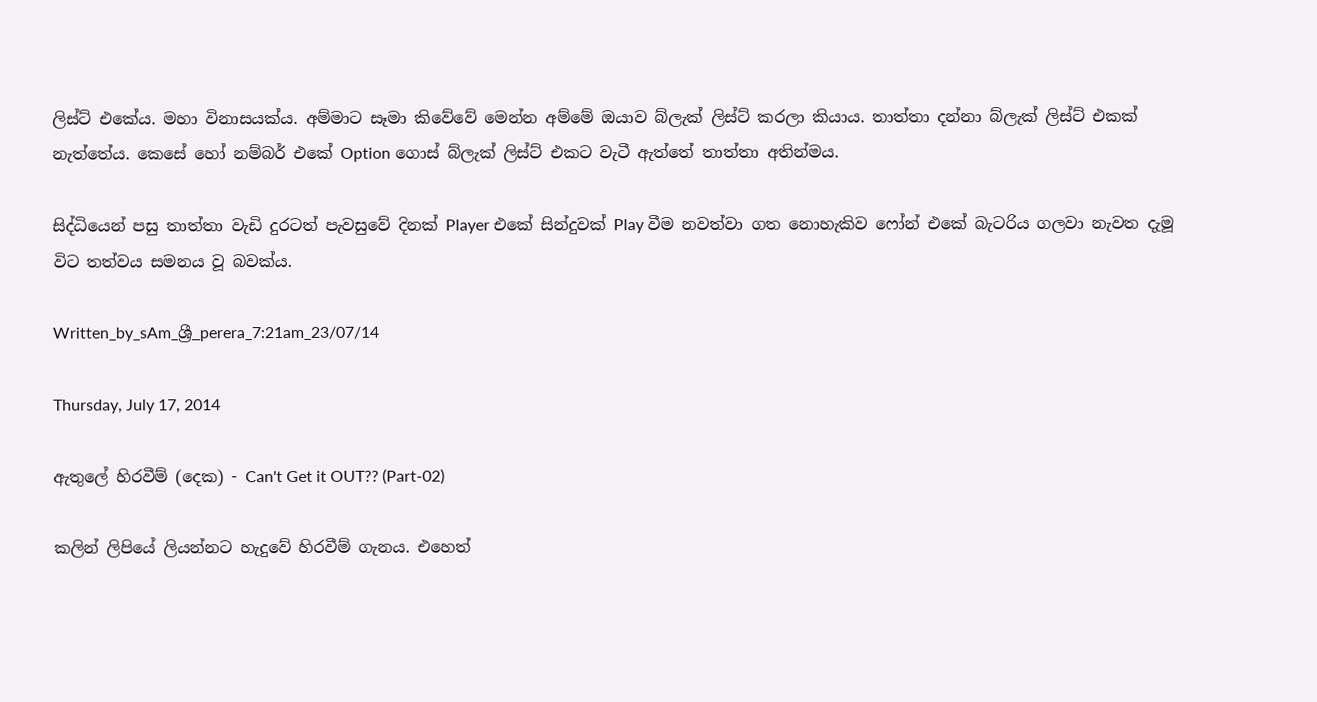ලිස්ට් එකේය. මහා විනාසයක්ය. අම්මාට සෑමා කිවේවේ මෙන්න අම්මේ ඔයාව බ්ලැක් ලිස්ට් කරලා කියාය. තාත්තා දන්නා බ්ලැක් ලිස්ට් එකක් නැත්තේය. කෙසේ හෝ නම්බර් එකේ Option ගොස් බ්ලැක් ලිස්ට් එකට වැටී ඇත්තේ තාත්තා අතින්මය.

සිද්ධියෙන් පසු තාත්තා වැඩි දුරටත් පැවසුවේ දිනක් Player එකේ සින්දුවක් Play වීම නවත්වා ගත නොහැකිව ෆෝන් එකේ බැටරිය ගලවා නැවත දැමූ විට තත්වය සමනය වූ බවක්ය.

Written_by_sAm_ශ්‍රී_perera_7:21am_23/07/14

Thursday, July 17, 2014

ඇතුලේ හිරවීම් (දෙක) - Can't Get it OUT?? (Part-02)

කලින් ලිපියේ ලියන්නට හැදුවේ හිරවීම් ගැනය. එහෙත්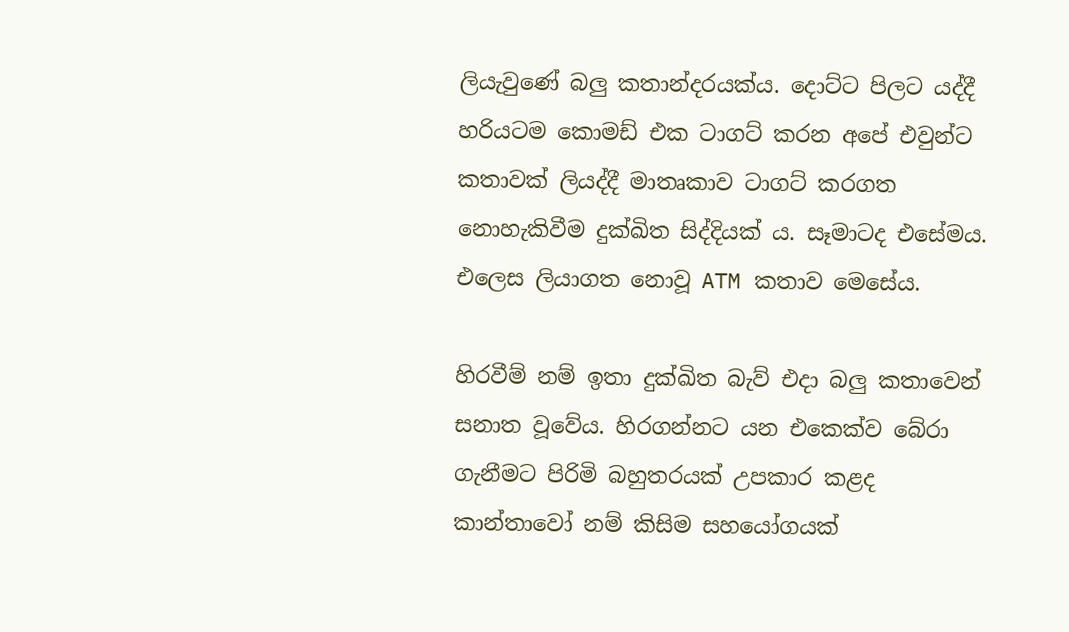ලියැවුණේ බලු කතාන්දරයක්ය. දොට්ට පිලට යද්දී හරියටම කොමඩ් එක ටාගට් කරන අපේ එවුන්ට කතාවක් ලියද්දී මාතෘකාව ටාගට් කරගත නොහැකිවීම දුක්ඛිත සිද්දියක්‍ ය. සෑමාටද එසේමය. එලෙස ලියාගත නොවූ ATM කතාව මෙසේය.

හිරවීම් නම් ඉතා දුක්ඛිත බැව් එදා බලු කතාවෙන් සනාත වූවේය. හිරගන්නට යන එකෙක්ව බේරා ගැනීමට පිරිමි බහුතරයක් උපකාර කළද කාන්තාවෝ නම් කිසිම සහයෝගයක්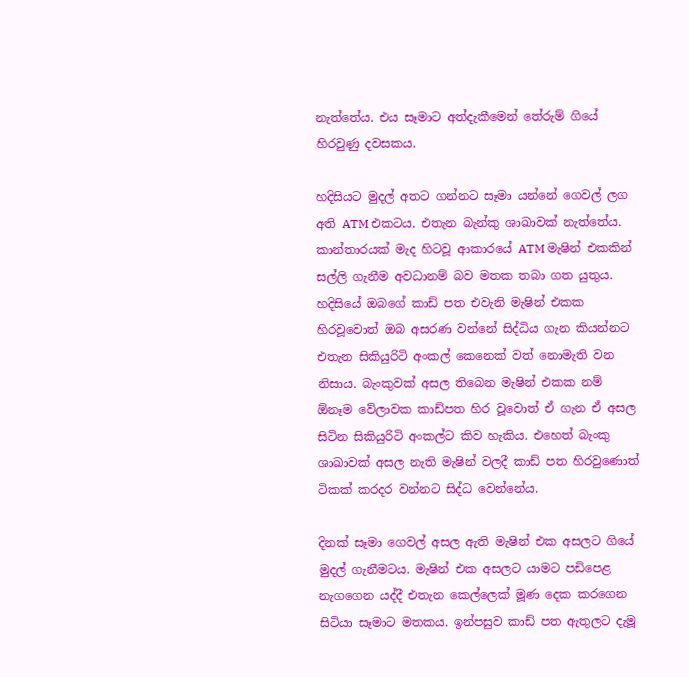නැත්තේය. එය සෑමාට අත්දැකීමෙන් තේරුම් ගියේ හිරවුණු දවසකය.

හදිසියට මුදල් අතට ගන්නට සෑමා යන්නේ ගෙවල් ලග අති ATM එකටය. එතැන බැන්කු ශාඛාවක් නැත්තේය. කාන්තාරයක් මැද හිටවූ ආකාරයේ ATM මැෂින් එකකින් සල්ලි ගැනීම අවධානම් බව මතක තබා ගත යුතුය. හදිසියේ ඔබගේ කාඩ් පත එවැනි මැෂින් එකක හිරවූවොත් ඔබ අසරණ වන්නේ සිද්ධිය ගැන කියන්නට එතැන සිකියුරිටි අංකල් කෙනෙක් වත් නොමැති වන නිසාය. බැංකුවක් අසල තිබෙන මැෂින් එකක නම් ඕනෑම වේලාවක කාඩ්පත හිර වූවොත් ඒ ගැන ඒ අසල සිටින සිකියුරිටි අංකල්ට කිව හැකිය. එහෙත් බැංකු ශාඛාවක් අසල නැති මැෂින් වලදී කාඩ් පත හිරවුණොත් ටිකක් කරදර වන්නට සිද්ධ වෙන්නේය.

දිනක් සෑමා ගෙවල් අසල ඇති මැෂින් එක අසලට ගියේ මුදල් ගැනීමටය. මැෂින් එක අසලට යාමට පඩිපෙළ නැගගෙන යද්දී එතැන කෙල්ලෙක් මූණ දෙක කරගෙන සිටියා සෑමාට මතකය. ඉන්පසුව කාඩ් පත ඇතුලට දැමූ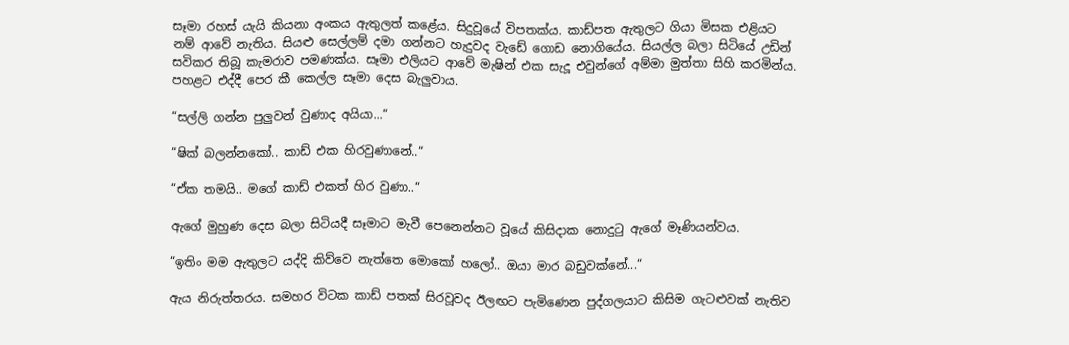සෑමා රහස් යැයි කියනා අංකය ඇතුලත් කළේය. සිදුවූයේ විපතක්ය. කාඩ්පත ඇතුලට ගියා මිසක එළියට නම් ආවේ නැතිය. සියළු සෙල්ලම් දමා ගන්නට හැදුවද වැඩේ ගොඩ නොගියේය. සියල්ල බලා සිටියේ උඩින් සවිකර තිබූ කැමරාව පමණක්ය. සෑමා එලියට ආවේ මැෂින් එක සැදූ එවුන්ගේ අම්මා මුත්තා සිහි කරමින්ය. පහළට එද්දී පෙර කී කෙල්ල සෑමා දෙස බැලුවාය.

“සල්ලි ගන්න පුලුවන් වුණාද අයියා...“

“ෂික් බලන්නකෝ.. කාඩ් එක හිරවුණානේ..“

“ඒක තමයි.. මගේ කාඩ් එකත් හිර වුණා..“

ඇගේ මුහුණ දෙස බලා සිටියදී සෑමාට මැවී පෙනෙන්නට වූයේ කිසිදාක නොදුටු ඇගේ මෑණියන්වය.

“ඉතිං මම ඇතුලට යද්දි කිව්වෙ නැත්තෙ මොකෝ හලෝ.. ඔයා මාර බඩුවක්නේ...“

ඇය නිරුත්තරය. සමහර විටක කාඩ් පතක් සිරවූවද ඊලඟට පැමිණෙන පුද්ගලයාට කිසිම ගැටළුවක් නැතිව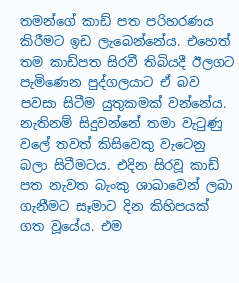තමන්ගේ කාඩ් පත පරිහරණය කිරීමට ඉඩ ලැබෙන්නේය. එහෙත් තම කාඩ්පත සිරවී තිබියදී ඊලගට පැමිණෙන පුද්ගලයාට ඒ බව පවසා සිටීම යුතුකමක් වන්නේය. නැතිනම් සිදුවන්නේ තමා වැටුණු වලේ තවත් කිසිවෙකු වැටෙනු බලා සිටීමටය. එදින සිරවූ කාඩ් පත නැවත බැංකු ශාඛාවෙන් ලබා ගැනීමට සෑමාට දින කිහිපයක් ගත වූයේය. එම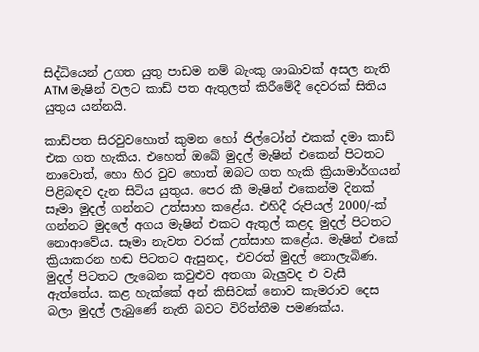සිද්ධියෙන් උගත යුතු පාඩම නම් බැංකු ශාඛාවක් අසල නැති ATM මැෂින් වලට කාඩ් පත ඇතුලත් කිරීමේදී දෙවරක් සිතිය යුතුය යන්නයි.

කාඩ්පත සිරවුවහොත් කුමන හෝ ජිල්ටෝන් එකක් දමා කාඩ් එක ගත හැකිය. එහෙත් ඔබේ මුදල් මැෂින් එකෙන් පිටතට නාවොත්, හො හිර වුව හොත් ඔබට ගත හැකි ක්‍රියාමාර්ගයන් පිළිබඳව දැන සිටිය යුතුය. පෙර කී මැෂින් එකෙන්ම දිනක් සෑමා මුදල් ගන්නට උත්සාහ කළේය. එහිදී රුපියල් 2000/-ක් ගන්නට මුදලේ අගය මැෂින් එකට ඇතුල් කළද මුදල් පිටතට නොආවේය. සෑමා නැවත වරක් උත්සාහ කළේය. මැෂින් එකේ ක්‍රියාකරන හඬ පිටතට ඇසුනද, එවරත් මුදල් නොලැබිණ. මුදල් පිටතට ලැබෙන කවුළුව අතගා බැලුවද එ වැසී ඇත්තේය. කළ හැක්කේ අන් කිසිවක් නොව කැමරාව දෙස බලා මුදල් ලැබුණේ නැති බවට විරිත්තීම පමණක්ය.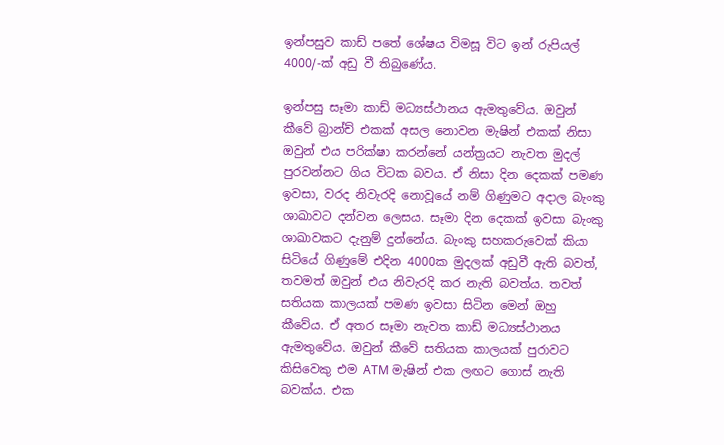ඉන්පසුව කාඩ් පතේ ශේෂය විමසූ විට ඉන් රුපියල් 4000/-ක් අඩු වී තිබුණේය.

ඉන්පසු සෑමා කාඩ් මධ්‍යස්ථානය ඇමතුවේය. ඔවුන් කීවේ බ්‍රාන්ච් එකක් අසල නොවන මැෂින් එකක් නිසා ඔවුන් එය පරික්ෂා කරන්නේ යන්ත්‍රයට නැවත මුදල් පුරවන්නට ගිය විටක බවය. ඒ නිසා දින දෙකක් පමණ ඉවසා, වරද නිවැරදි නොවූයේ නම් ගිණුමට අදාල බැංකු ශාඛාවට දන්වන ලෙසය. සෑමා දින දෙකක් ඉවසා බැංකු ශාඛාවකට දැනුම් දුන්නේය. බැංකු සහකරුවෙක් කියා සිටියේ ගිණුමේ එදින 4000ක මුදලක් අඩුවී ඇති බවත්, තවමත් ඔවුන් එය නිවැරදි කර නැති බවත්ය. තවත් සතියක කාලයක් පමණ ඉවසා සිටින මෙන් ඔහු කීවේය. ඒ අතර සෑමා නැවත කාඩ් මධ්‍යස්ථානය ඇමතුවේය. ඔවුන් කීවේ සතියක කාලයක් පුරාවට කිසිවෙකු එම ATM මැෂින් එක ලඟට ගොස් නැති බවක්ය. එක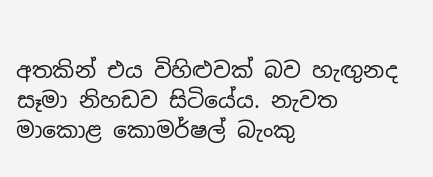අතකින් එය විහිළුවක් බව හැඟුනද සෑමා නිහඩව සිටියේය. නැවත මාකොළ කොමර්ෂල් බැංකු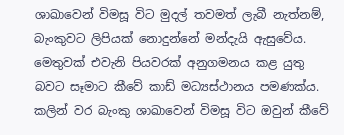ශාඛාවෙන් විමසූ විට මුදල් තවමත් ලැබී නැත්නම්, බැංකුවට ලිපියක් නොදුන්නේ මන්දැයි ඇසුවේය. මෙතුවක් එවැනි පියවරක් අනුගමනය කළ යුතු බවට සෑමාට කීවේ කාඩ් මධ්‍යස්ථානය පමණක්ය. කලින් වර බැංකු ශාඛාවෙන් විමසූ විට ඔවුන් කීවේ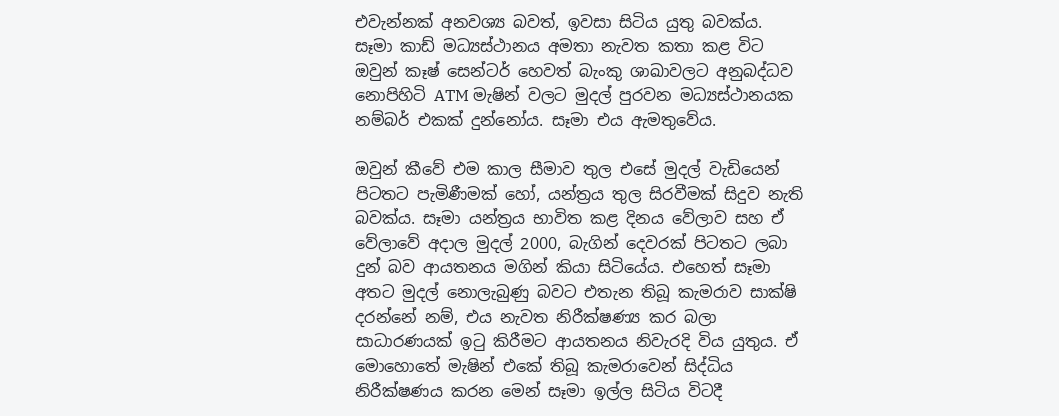එවැන්නක් අනවශ්‍ය බවත්, ඉවසා සිටිය යුතු බවක්ය. සෑමා කාඩ් මධ්‍යස්ථානය අමතා නැවත කතා කළ විට ඔවුන් කෑෂ් සෙන්ටර් හෙවත් බැංකු ශාඛාවලට අනුබද්ධව නොපිහිටි ATM මැෂින් වලට මුදල් පුරවන මධ්‍යස්ථානයක නම්බර් එකක් දුන්නෝය. සෑමා එය ඇමතුවේය.

ඔවුන් කීවේ එම කාල සීමාව තුල එසේ මුදල් වැඩියෙන් පිටතට පැමිණීමක් හෝ, යන්ත්‍රය තුල සිරවීමක් සිදුව නැති බවක්ය. සෑමා යන්ත්‍රය භාවිත කළ දිනය වේලාව සහ ඒ වේලාවේ අදාල මුදල් 2000, බැගින් දෙවරක් පිටතට ලබා දුන් බව ආයතනය මගින් කියා සිටියේය. එහෙත් සෑමා අතට මුදල් නොලැබුණු බවට එතැන තිබූ කැමරාව සාක්ෂි දරන්නේ නම්, එය නැවත නිරීක්ෂණ්‍ය කර බලා සාධාරණයක් ඉටු කිරීමට ආයතනය නිවැරදි විය යුතුය. ඒ මොහොතේ මැෂින් එකේ තිබූ කැමරාවෙන් සිද්ධිය නිරීක්ෂණය කරන මෙන් සෑමා ඉල්ල සිටිය විටදී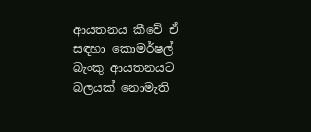ආයතනය කීවේ ඒ සඳහා කොමර්ෂල් බැංකු ආයතනයට බලයක් නොමැති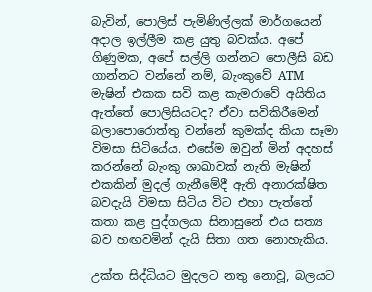බැවින්, පොලිස් පැමිණිල්ලක් මාර්ගයෙන් අදාල ඉල්ලීම කළ යුතු බවක්ය. අපේ ගිණුමක, අපේ සල්ලි ගන්නට පොලීසි බඩ ගාන්නට වන්නේ නම්, බැංකුවේ ATM මැෂින් එකක සවි කළ කැමරාවේ අයිතිය ඇත්තේ පොලිසියටද? ඒවා සවිකිරීමෙන් බලාපොරොත්තු වන්නේ කුමක්ද කියා සෑමා විමසා සිටියේය. එසේම ඔවුන් මින් අදහස් කරන්නේ බැංකු ශාඛාවක් නැති මැෂින් එකකින් මුදල් ගැනීමේදී ඇති අනාරක්ෂිත බවදැයි විමසා සිටිය විට එහා පැත්තේ කතා කළ පුද්ගලයා සිනාසුනේ එය සත්‍ය බව හඟවමින් දැයි සිතා ගත නොහැකිය.

උක්ත සිද්ධියට මුදලට නතු නොවූ, බලයට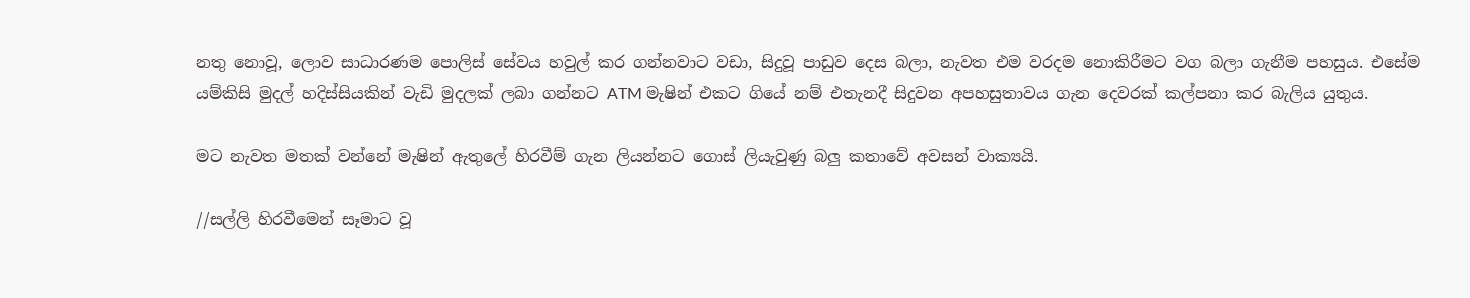නතු නොවූ, ලොව සාධාරණම පොලිස් සේවය හවුල් කර ගන්නවාට වඩා, සිදුවූ පාඩුව දෙස බලා, නැවත එම වරදම නොකිරීමට වග බලා ගැනීම පහසුය. එසේම යම්කිසි මුදල් හදිස්සියකින් වැඩි මුදලක් ලබා ගන්නට ATM මැෂින් එකට ගියේ නම් එතැනදී සිදුවන අපහසුතාවය ගැන දෙවරක් කල්පනා කර බැලිය යුතුය.

මට නැවත මතක් වන්නේ මැෂින් ඇතුලේ හිරවීම් ගැන ලියන්නට ගොස් ලියැවුණු බලු කතාවේ අවසන් වාක්‍යයි.

//සල්ලි හිරවීමෙන් සෑමාට වූ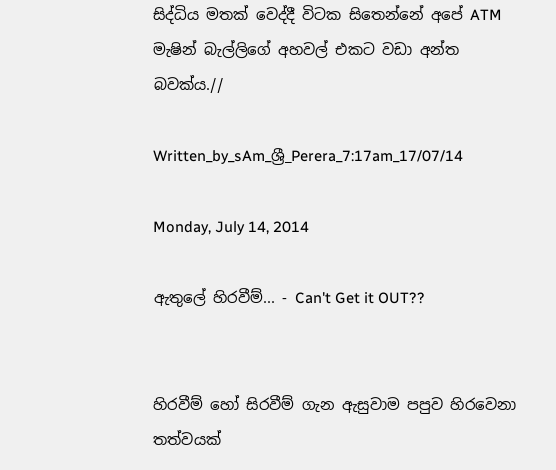සිද්ධිය මතක් වෙද්දී විටක සිතෙන්නේ අපේ ATM මැෂින් බැල්ලිගේ අහවල් එකට වඩා අන්ත බවක්ය.//

Written_by_sAm_ශ්‍රී_Perera_7:17am_17/07/14

Monday, July 14, 2014

ඇතුලේ හිරවීම්... - Can't Get it OUT??


හිරවීම් හෝ සිරවීම් ගැන ඇසුවාම පපුව හිරවෙනා තත්වයක්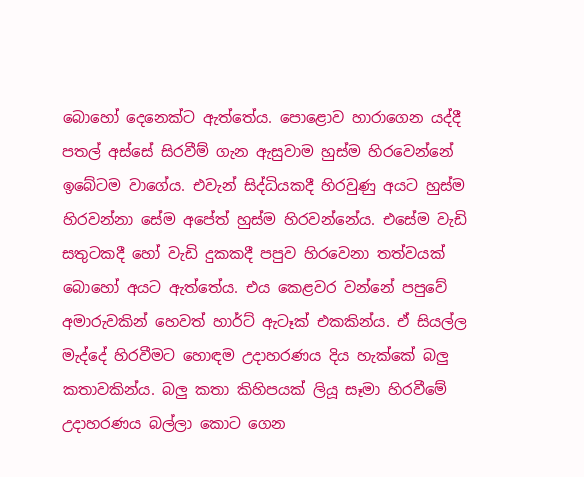බොහෝ දෙනෙක්ට ඇත්තේය. පොළොව හාරාගෙන යද්දී පතල් අස්සේ සිරවීම් ගැන ඇසුවාම හුස්ම හිරවෙන්නේ ඉබේටම වාගේය. එවැන් සිද්ධියකදී හිරවුණු අයට හුස්ම හිරවන්නා සේම අපේත් හුස්ම හිරවන්නේය. එසේම වැඩි සතුටකදී හෝ වැඩි දුකකදී පපුව හිරවෙනා තත්වයක් බොහෝ අයට ඇත්තේය. එය කෙළවර වන්නේ පපුවේ අමාරුවකින් හෙවත් හාර්ට් ඇටෑක් එකකින්ය. ඒ සියල්ල මැද්දේ හිරවීමට හොඳම උදාහරණය දිය හැක්කේ බලු කතාවකින්ය. බලු කතා කිහිපයක් ලියූ සෑමා හිරවීමේ උදාහරණය බල්ලා කොට ගෙන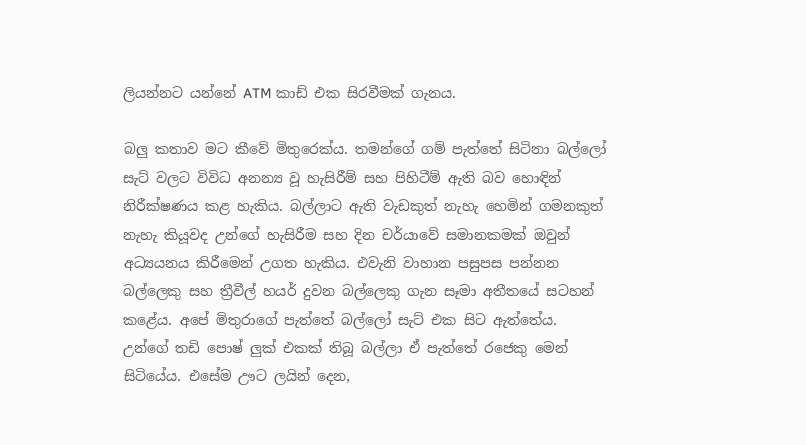ලියන්නට යන්නේ ATM කාඩ් එක සිරවීමක් ගැනය.

බලු කතාව මට කීවේ මිතුරෙක්ය. තමන්ගේ ගම් පැත්තේ සිටිනා බල්ලෝ සැට් වලට විවිධ අනන්‍ය වූ හැසිරීම් සහ පිහිටීම් ඇති බව හොඳින් නිරීක්ෂණය කළ හැකිය. බල්ලාට ඇති වැඩකුත් නැහැ හෙමින් ගමනකුත් නැහැ කියූවද උන්ගේ හැසිරීම සහ දින චර්යාවේ සමානකමක් ඔවුන් අධ්‍යයනය කිරීමෙන් උගත හැකිය. එවැනි වාහාන පසුපස පන්නන බල්ලෙකු සහ ත්‍රීවීල් හයර් දුවන බල්ලෙකු ගැන සෑමා අතීතයේ සටහන් කළේය. අපේ මිතුරාගේ පැත්තේ බල්ලෝ සැට් එක සිට ඇත්තේය. උන්ගේ තඩි පොෂ් ලුක් එකක් තිබූ බල්ලා ඒ පැත්තේ රජෙකු මෙන් සිටියේය. එසේම ඌට ලයින් දෙන,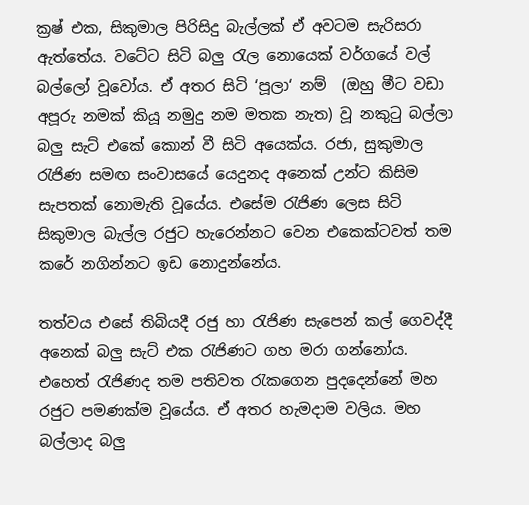ක්‍රෂ් එක, සිකුමාල පිරිසිදු බැල්ලක් ඒ අවටම සැරිසරා ඇත්තේය. වටේට සිටි බලු රැල නොයෙක් වර්ගයේ වල් බල්ලෝ වූවෝය. ඒ අතර සිටි ‘පූලා‘ නම්  (ඔහු මීට වඩා අපූරු නමක් කියූ නමුදු නම මතක නැත) වූ නකුටු බල්ලා බලු සැට් එකේ කොන් වී සිටි අයෙක්ය. රජා, සුකුමාල රැජිණ සමඟ සංවාසයේ යෙදුනද අනෙක් උන්ට කිසිම සැපතක් නොමැති වූයේය. එසේම රැජිණ ලෙස සිටි සිකුමාල බැල්ල රජුට හැරෙන්නට වෙන එකෙක්ටවත් තම කරේ නගින්නට ඉඩ නොදුන්නේය.

තත්වය එසේ තිබියදී රජු හා රැජිණ සැපෙන් කල් ගෙවද්දී අනෙක් බලු සැට් එක රැජිණට ගහ මරා ගන්නෝය. එහෙත් රැජිණද තම පතිවත රැකගෙන පුදදෙන්නේ මහ රජුට පමණක්ම වූයේය. ඒ අතර හැමදාම වලිය. මහ බල්ලාද බලු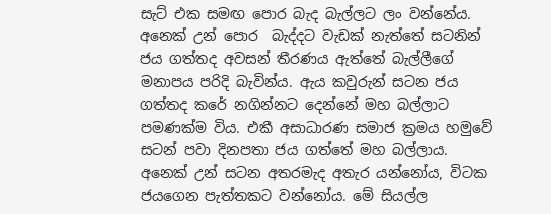සැට් එක සමඟ පොර බැද බැල්ලට ලං වන්නේය. අනෙක් උන් පොර  බැද්දට වැඩක් නැත්තේ සටනින් ජය ගත්තද අවසන් තීරණය ඇත්තේ බැල්ලීගේ මනාපය පරිදි බැවින්ය. ඇය කවුරුන් සටන ජය ගත්තද කරේ නගින්නට දෙන්නේ මහ බල්ලාට පමණක්ම විය. එකී අසාධාරණ සමාජ ක්‍රමය හමුවේ සටන් පවා දිනපතා ජය ගත්තේ මහ බල්ලාය. අනෙක් උන් සටන අතරමැද අතැර යන්නෝය, විටක ජයගෙන පැත්තකට වන්නෝය. මේ සියල්ල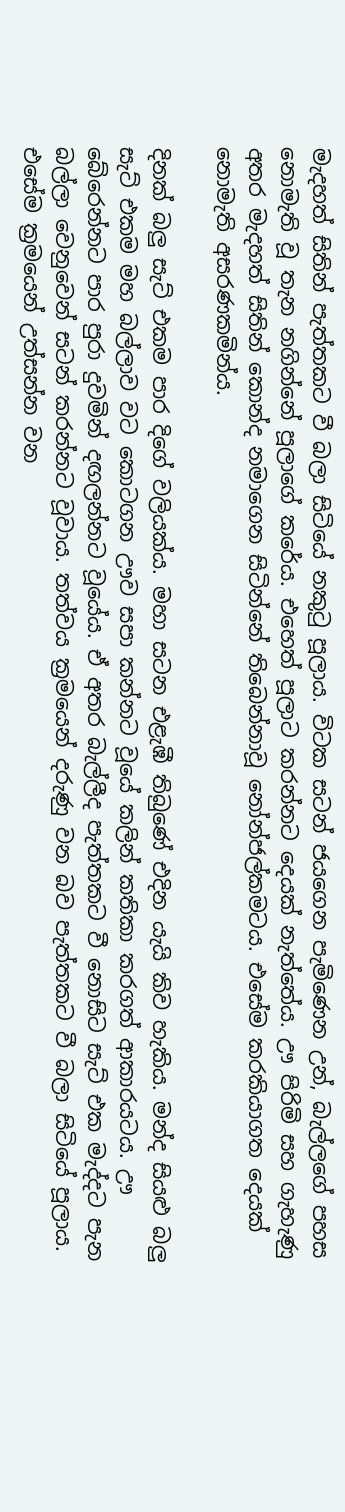මැදහත් සිතින් පැත්තකට වී බලා සිටියේ නකුටු පූලාය. විටක සටන් ජයගෙන පැමිණෙන උන්, බැල්ලගේ පහස නොමැති වූ තැන නගින්නේ පූලාගේ කරේය. එහෙත් පූලාට කරන්නට දෙයක් නැත්තේය. ඌ පිරිමි සහ ගැහැණු අතර මැදහත් සිතින් කොන්ද නමාගෙන සිටින්නේ තිබෙන්නාවූ නෝන්ජල්කමටය. එසේම කරකියාගත දෙයක් නොමැති අසරණකමින්ය.

දිනක් බලු සැට් එකම පාර දිගේ වලියක්ය. මහා සටන එළැඹී තිබුණේ එදින යැයි කිව හැකිය. මන්ද සියළු බලු සැට් එකම මහ බල්ලාව වට කොටගන ඌව සපා කන්නට වූයේ කලින් කතිකා කරගත් ආකාරයටය. ඌ බේරෙන්නට පාර පුරා දුවමින් දඟලන්නට වූයේය. ඒ අතර බැල්ලීද පැත්තකට වී නොසිට සැට් එක මැද්දට පැන බල්ලා වෙනුවෙන් සටන් කරන්නට වූවාය. තත්වය ක්‍රමයෙන් දරුණු වන බව පැත්තකට වී බලා සිටියේ පූලාය. එසේම ක්‍රමයෙන් උත්සන්න වන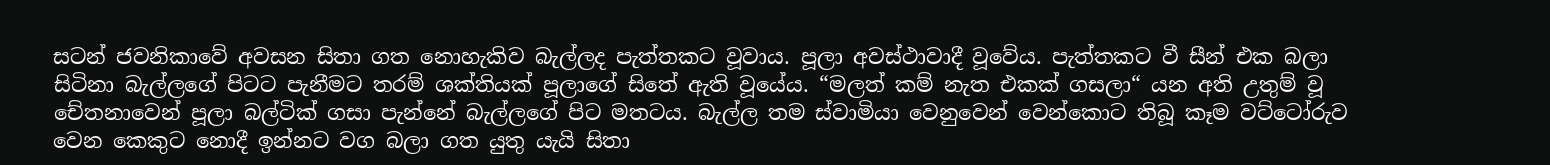සටන් ජවනිකාවේ අවසන සිතා ගත නොහැකිව බැල්ලද පැත්තකට වූවාය. පූලා අවස්ථාවාදී වූවේය. පැත්තකට වී සීන් එක බලා සිටිනා බැල්ලගේ පිටට පැනීමට තරම් ශක්තියක් පූලාගේ සිතේ ඇති වූයේය. “මලත් කම් නැත එකක් ගසලා“ යන අති උතුම් වූ චේතනාවෙන් පූලා බල්ටික් ගසා පැන්නේ බැල්ලගේ පිට මතටය. බැල්ල තම ස්වාමියා වෙනුවෙන් වෙන්කොට තිබූ කෑම වට්ටෝරුව වෙන කෙකුට නොදී ඉන්නට වග බලා ගත යුතු යැයි සිතා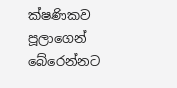ක්ෂණිකව පූලාගෙන් බේරෙන්නට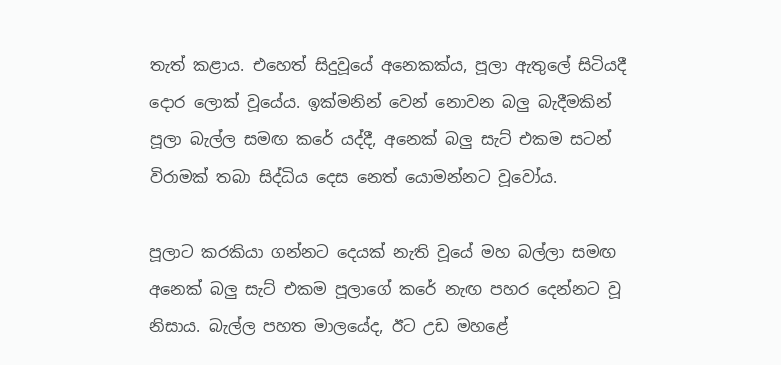තැත් කළාය. එහෙත් සිදුවූයේ අනෙකක්ය, පූලා ඇතුලේ සිටියදී දොර ලොක් වූයේය. ඉක්මනින් වෙන් නොවන බලු බැදීමකින් පූලා බැල්ල සමඟ කරේ යද්දී, අනෙක් බලු සැට් එකම සටන් විරාමක් තබා සිද්ධිය දෙස නෙත් යොමන්නට වූවෝය.

පූලාට කරකියා ගන්නට දෙයක් නැති වූයේ මහ බල්ලා සමඟ අනෙක් බලු සැට් එකම පූලාගේ කරේ නැඟ පහර දෙන්නට වූ නිසාය. බැල්ල පහත මාලයේද, ඊට උඩ මහළේ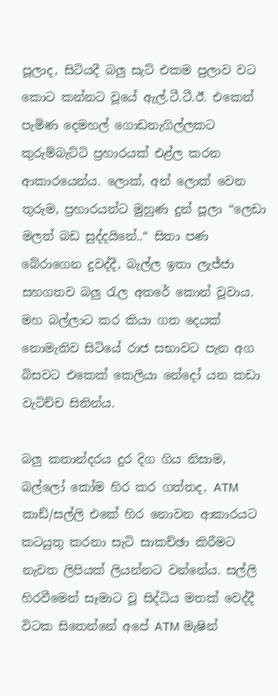පූලාද, සිටියදී බලු සැට් එකම පුලාව වට කොට කන්නට වූයේ ඇල්.ටී.ටී.ඊ. එකෙන් පැමිණ දෙමහල් ගොඩනැගිල්ලකට කුරුම්බැට්ටි ප්‍රහාරයක් එළ්ල කරන ආකාරයෙන්ය. ලොක්, අන් ලොක් වෙන තුරුම, ප්‍රහාරයන්ට මුහුණ දුන් පූලා “ලෙඩා මලත් බඩ සුද්දයිනේ..“ සිතා පණ බේරාගෙන දුවද්දී, බැල්ල ඉතා ලැජ්ජා සහගතව බලු රැල අතරේ කොන් වූවාය. මහ බල්ලාට කර කියා ගත දෙයක් නොමැතිව සිටියේ රාජ සභාවට පැන අග බිසවට එකෙක් කෙලියා නේදෝ යන කඩා වැටිච්ච සිතින්ය.

බලු කතාන්දරය දුර දිග ගිය නිසාම, බල්ලෝ කෝම හිර කර ගත්තද, ATM කාඩ්/සල්ලි එකේ හිර නොවන ආකාරයට කටයුතු කරනා සැටි සාකච්ඡා කිරීමට නැවත ලිපියක් ලියන්නට වන්නේය. සල්ලි හිරවීමෙන් සෑමාට වූ සිද්ධිය මතක් වෙද්දී විටක සිතෙන්නේ අපේ ATM මැෂින්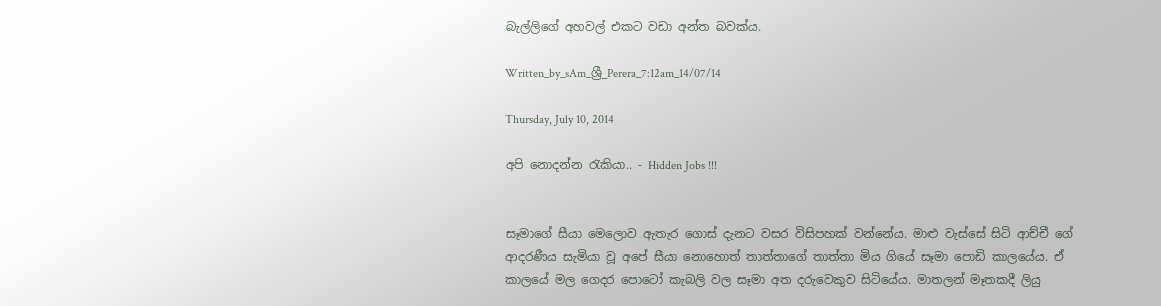බැල්ලිගේ අහවල් එකට වඩා අන්ත බවක්ය.

Written_by_sAm_ශ්‍රී_Perera_7:12am_14/07/14

Thursday, July 10, 2014

අපි නොදන්න රැකියා.. - Hidden Jobs !!!


සෑමාගේ සීයා මෙලොව ඇතැර ගොස් දැනට වසර විසිපහක් වන්නේය. මාළු වැස්සේ සිටි ආච්චී ගේ ආදරණීය සැමියා වූ අපේ සීයා නොහොත් තාත්තාගේ තාත්තා මිය ගියේ සෑමා පොඩි කාලයේය. ඒ කාලයේ මල ගෙදර පොටෝ කැබලි වල සෑමා අත දරුවෙකුව සිටියේය. මාතලන් මෑතකදී ලියු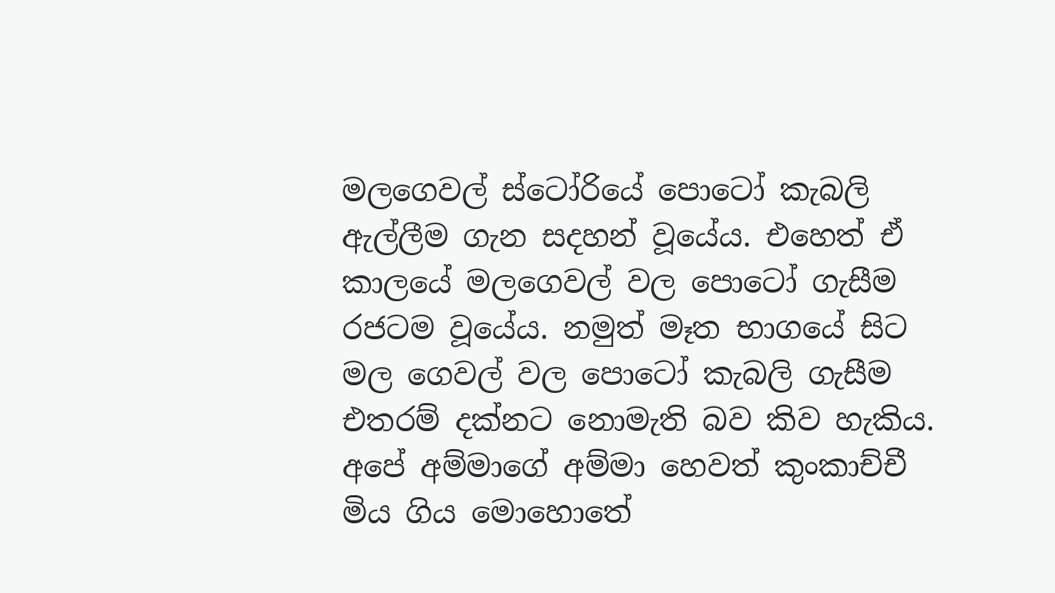මලගෙවල් ස්ටෝරියේ පොටෝ කැබලි ඇල්ලීම ගැන සදහන් වූයේය. එහෙත් ඒ කාලයේ මලගෙවල් වල පොටෝ ගැසීම රජටම වූයේය. නමුත් මෑත භාගයේ සිට මල ගෙවල් වල පොටෝ කැබලි ගැසීම එතරම් දක්නට නොමැති බව කිව හැකිය. අපේ අම්මාගේ අම්මා හෙවත් කුංකාච්චී මිය ගිය මොහොතේ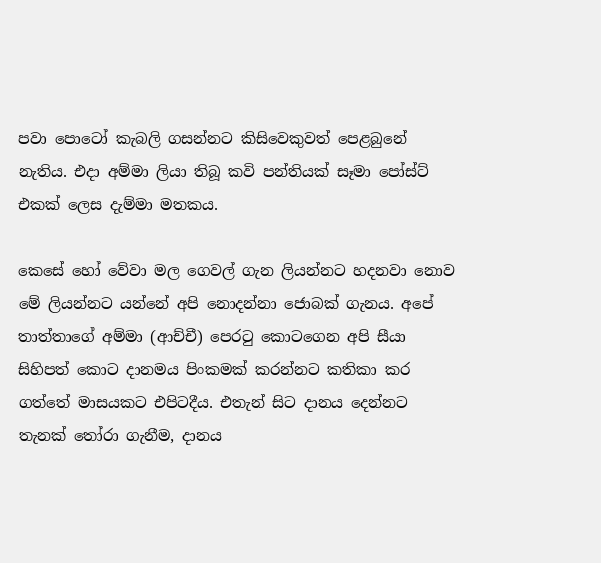පවා පොටෝ කැබලි ගසන්නට කිසිවෙකුවත් පෙළබුනේ නැතිය. එදා අම්මා ලියා තිබූ කවි පන්තියක් සෑමා පෝස්ට් එකක් ලෙස දැම්මා මතකය.

කෙසේ හෝ වේවා මල ගෙවල් ගැන ලියන්නට හදනවා නොව මේ ලියන්නට යන්නේ අපි නොදන්නා ජොබක් ගැනය. අපේ තාත්තාගේ අම්මා (ආච්චී) පෙරටු කොටගෙන අපි සීයා සිහිපත් කොට දානමය පිංකමක් කරන්නට කතිකා කර ගත්තේ මාසයකට එපිටදීය. එතැන් සිට දානය දෙන්නට තැනක් තෝරා ගැනීම, දානය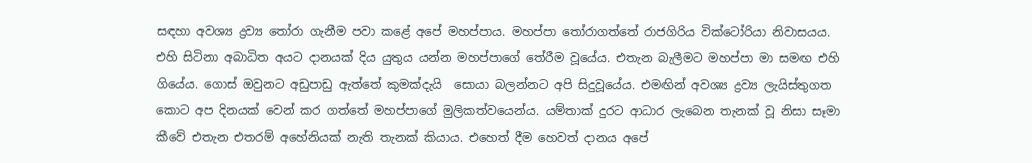සඳහා අවශ්‍ය ද්‍රව්‍ය තෝරා ගැනීම පවා කළේ අපේ මහප්පාය. මහප්පා තෝරාගත්තේ රාජගිරිය වික්ටෝරියා නිවාසයය. එහි සිටිනා අබාධිත අයට දානයක් දිය යුතුය යන්න මහප්පාගේ තේරීම වූයේය. එතැන බැලීමට මහප්පා මා සමඟ එහි ගියේය. ගොස් ඔවුනට අඩුපාඩු ඇත්තේ කුමක්දැයි  සොයා බලන්නට අපි සිදුවූයේය. එමඟින් අවශ්‍ය ද්‍රව්‍ය ලැයිස්තුගත කොට අප දිනයක් වෙන් කර ගත්තේ මහප්පාගේ මුලිකත්වයෙන්ය. යම්තාක් දුරට ආධාර ලැබෙන තැනක් වූ නිසා සෑමා කීවේ එතැන එතරම් අහේනියක් නැති තැනක් කියාය. එහෙත් දීම හෙවත් දානය අපේ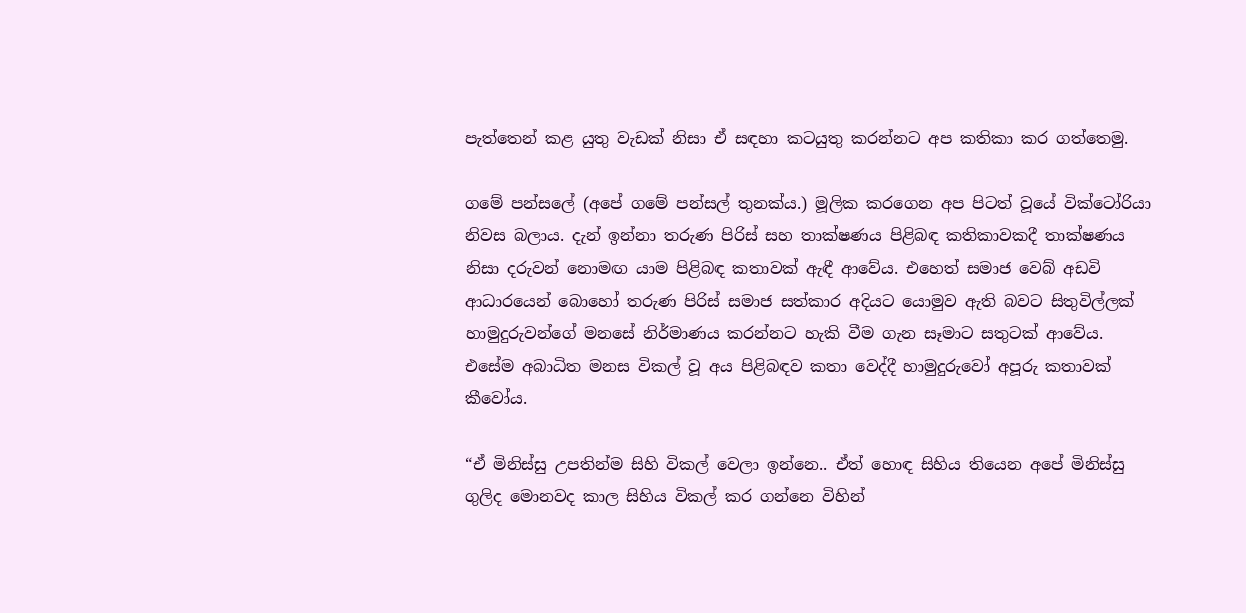පැත්තෙන් කළ යුතු වැඩක් නිසා ඒ සඳහා කටයුතු කරන්නට අප කතිකා කර ගත්තෙමු.

ගමේ පන්සලේ (අපේ ගමේ පන්සල් තුනක්ය.) මූලික කරගෙන අප පිටත් වූයේ වික්ටෝරියා නිවස බලාය. දැන් ඉන්නා තරුණ පිරිස් සහ තාක්ෂණය පිළිබඳ කතිකාවකදී තාක්ෂණය නිසා දරුවන් නොමඟ යාම පිළිබඳ කතාවක් ඇඳී ආවේය. එහෙත් සමාජ වෙබ් අඩවි ආධාරයෙන් බොහෝ තරුණ පිරිස් සමාජ සත්කාර අදියට යොමුව ඇති බවට සිතුවිල්ලක් හාමුදුරුවන්ගේ මනසේ නිර්මාණය කරන්නට හැකි වීම ගැන සෑමාට සතුටක් ආවේය. එසේම අබාධිත මනස විකල් වූ අය පිළිබඳව කතා වෙද්දී හාමුදුරුවෝ අපූරු කතාවක් කීවෝය.

“ඒ මිනිස්සු උපතින්ම සිහි විකල් වෙලා ඉන්නෙ.. ඒත් හොඳ සිහිය තියෙන අපේ මිනිස්සු ගුලිද මොනවද කාල සිහිය විකල් කර ගන්නෙ විහින්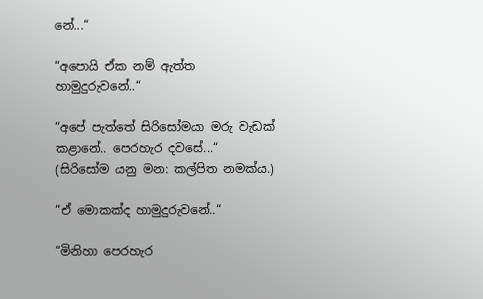නේ...“

“අපොයි ඒක නම් ඇත්ත හාමුදුරුවනේ..“

“අපේ පැත්තේ සිරිසෝමයා මරු වැඩක් කළානේ.. පෙරහැර දවසේ...“ (සිරිසෝම යනු මන: කල්පිත නමක්ය.)

“ඒ මොකක්ද හාමුදුරුවනේ..“

“මිනිහා පෙරහැර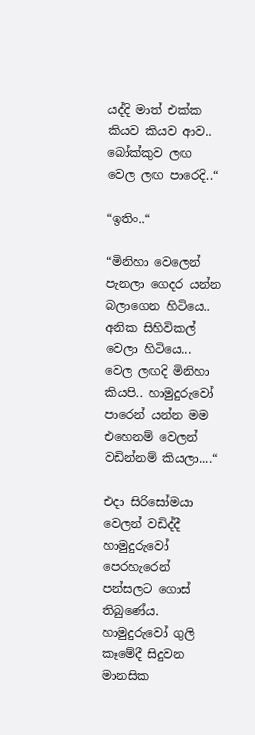යද්දි මාත් එක්ක කියව කියව ආව.. බෝක්කුව ලඟ වෙල ලඟ පාරෙදි..“

“ඉතිං..“

“මිනිහා වෙලෙන් පැනලා ගෙදර යන්න බලාගෙන හිටියෙ.. අනික සිහිවිකල් වෙලා හිටියෙ... වෙල ලඟදි මිනිහා කියපි.. හාමුදුරුවෝ පාරෙන් යන්න මම එහෙනම් වෙලන් වඩින්නම් කියලා....“

එදා සිරිසෝමයා වෙලන් වඩිද්දී හාමුදුරුවෝ පෙරහැරෙන් පන්සලට ගොස් තිබුණේය. හාමුදුරුවෝ ගුලි කෑමේදී සිදුවන මානසික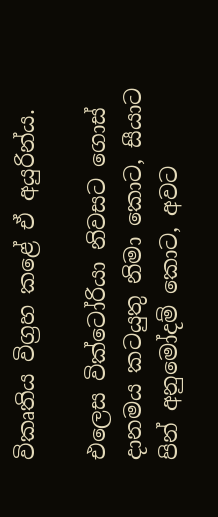විකෘතිය විග්‍රහ කළේ ඒ අයුරින්ය.

එලෙස වික්ටෝරියා නිවසට ගොස් දානමය කටයුතු නිමා කොට, සීයාට පින් අනුමෝදම් කොට, අවට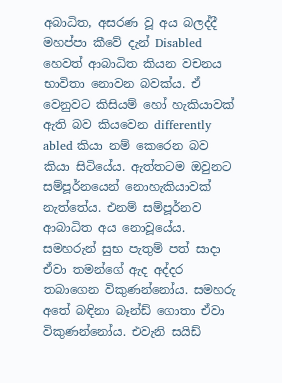අබාධිත, අසරණ වූ අය බලද්දී මහප්පා කීවේ දැන් Disabled හෙවත් ආබාධිත කියන වචනය භාවිතා නොවන බවක්ය. ඒ වෙනුවට කිසියම් හෝ හැකියාවක් ඇති බව කියවෙන differently abled කියා නම් කෙරෙන බව කියා සිටියේය. ඇත්තටම ඔවුනට සම්පූර්නයෙන් නොහැකියාවක් නැත්තේය. එනම් සම්පූර්නව ආබාධිත අය නොවූයේය. සමහරුන් සුභ පැතුම් පත් සාදා ඒවා තමන්ගේ ඇද අද්දර තබාගෙන විකුණන්නෝය. සමහරු අතේ බඳිනා බෑන්ඩ් ගොතා ඒවා විකුණන්නෝය. එවැනි සයිඩ්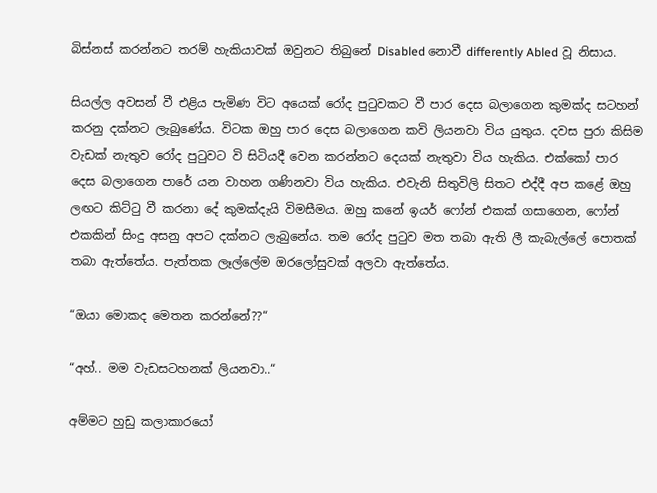බිස්නස් කරන්නට තරම් හැකියාවක් ඔවුනට තිබුනේ Disabled නොවී differently Abled වූ නිසාය.

සියල්ල අවසන් වී එළිය පැමිණ විට අයෙක් රෝද පුටුවකට වී පාර දෙස බලාගෙන කුමක්ද සටහන් කරනු දක්නට ලැබුණේය. විටක ඔහු පාර දෙස බලාගෙන කවි ලියනවා විය යුතුය. දවස පුරා කිසිම වැඩක් නැතුව රෝද පුටුවට වි සිටියදී වෙන කරන්නට දෙයක් නැතුවා විය හැකිය. එක්කෝ පාර දෙස බලාගෙන පාරේ යන වාහන ගණිනවා විය හැකිය. එවැනි සිතුවිලි සිතට එද්දී අප කළේ ඔහු ලඟට කිට්ටු වී කරනා දේ කුමක්දැයි විමසීමය. ඔහු කනේ ඉයර් ෆෝන් එකක් ගසාගෙන, ෆෝන් එකකින් සිංදු අසනු අපට දක්නට ලැබුනේය. තම රෝද පුටුව මත තබා ඇති ලී කැබැල්ලේ පොතක් තබා ඇත්තේය. පැත්තක ලෑල්ලේම ඔරලෝසුවක් අලවා ඇත්තේය.

“ඔයා මොකද මෙතන කරන්නේ??“

“අහ්.. මම වැඩසටහනක් ලියනවා..“

අම්මට හුඩු කලාකාරයෝ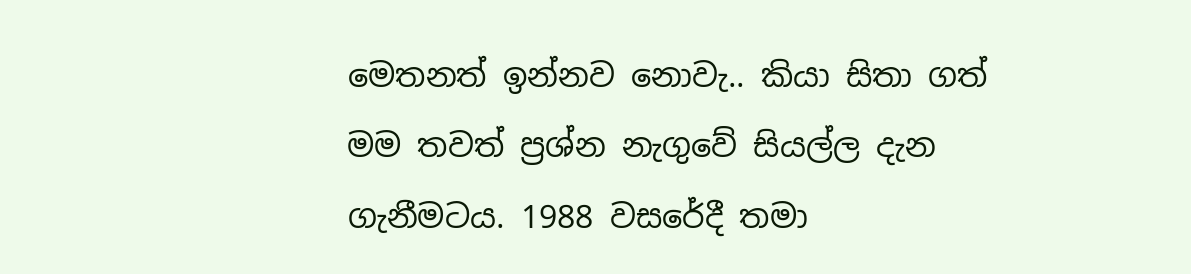මෙතනත් ඉන්නව නොවැ.. කියා සිතා ගත් මම තවත් ප්‍රශ්න නැගුවේ සියල්ල දැන ගැනීමටය. 1988 වසරේදී තමා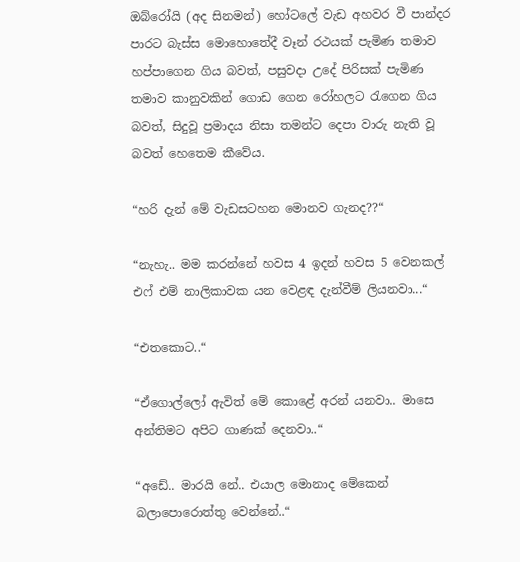ඔබ්රෝයි (අද සිනමන්) හෝටලේ වැඩ අහවර වී පාන්දර පාරට බැස්ස මොහොතේදී වෑන් රථයක් පැමිණ තමාව හප්පාගෙන ගිය බවත්, පසුවදා උදේ පිරිසක් පැමිණ තමාව කානුවකින් ගොඩ ගෙන රෝහලට රැගෙන ගිය බවත්, සිදුවූ ප්‍රමාදය නිසා තමන්ට දෙපා වාරු නැති වූ බවත් හෙතෙම කීවේය.

“හරි දැන් මේ වැඩසටහන මොනව ගැනද??“

“නැහැ.. මම කරන්නේ හවස 4 ඉදන් හවස 5 වෙනකල් එෆ් එම් නාලිකාවක යන වෙළඳ දැන්වීම් ලියනවා...“

“එතකොට..“

“ඒගොල්ලෝ ඇවිත් මේ කොළේ අරන් යනවා.. මාසෙ අන්තිමට අපිට ගාණක් දෙනවා..“

“අඩේ.. මාරයි නේ.. එයාල මොනාද මේකෙන් බලාපොරොත්තු වෙන්නේ..“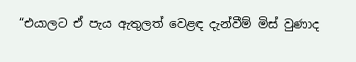“එයාලට ඒ පැය ඇතුලත් වෙළඳ දැන්වීම් මිස් වුණාද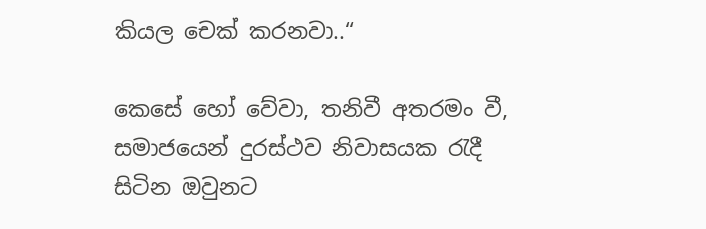කියල චෙක් කරනවා..“

කෙසේ හෝ වේවා, තනිවී අතරමං වී, සමාජයෙන් දුරස්ථව නිවාසයක රැදී සිටින ඔවුනට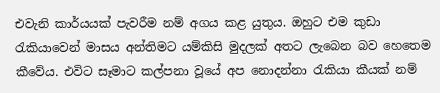එවැනි කාර්යයක් පැවරීම නම් අගය කළ යුතුය. ඔහුට එම කුඩා රැකියාවෙන් මාසය අන්තිමට යම්කිසි මුදලක් අතට ලැබෙන බව හෙතෙම කීවේය. එවිට සෑමාට කල්පනා වූයේ අප නොදන්නා රැකියා කීයක් නම්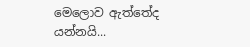මෙලොව ඇත්තේද යන්නයි...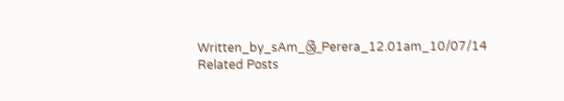Written_by_sAm_ශ්‍රී_Perera_12.01am_10/07/14
Related Posts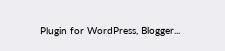Plugin for WordPress, Blogger...